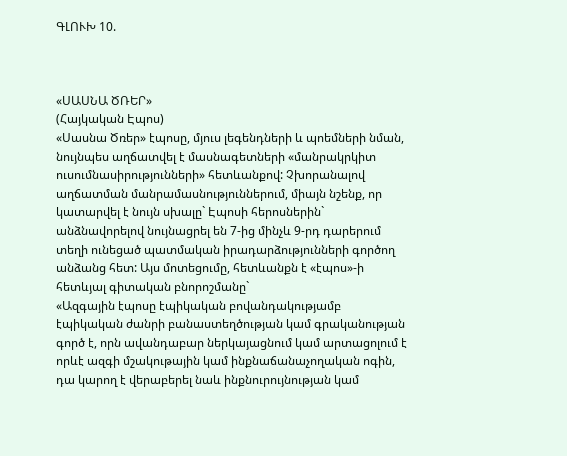ԳԼՈՒԽ 10.



«ՍԱՍՆԱ ԾՌԵՐ»
(Հայկական Էպոս)
«Սասնա Ծռեր» էպոսը, մյուս լեգենդների և պոեմների նման, նույնպես աղճատվել է մասնագետների «մանրակրկիտ ուսումնասիրությունների» հետևանքով: Չխորանալով աղճատման մանրամասնություններում, միայն նշենք, որ կատարվել է նույն սխալը` Էպոսի հերոսներին` անձնավորելով նույնացրել են 7-ից մինչև 9-րդ դարերում տեղի ունեցած պատմական իրադարձությունների գործող անձանց հետ: Այս մոտեցումը, հետևանքն է «էպոս»-ի հետևյալ գիտական բնորոշմանը`
«Ազգային էպոսը էպիկական բովանդակությամբ էպիկական ժանրի բանաստեղծության կամ գրականության գործ է, որն ավանդաբար ներկայացնում կամ արտացոլում է որևէ ազգի մշակութային կամ ինքնաճանաչողական ոգին, դա կարող է վերաբերել նաև ինքնուրույնության կամ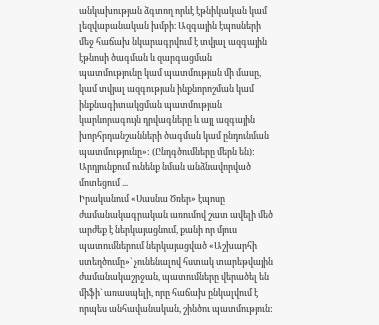անկախության ձգտող որևէ էթնիկական կամ լեզվաբանական խմբի։ Ազգային էպոսների մեջ հաճախ նկարագրվում է տվյալ ազգային էթնոսի ծագման և զարգացման պատմությունը կամ պատմության մի մասը, կամ տվյալ ազգության ինքնորոշման կամ ինքնագիտակցման պատմության կարևորագույն դրվագները և այլ ազգային խորհրդանշանների ծագման կամ ընդունման պատմությունը»: (Ընդգծումները մերն են):
Արդյունքում ունենք նման անձնավորված մոտեցում ...
Իրականում «Սասնա Ծռեր» էպոսը ժամանակագրական առումով շատ ավելի մեծ արժեք է ներկայացնում, քանի որ մյուս պատումներում ներկայացված «Աշխարհի ստեղծումը»` չունենալով հստակ տարեթվային ժամանակաշրջան, պատումները վերածել են միֆի` առասպելի, որը հաճախ ընկալվում է որպես անհավանական, շինծու պատմություն: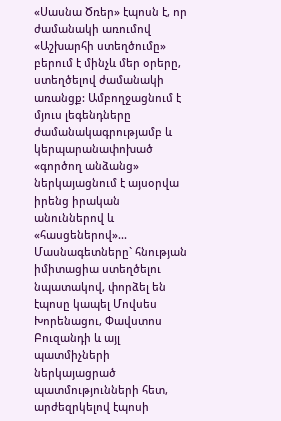«Սասնա Ծռեր» էպոսն է, որ ժամանակի առումով «Աշխարհի ստեղծումը» բերում է մինչև մեր օրերը, ստեղծելով ժամանակի առանցք: Ամբողջացնում է մյուս լեգենդները ժամանակագրությամբ և կերպարանափոխած «գործող անձանց» ներկայացնում է այսօրվա իրենց իրական անուններով և «հասցեներով»...
Մասնագետները` հնության իմիտացիա ստեղծելու նպատակով, փորձել են էպոսը կապել Մովսես Խորենացու, Փավստոս Բուզանդի և այլ պատմիչների ներկայացրած պատմությունների հետ, արժեզրկելով էպոսի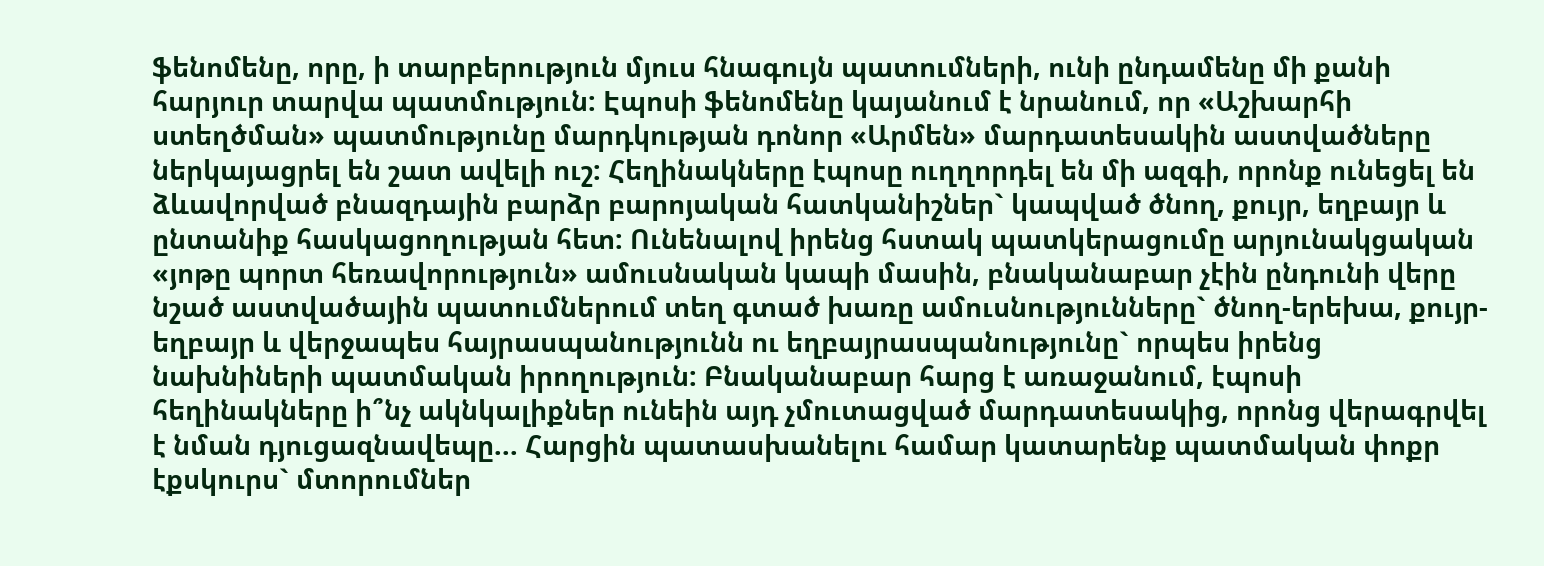ֆենոմենը, որը, ի տարբերություն մյուս հնագույն պատումների, ունի ընդամենը մի քանի հարյուր տարվա պատմություն: Էպոսի ֆենոմենը կայանում է նրանում, որ «Աշխարհի ստեղծման» պատմությունը մարդկության դոնոր «Արմեն» մարդատեսակին աստվածները ներկայացրել են շատ ավելի ուշ: Հեղինակները էպոսը ուղղորդել են մի ազգի, որոնք ունեցել են ձևավորված բնազդային բարձր բարոյական հատկանիշներ` կապված ծնող, քույր, եղբայր և ընտանիք հասկացողության հետ: Ունենալով իրենց հստակ պատկերացումը արյունակցական «յոթը պորտ հեռավորություն» ամուսնական կապի մասին, բնականաբար չէին ընդունի վերը նշած աստվածային պատումներում տեղ գտած խառը ամուսնությունները` ծնող-երեխա, քույր-եղբայր և վերջապես հայրասպանությունն ու եղբայրասպանությունը` որպես իրենց նախնիների պատմական իրողություն: Բնականաբար հարց է առաջանում, էպոսի հեղինակները ի՞նչ ակնկալիքներ ունեին այդ չմուտացված մարդատեսակից, որոնց վերագրվել է նման դյուցազնավեպը... Հարցին պատասխանելու համար կատարենք պատմական փոքր էքսկուրս` մտորումներ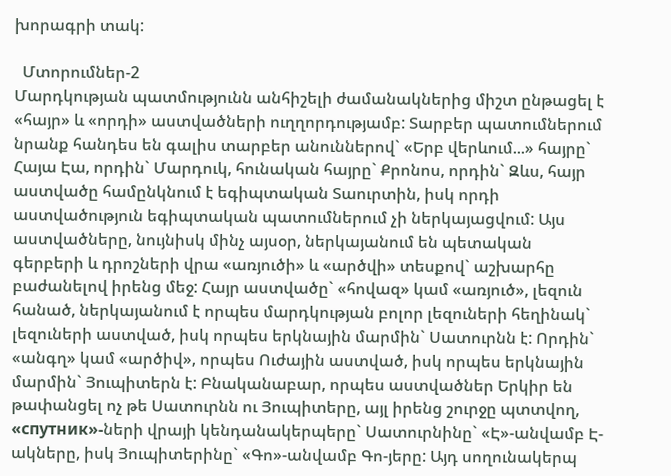խորագրի տակ:

  Մտորումներ-2
Մարդկության պատմությունն անհիշելի ժամանակներից միշտ ընթացել է «հայր» և «որդի» աստվածների ուղղորդությամբ: Տարբեր պատումներում նրանք հանդես են գալիս տարբեր անուններով` «Երբ վերևում...» հայրը` Հայա Էա, որդին` Մարդուկ, հունական հայրը` Քրոնոս, որդին` Զևս, հայր աստվածը համընկնում է եգիպտական Տաուրտին, իսկ որդի աստվածություն եգիպտական պատումներում չի ներկայացվում: Այս աստվածները, նույնիսկ մինչ այսօր, ներկայանում են պետական գերբերի և դրոշների վրա «առյուծի» և «արծվի» տեսքով` աշխարհը բաժանելով իրենց մեջ: Հայր աստվածը` «հովազ» կամ «առյուծ», լեզուն հանած, ներկայանում է որպես մարդկության բոլոր լեզուների հեղինակ` լեզուների աստված, իսկ որպես երկնային մարմին` Սատուրնն է: Որդին` «անգղ» կամ «արծիվ», որպես Ուժային աստված, իսկ որպես երկնային մարմին` Յուպիտերն է: Բնականաբար, որպես աստվածներ Երկիր են թափանցել ոչ թե Սատուրնն ու Յուպիտերը, այլ իրենց շուրջը պտտվող, «спутник»-ների վրայի կենդանակերպերը` Սատուրնինը` «Է»-անվամբ Է-ակները, իսկ Յուպիտերինը` «Գո»-անվամբ Գո-յերը: Այդ սողունակերպ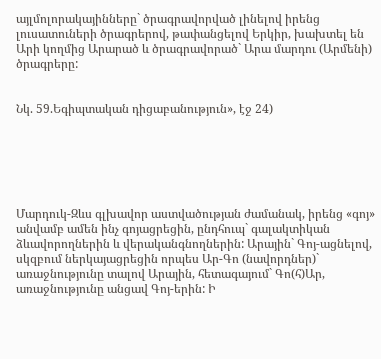այլմոլորակայինները` ծրագրավորված լինելով իրենց լուսատուների ծրագրերով, թափանցելով Երկիր, խախտել են Արի կողմից Արարած և ծրագրավորած` Արա մարդու (Արմենի) ծրագրերը:


Նկ. 59.Եգիպտական դիցաբանություն», էջ 24)






Մարդուկ-Զևս գլխավոր աստվածության ժամանակ, իրենց «գոյ» անվամբ ամեն ինչ գոյացրեցին, ընդհուպ` գալակտիկան ձևավորողներին և վերականգնողներին: Արային` Գոյ-ացնելով, սկզբում ներկայացրեցին որպես Ար-Գո (նավորդներ)` առաջնությունը տալով Արային, հետագայում` Գո(հ)Ար, առաջնությունը անցավ Գոյ-երին: Ի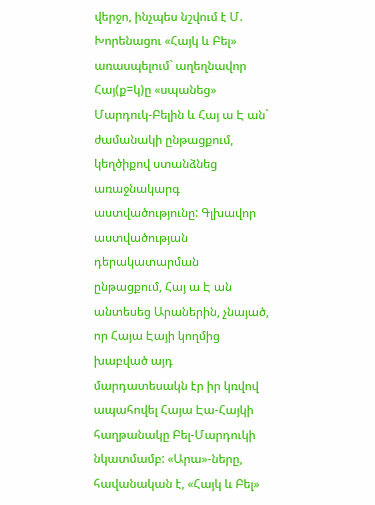վերջո, ինչպես նշվում է Մ. Խորենացու «Հայկ և Բել» առասպելում` աղեղնավոր Հայ(ք=կ)ը «սպանեց» Մարդուկ-Բելին և Հայ ա Է ան` ժամանակի ընթացքում, կեղծիքով ստանձնեց առաջնակարգ աստվածությունը: Գլխավոր աստվածության դերակատարման ընթացքում, Հայ ա Է ան անտեսեց Արաներին, չնայած, որ Հայա Էայի կողմից խաբված այդ մարդատեսակն էր իր կռվով ապահովել Հայա Էա-Հայկի հաղթանակը Բել-Մարդուկի նկատմամբ: «Արա»-ները, հավանական է, «Հայկ և Բել»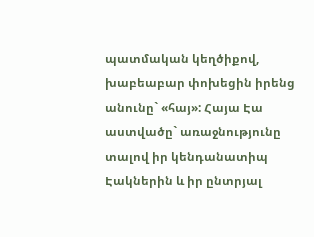պատմական կեղծիքով, խաբեաբար փոխեցին իրենց անունը` «հայ»: Հայա Էա աստվածը` առաջնությունը տալով իր կենդանատիպ Էակներին և իր ընտրյալ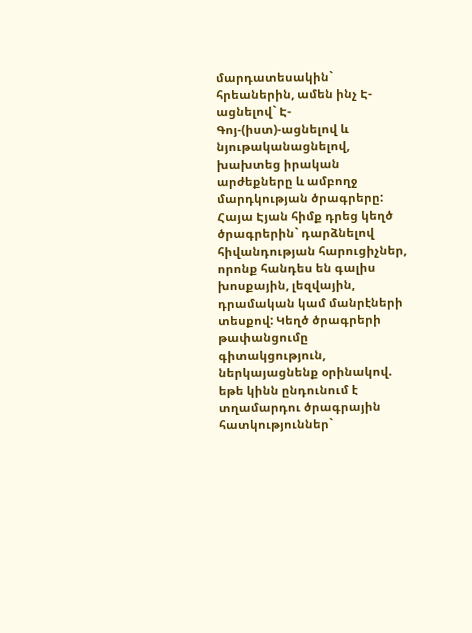մարդատեսակին` հրեաներին, ամեն ինչ Է-ացնելով` Է-Գոյ-(իստ)-ացնելով և նյութականացնելով, խախտեց իրական արժեքները և ամբողջ մարդկության ծրագրերը: Հայա Էյան հիմք դրեց կեղծ ծրագրերին` դարձնելով հիվանդության հարուցիչներ, որոնք հանդես են գալիս խոսքային, լեզվային, դրամական կամ մանրէների տեսքով: Կեղծ ծրագրերի թափանցումը գիտակցություն, ներկայացնենք օրինակով. եթե կինն ընդունում է տղամարդու ծրագրային հատկություններ`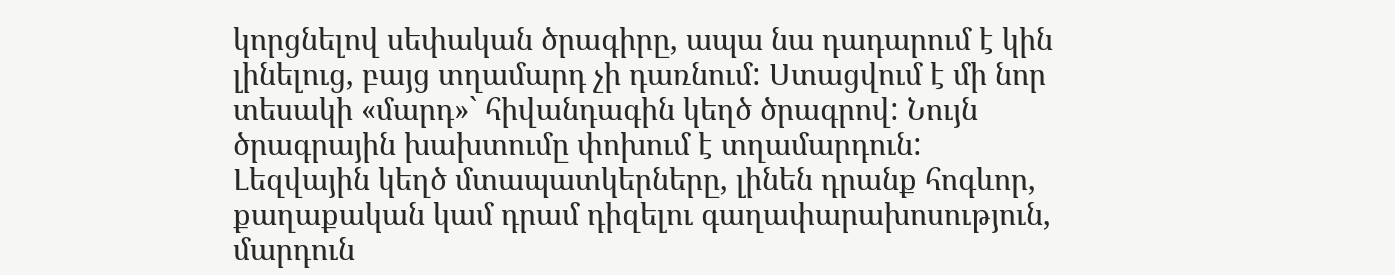կորցնելով սեփական ծրագիրը, ապա նա դադարում է կին լինելուց, բայց տղամարդ չի դառնում: Ստացվում է մի նոր տեսակի «մարդ»` հիվանդագին կեղծ ծրագրով: Նույն ծրագրային խախտումը փոխում է տղամարդուն: Լեզվային կեղծ մտապատկերները, լինեն դրանք հոգևոր, քաղաքական կամ դրամ դիզելու գաղափարախոսություն, մարդուն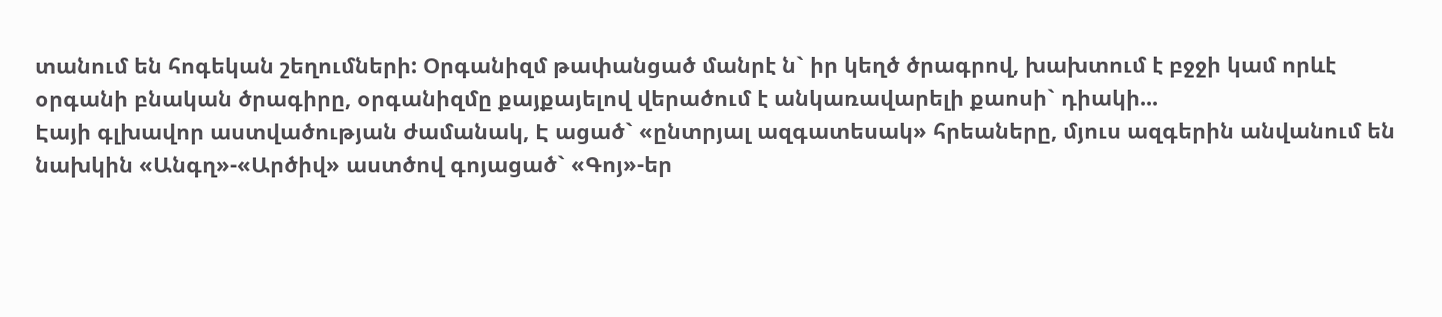տանում են հոգեկան շեղումների: Օրգանիզմ թափանցած մանրէ ն` իր կեղծ ծրագրով, խախտում է բջջի կամ որևէ օրգանի բնական ծրագիրը, օրգանիզմը քայքայելով վերածում է անկառավարելի քաոսի` դիակի...
Էայի գլխավոր աստվածության ժամանակ, Է ացած` «ընտրյալ ազգատեսակ» հրեաները, մյուս ազգերին անվանում են նախկին «Անգղ»-«Արծիվ» աստծով գոյացած` «Գոյ»-եր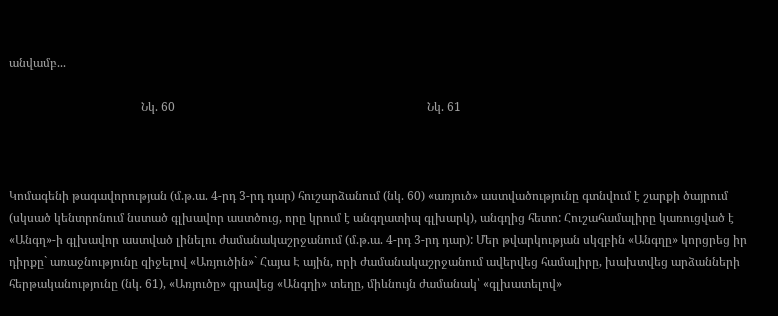անվամբ...

                                            Նկ. 60                                                                                    Նկ. 61



Կոմագենի թագավորության (մ.թ.ա. 4-րդ 3-րդ դար) հուշարձանում (նկ. 60) «առյուծ» աստվածությունը գտնվում է շարքի ծայրում (սկսած կենտրոնում նստած գլխավոր աստծուց, որը կրում է անգղատիպ գլխարկ), անգղից հետո: Հուշահամալիրը կառուցված է «Անգղ»-ի գլխավոր աստված լինելու ժամանակաշրջանում (մ.թ.ա. 4-րդ 3-րդ դար): Մեր թվարկության սկզբին «Անգղը» կորցրեց իր դիրքը` առաջնությունը զիջելով «Առյուծին»` Հայա Է ային, որի ժամանակաշրջանում ավերվեց համալիրը, խախտվեց արձանների հերթականությունը (նկ. 61), «Առյուծը» գրավեց «Անգղի» տեղը, միևնույն ժամանակ՝ «գլխատելով»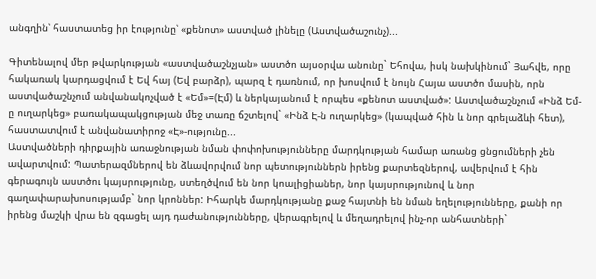անգղին՝ հաստատեց իր էությունը՝ «քենոտ» աստված լինելը (Աստվածաշունչ)...

Գիտենալով մեր թվարկության «աստվածաշնչյան» աստծո այսօրվա անունը` Եհովա, իսկ նախկինում` Յահվե, որը հակառակ կարդացվում է Եվ հայ (Եվ բարձր), պարզ է դառնում, որ խոսվում է նույն Հայա աստծո մասին, որն աստվածաշնչում անվանակոչված է «Եմ»=(Էմ) և ներկայանում է որպես «քենոտ աստված»: Աստվածաշնչում «Ինձ Եմ-ը ուղարկեց» բառակապակցության մեջ տառը ճշտելով` «Ինձ Է-ն ուղարկեց» (կապված հին և նոր գրելաձևի հետ), հաստատվում է անվանատիրոջ «Է»-ությունը...
Աստվածների դիրքային առաջնության նման փոփոխությունները մարդկության համար առանց ցնցումների չեն ավարտվում: Պատերազմներով են ձևավորվում նոր պետություններն իրենց քարտեզներով, ավերվում է հին գերագույն աստծու կայսրությունը, ստեղծվում են նոր կոալիցիաներ, նոր կայսրությունով և նոր գաղափարախոսությամբ` նոր կրոններ: Իհարկե մարդկությանը քաջ հայտնի են նման եղելությունները, քանի որ իրենց մաշկի վրա են զգացել այդ դաժանությունները, վերագրելով և մեղադրելով ինչ-որ անհատների`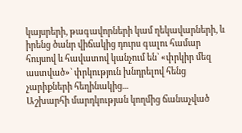կայսրերի, թագավորների կամ ղեկավարների, և իրենց ծանր վիճակից դուրս գալու համար հույսով և հավատով կանչում են` «փրկիր մեզ աստված»` փրկություն խնդրելով հենց չարիքների հեղինակից...
Աշխարհի մարդկության կողմից ճանաչված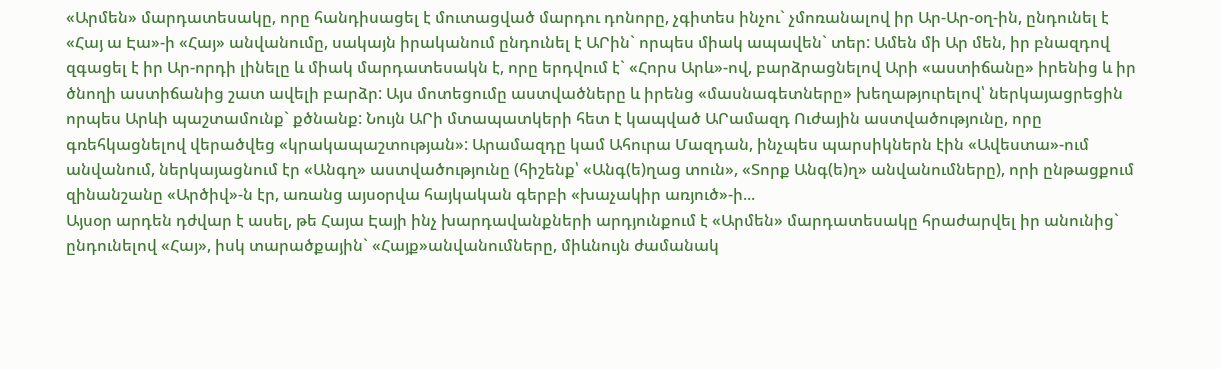«Արմեն» մարդատեսակը, որը հանդիսացել է մուտացված մարդու դոնորը, չգիտես ինչու` չմոռանալով իր Ար-Ար-օղ-ին, ընդունել է «Հայ ա Էա»-ի «Հայ» անվանումը, սակայն իրականում ընդունել է ԱՐին` որպես միակ ապավեն` տեր: Ամեն մի Ար մեն, իր բնազդով զգացել է իր Ար-որդի լինելը և միակ մարդատեսակն է, որը երդվում է` «Հորս Արև»-ով, բարձրացնելով Արի «աստիճանը» իրենից և իր ծնողի աստիճանից շատ ավելի բարձր: Այս մոտեցումը աստվածները և իրենց «մասնագետները» խեղաթյուրելով՝ ներկայացրեցին որպես Արևի պաշտամունք` քծնանք: Նույն ԱՐի մտապատկերի հետ է կապված ԱՐամազդ Ուժային աստվածությունը, որը գռեհկացնելով վերածվեց «կրակապաշտության»: Արամազդը կամ Ահուրա Մազդան, ինչպես պարսիկներն էին «Ավեստա»-ում անվանում, ներկայացնում էր «Անգղ» աստվածությունը (հիշենք՝ «Անգ(ե)ղաց տուն», «Տորք Անգ(ե)ղ» անվանումները), որի ընթացքում զինանշանը «Արծիվ»-ն էր, առանց այսօրվա հայկական գերբի «խաչակիր առյուծ»-ի...
Այսօր արդեն դժվար է ասել, թե Հայա Էայի ինչ խարդավանքների արդյունքում է «Արմեն» մարդատեսակը հրաժարվել իր անունից` ընդունելով «Հայ», իսկ տարածքային` «Հայք»անվանումները, միևնույն ժամանակ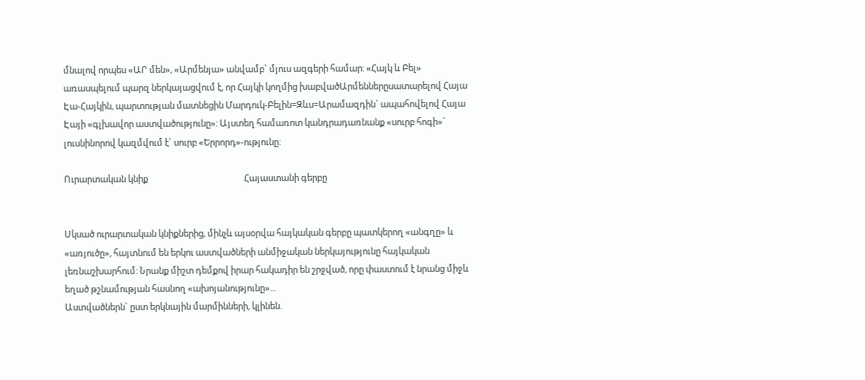մնալով որպես «ԱՐ մեն», «Արմենյա» անվամբ` մյուս ազգերի համար: «Հայկ և Բել» առասպելում պարզ ներկայացվում է, որ Հայկի կողմից խաբվածԱրմեններըսատարելով Հայա Էա-Հայկին, պարտության մատնեցին Մարդուկ-Բելին=Զևս=Արամազդին` ապահովելով Հայա Էայի «գլխավոր աստվածությունը»: Այստեղ համառոտ կանդրադառնանք «սուրբ հոգի»` լուսնինորով կազմվում է` սուրբ «Երրորդ»-ությունը:

Ուրարտական կնիք                                                Հայաստանի գերբը


Սկսած ուրարտական կնիքներից, մինչև այսօրվա հայկական գերբը պատկերող «անգղը» և «առյուծը», հայտնում են երկու աստվածների անմիջական ներկայությունը հայկական լեռնաշխարհում: Նրանք միշտ դեմքով իրար հակադիր են շրջված, որը փաստում է նրանց միջև եղած թշնամության հասնող «ախոյանությունը»...
Աստվածներն` ըստ երկնային մարմինների, կլինեն.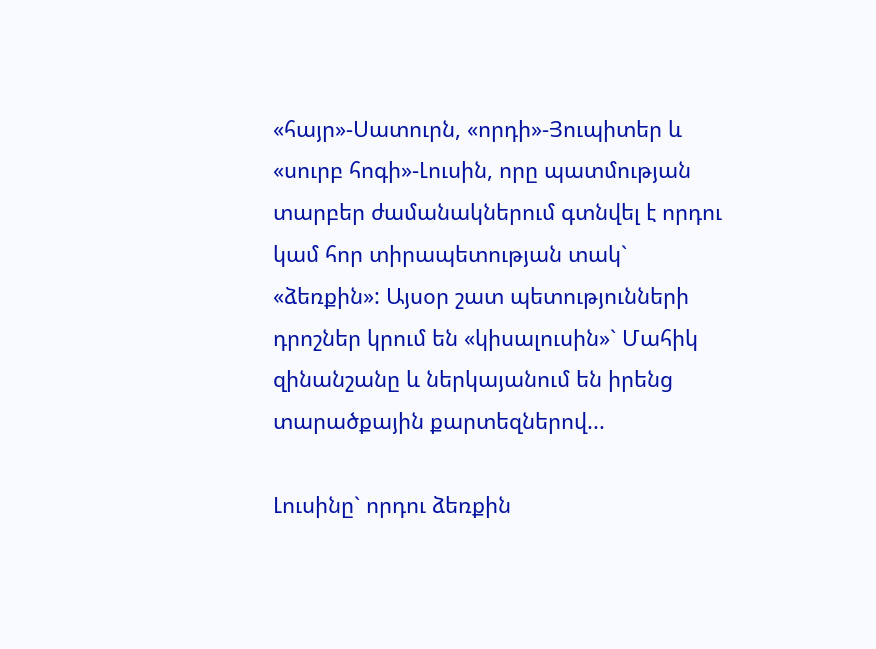«հայր»-Սատուրն, «որդի»-Յուպիտեր և «սուրբ հոգի»-Լուսին, որը պատմության տարբեր ժամանակներում գտնվել է որդու կամ հոր տիրապետության տակ` «ձեռքին»: Այսօր շատ պետությունների դրոշներ կրում են «կիսալուսին»` Մահիկ զինանշանը և ներկայանում են իրենց տարածքային քարտեզներով...

Լուսինը` որդու ձեռքին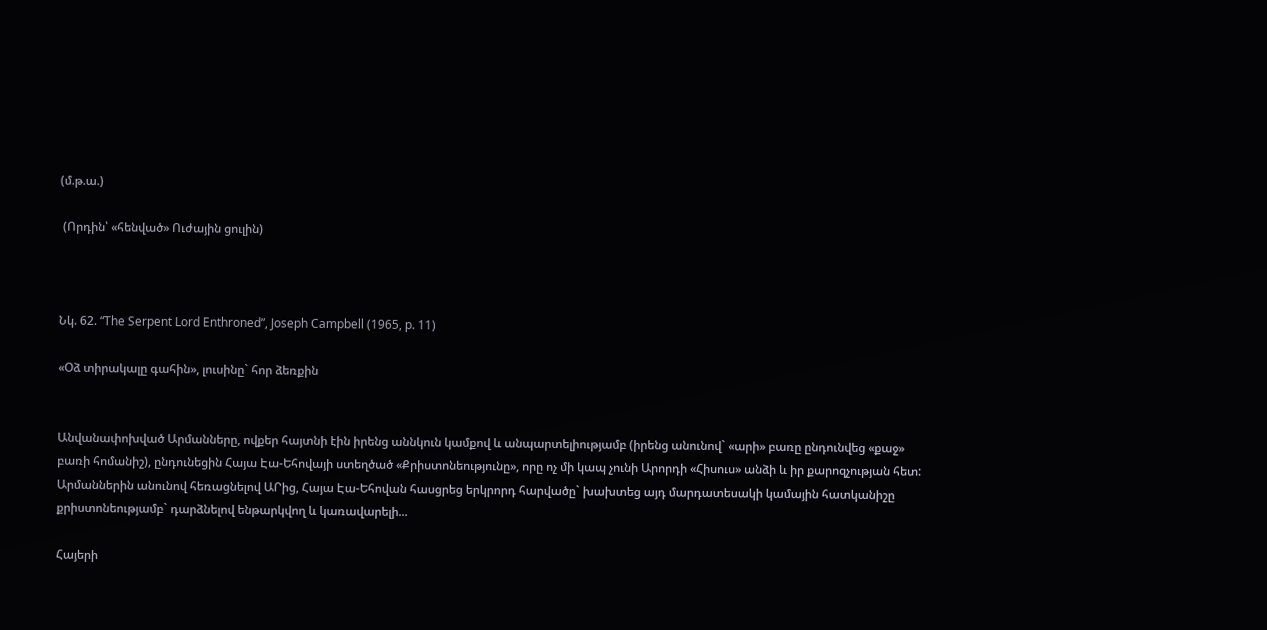(մ.թ.ա.)

 (Որդին՝ «հենված» Ուժային ցուլին)



Նկ. 62. “The Serpent Lord Enthroned”, Joseph Campbell (1965, p. 11)

«Օձ տիրակալը գահին», լուսինը` հոր ձեռքին


Անվանափոխված Արմանները, ովքեր հայտնի էին իրենց աննկուն կամքով և անպարտելիությամբ (իրենց անունով` «արի» բառը ընդունվեց «քաջ» բառի հոմանիշ), ընդունեցին Հայա Էա-Եհովայի ստեղծած «Քրիստոնեությունը», որը ոչ մի կապ չունի Արորդի «Հիսուս» անձի և իր քարոզչության հետ: Արմաններին անունով հեռացնելով ԱՐից, Հայա Էա-Եհովան հասցրեց երկրորդ հարվածը` խախտեց այդ մարդատեսակի կամային հատկանիշը քրիստոնեությամբ` դարձնելով ենթարկվող և կառավարելի...

Հայերի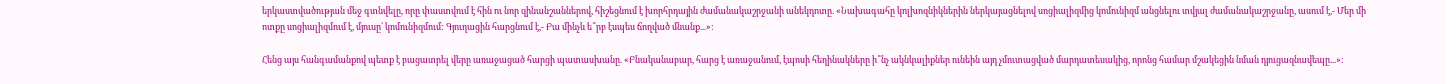երկաստվածության մեջ գտնվելը, որը փաստվում է հին ու նոր զինանշաններով, հիշեցնում է խորհրդային ժամանակաշրջանի անեկդոտը. «Նախագահը կոլխոզնիկներին ներկայացնելով սոցիալիզմից կոմունիզմ անցնելու տվյալ ժամանակաշրջանը, ասում է,- Մեր մի ոտքը սոցիալիզմում է, մյուսը` կոմունիզմում: Գյուղացին հարցնում է,- Բա մինչև ե՞րբ էսպես ճողված մնանք...»:

Հենց այս հանգամանքով պետք է բացատրել վերը առաջացած հարցի պատասխանը. «Բնականաբար, հարց է առաջանում, էպոսի հեղինակները ի՞նչ ակնկալիքներ ունեին այդ չմուտացված մարդատեսակից, որոնց համար մշակեցին նման դյուցազնավեպը...»: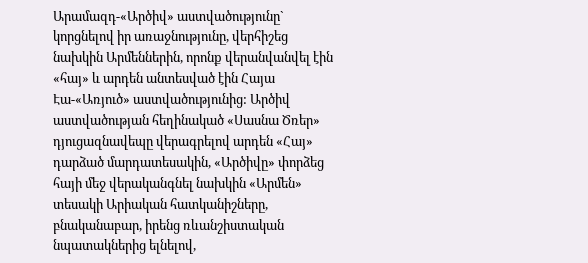Արամազդ-«Արծիվ» աստվածությունը` կորցնելով իր առաջնությունը, վերհիշեց նախկին Արմեններին, որոնք վերանվանվել էին «հայ» և արդեն անտեսված էին Հայա Էա-«Առյուծ» աստվածությունից: Արծիվ աստվածության հեղինակած «Սասնա Ծռեր» դյուցազնավեպը վերագրելով արդեն «Հայ» դարձած մարդատեսակին, «Արծիվը» փորձեց հայի մեջ վերականգնել նախկին «Արմեն» տեսակի Արիական հատկանիշները, բնականաբար, իրենց ռևանշիստական նպատակներից ելնելով,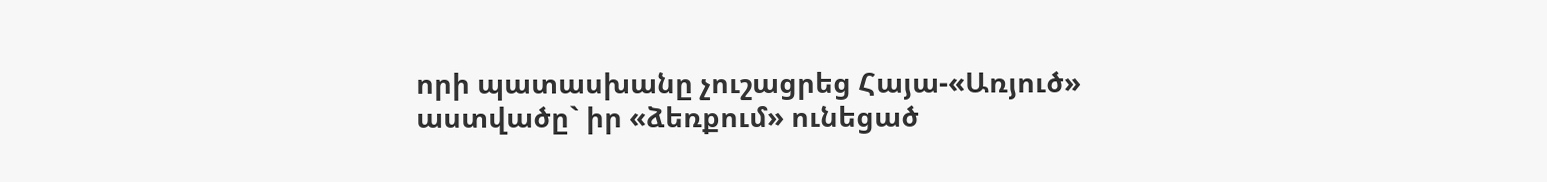որի պատասխանը չուշացրեց Հայա-«Առյուծ» աստվածը` իր «ձեռքում» ունեցած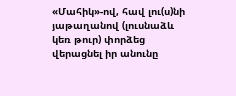«Մահիկ»-ով, հավ լու(ս)նի յաթաղանով (լուսնաձև կեռ թուր) փորձեց վերացնել իր անունը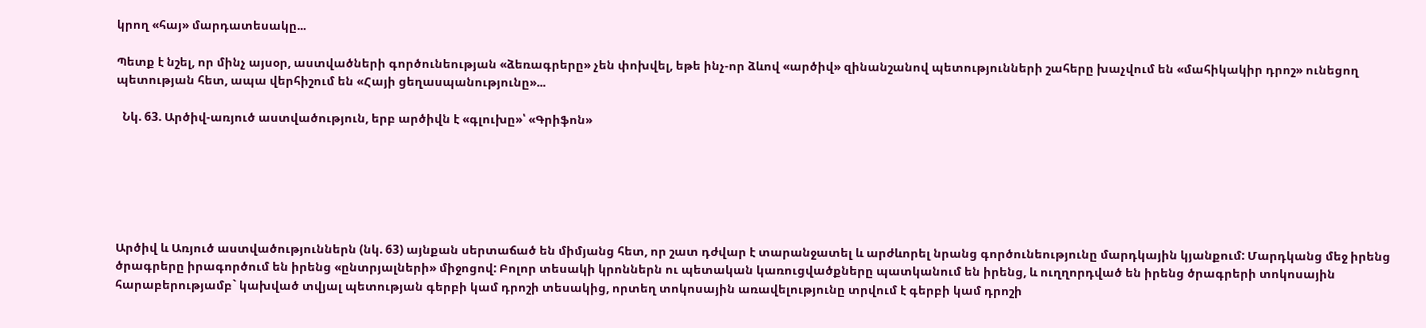կրող «հայ» մարդատեսակը...

Պետք է նշել, որ մինչ այսօր, աստվածների գործունեության «ձեռագրերը» չեն փոխվել, եթե ինչ-որ ձևով «արծիվ» զինանշանով պետությունների շահերը խաչվում են «մահիկակիր դրոշ» ունեցող պետության հետ, ապա վերհիշում են «Հայի ցեղասպանությունը»...

  Նկ. 63. Արծիվ-առյուծ աստվածություն, երբ արծիվն է «գլուխը»՝ «Գրիֆոն»






Արծիվ և Առյուծ աստվածություններն (նկ. 63) այնքան սերտաճած են միմյանց հետ, որ շատ դժվար է տարանջատել և արժևորել նրանց գործունեությունը մարդկային կյանքում: Մարդկանց մեջ իրենց ծրագրերը իրագործում են իրենց «ընտրյալների» միջոցով: Բոլոր տեսակի կրոններն ու պետական կառուցվածքները պատկանում են իրենց, և ուղղորդված են իրենց ծրագրերի տոկոսային հարաբերությամբ` կախված տվյալ պետության գերբի կամ դրոշի տեսակից, որտեղ տոկոսային առավելությունը տրվում է գերբի կամ դրոշի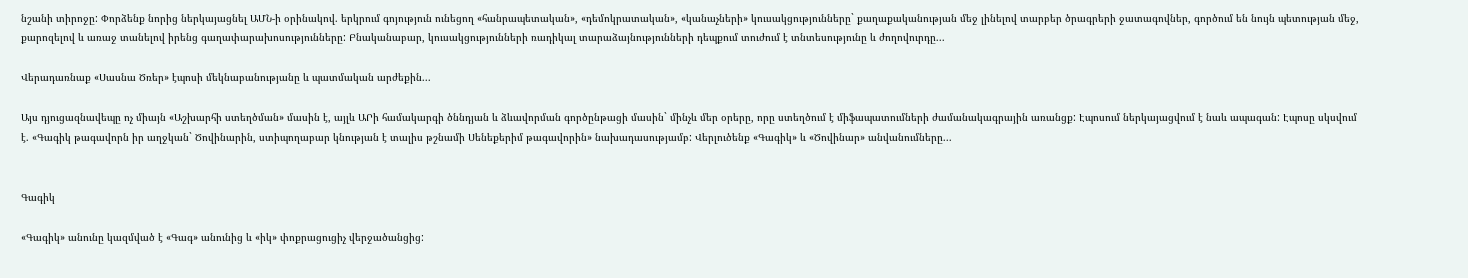նշանի տիրոջը: Փորձենք նորից ներկայացնել ԱՄՆ-ի օրինակով. երկրում գոյություն ունեցող «հանրապետական», «դեմոկրատական», «կանաչների» կուսակցությունները` քաղաքականության մեջ լինելով տարբեր ծրագրերի ջատագովներ, գործում են նույն պետության մեջ, քարոզելով և առաջ տանելով իրենց գաղափարախոսությունները: Բնականաբար, կուսակցությունների ռադիկալ տարաձայնությունների դեպքում տուժում է տնտեսությունը և ժողովուրդը...

Վերադառնաք «Սասնա Ծռեր» էպոսի մեկնաբանությանը և պատմական արժեքին...

Այս դյուցազնավեպը ոչ միայն «Աշխարհի ստեղծման» մասին է, այլև ԱՐի համակարգի ծննդյան և ձևավորման գործընթացի մասին` մինչև մեր օրերը, որը ստեղծում է միֆապատումների ժամանակագրային առանցք: Էպոսում ներկայացվում է նաև ապագան: Էպոսը սկսվում է. «Գագիկ թագավորն իր աղջկան` Ծովինարին, ստիպողաբար կնության է տալիս թշնամի Սենեքերիմ թագավորին» նախադասությամբ: Վերլուծենք «Գագիկ» և «Ծովինար» անվանումները...


Գագիկ

«Գագիկ» անունը կազմված է «Գագ» անունից և «իկ» փոքրացուցիչ վերջածանցից: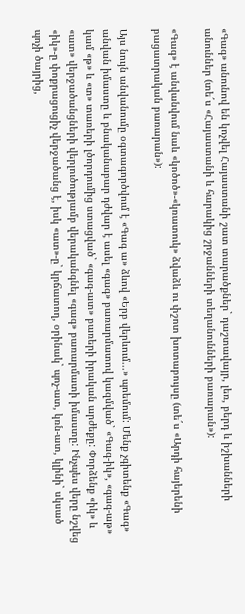«Գագ» անունով են կոչվել Հայաստանի շատ տարածքներ` դաշտավայր, լեռ, բերդ և իշխանների անուններ (տե´ս «Հայաստանի և հարակից շրջանների տեղանունների բառարան»):

«Գագ» է անվանվում նաև «կոծոծ»-«կռատուկ» ձվաձև ու փշոտ խոտաբույսը (տե´ս «Արդի հայերենի բացատրական բառարան»):

Այս նույն անվանումը օգտագործվում է «Գագ ա» ձևով «Երբ վերևում...» պոեմում: Մենք չգիտենք «Գագ» անվան իմաստը և բնականաբար դժվար է ասել «գագ» բառարմատով կազմված` «Գագ-իկ», «գագ-աթ» կամ «թ» և «տ» տառերի լծորդումից ստացված` «գագ-ատ» բառերի իրական արժեքը: Փորձենք «իկ» և «ատ» վերջածանցների վերլուծությամբ վերականգնել «գագ» բառարմատի իմաստը: Ինչպես վերը նշվեց «իկ»-ը փոքրացուցիչ վերջածանց է, իսկ «ատ»-ը` կրճատող, օրինակ` պոչ-ատ, կռն-ատ, կլինի` սկսած պոչի ծայրից,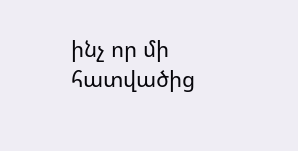ինչ որ մի հատվածից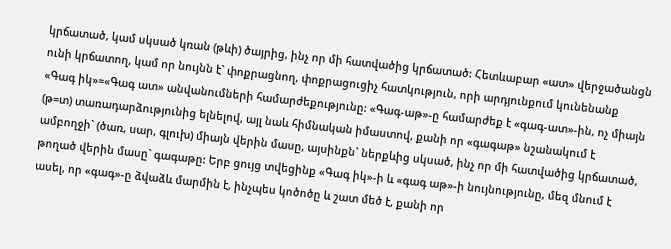կրճատած, կամ սկսած կռան (թևի) ծայրից, ինչ որ մի հատվածից կրճատած: Հետևաբար «ատ» վերջածանցն ունի կրճատող, կամ որ նույնն է` փոքրացնող, փոքրացուցիչ հատկություն, որի արդյունքում կունենանք «Գագ իկ»=«Գագ ատ» անվանումների համարժեքությունը: «Գագ-աթ»-ը համարժեք է «գագ-ատ»-ին, ոչ միայն (թ=տ) տառադարձությունից ելնելով, այլ նաև հիմնական իմաստով, քանի որ «գագաթ» նշանակում է ամբողջի` (ծառ, սար, գլուխ) միայն վերին մասը, այսինքն` ներքևից սկսած, ինչ որ մի հատվածից կրճատած, թողած վերին մասը` գագաթը: Երբ ցույց տվեցինք «Գագ իկ»-ի և «գագ աթ»-ի նույնությունը, մեզ մնում է ասել, որ «գագ»-ը ձվաձև մարմին է, ինչպես կոծոծը և շատ մեծ է, քանի որ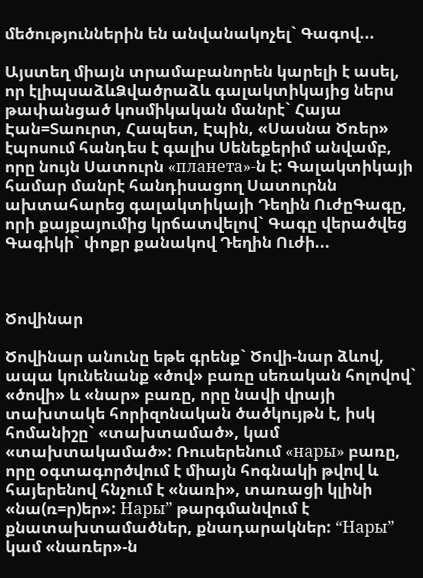մեծություններին են անվանակոչել` Գագով...

Այստեղ միայն տրամաբանորեն կարելի է ասել, որ էլիպսաձևՁվածրաձև գալակտիկայից ներս թափանցած կոսմիկական մանրէ` Հայա Էան=Տաուրտ, Հապետ, Էպին, «Սասնա Ծռեր» էպոսում հանդես է գալիս Սենեքերիմ անվամբ, որը նույն Սատուրն «планета»-ն է: Գալակտիկայի համար մանրէ հանդիսացող Սատուրնն ախտահարեց գալակտիկայի Դեղին ՈւժըԳագը, որի քայքայումից կրճատվելով` Գագը վերածվեց Գագիկի` փոքր քանակով Դեղին Ուժի...



Ծովինար

Ծովինար անունը եթե գրենք` Ծովի-նար ձևով, ապա կունենանք «ծով» բառը սեռական հոլովով` «ծովի» և «նար» բառը, որը նավի վրայի տախտակե հորիզոնական ծածկույթն է, իսկ հոմանիշը` «տախտամած», կամ «տախտակամած»: Ռուսերենում «нары» բառը, որը օգտագործվում է միայն հոգնակի թվով և հայերենով հնչում է «նառի», տառացի կլինի «նա(ռ=ր)եր»: Нары” թարգմանվում է քնատախտամածներ, քնադարակներ: “Нары” կամ «նառեր»-ն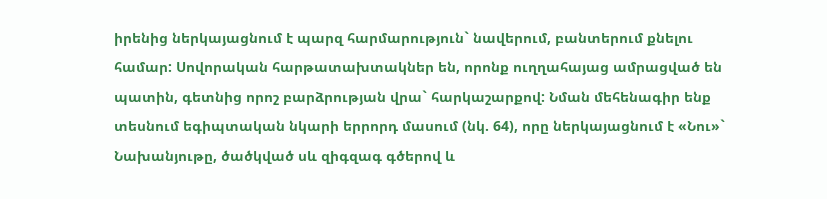իրենից ներկայացնում է պարզ հարմարություն` նավերում, բանտերում քնելու համար: Սովորական հարթատախտակներ են, որոնք ուղղահայաց ամրացված են պատին, գետնից որոշ բարձրության վրա` հարկաշարքով: Նման մեհենագիր ենք տեսնում եգիպտական նկարի երրորդ մասում (նկ. 64), որը ներկայացնում է «Նու»` Նախանյութը, ծածկված սև զիգզագ գծերով և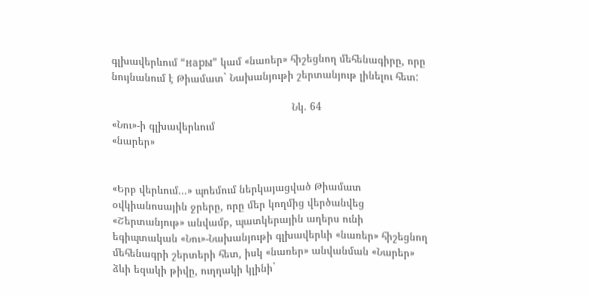գլխավերևում “нары” կամ «նառեր» հիշեցնող մեհենագիրը, որը նույնանում է Թիամատ` Նախանյութի շերտանյութ լինելու հետ:

                                                            Նկ. 64                                                         «Նու»-ի գլխավերևում                                                                                                                                «նարեր»


«Երբ վերևում...» պոեմում ներկայացված Թիամատ օվկիանոսային ջրերը, որը մեր կողմից վերծանվեց «Շերտանյութ» անվամբ, պատկերային աղերս ունի եգիպտական «Նու»-Նախանյութի գլխավերևի «նառեր» հիշեցնող մեհենագրի շերտերի հետ, իսկ «նառեր» անվանման «Նարեր» ձևի եզակի թիվը, ուղղակի կլինի`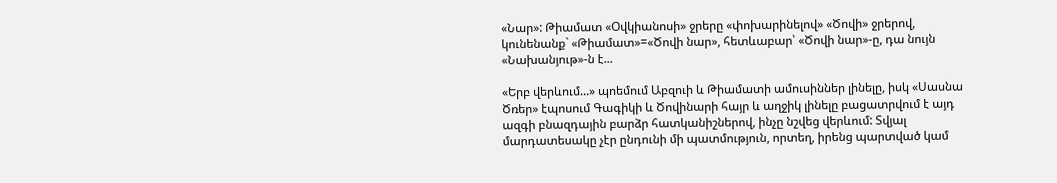«Նար»: Թիամատ «Օվկիանոսի» ջրերը «փոխարինելով» «Ծովի» ջրերով, կունենանք` «Թիամատ»=«Ծովի նար», հետևաբար՝ «Ծովի նար»-ը, դա նույն «Նախանյութ»-ն է...

«Երբ վերևում...» պոեմում Աբզուի և Թիամատի ամուսիններ լինելը, իսկ «Սասնա Ծռեր» էպոսում Գագիկի և Ծովինարի հայր և աղջիկ լինելը բացատրվում է այդ ազգի բնազդային բարձր հատկանիշներով, ինչը նշվեց վերևում: Տվյալ մարդատեսակը չէր ընդունի մի պատմություն, որտեղ, իրենց պարտված կամ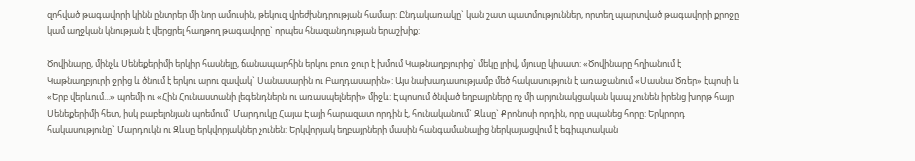զոհված թագավորի կինն ընտրեր մի նոր ամուսին, թեկուզ վրեժխնդրության համար: Ընդակառակը` կան շատ պատմություններ, որտեղ պարտված թագավորի քրոջը կամ աղջկան կնության է վերցրել հաղթող թագավորը` որպես հնազանդության երաշխիք:

Ծովինարը, մինչև Սենեքերիմի երկիր հասնելը, ճանապարհին երկու բուռ ջուր է խմում Կաթնաղբյուրից` մեկը լրիվ, մյուսը կիսատ: «Ծովինարը հղիանում է Կաթնաղբյուրի ջրից և ծնում է երկու արու զավակ` Սանասարին ու Բաղդասարին»: Այս նախադասությամբ մեծ հակասություն է առաջանում «Սասնա Ծռեր» էպոսի և «Երբ վերևում...» պոեմի ու «Հին Հունաստանի լեգենդներն ու առասպելների» միջև: Էպոսում ծնված եղբայրները ոչ մի արյունակցական կապ չունեն իրենց խորթ հայր Սենեքերիմի հետ, իսկ բաբելոնյան պոեմում` Մարդուկը Հայա Էայի հարազատ որդին է, հունականում` Զևսը` Քրոնոսի որդին, որը սպանեց հորը: Երկրորդ հակասությունը` Մարդուկն ու Զևսը երկվորյակներ չունեն: Երկվորյակ եղբայրների մասին հանգամանալից ներկայացվում է եգիպտական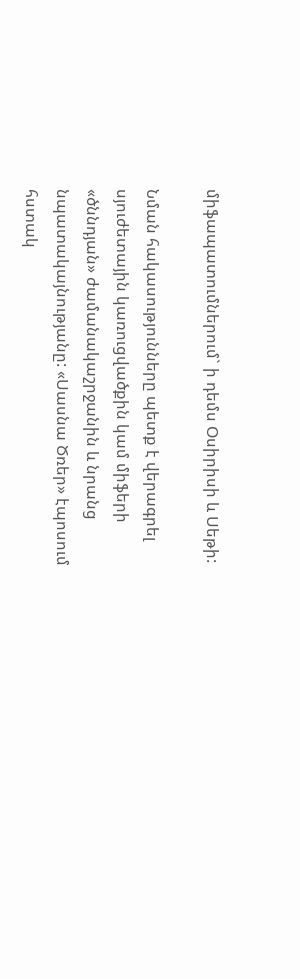միֆապատումներում` ի դեմս Օսիրիսի և Սեթի:

Նման հակասությունները պետք է վերագրել սյուժետային կառուցվածքին կամ միֆերի «ծննդյան» ժամանակաշրջանին և նրանց նպատակայնությանը: «Սասնա Ծռեր» էպոսում հստակ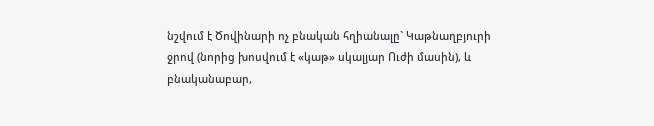նշվում է Ծովինարի ոչ բնական հղիանալը` Կաթնաղբյուրի ջրով (նորից խոսվում է «կաթ» սկալյար Ուժի մասին), և բնականաբար,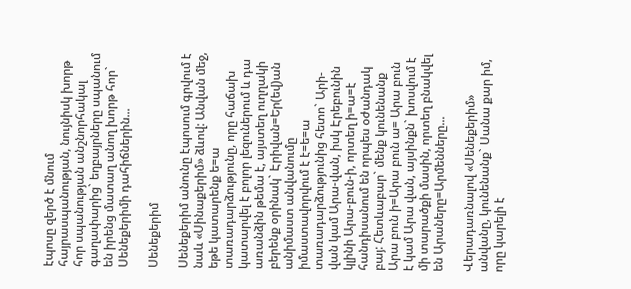էպոսը զերծ է մնում հայրասպանության, նույնիսկ խորթ հոր սպանության անշնորհակալ գաղափարից` եղբայրները սպանում են իրենց մատաղ անող խորթ հոր` Սենեքերիմի դահիճներին...

Սենեքերիմ

Սենեքերիմ անունը էպոսում գրվում է նաև «Սինաքերիմ» ձևով: Անվան մեջ, եթե կատարենք ե=ա տառադարձությունը, որը հաճախ կատարվել է բոլոր լեզուներում և դա առանձին թեմա է, այստեղ ուղղակի բերենք օրինակ` Էրիվան=Եր(եվ)ան անիմաստ անվանումը իմաստավորվում է է=ե=ա տառադարձությունից հետո` Արի-վան կամ Արա-վան, իսկ Էրեբունին կլինի Արա-բուն-ի, որտեղ ի=ա=է հանդիսանում են որպես օժանդակ բայ: Հետևաբար` մենք կունենանք Արա բուն ի=Արա բուն ա= Արա բուն է կամ Արա վան, այսինքն` խոսվում է մի տարածքի մասին, որտեղ բնակվել են Արաները=Արմենները...

Վերադառնալով «Սենեքերիմ» անվանը, կունենանք` Սանա քար իմ, որը կարելի է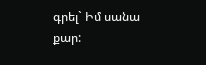գրել` Իմ սանա քար: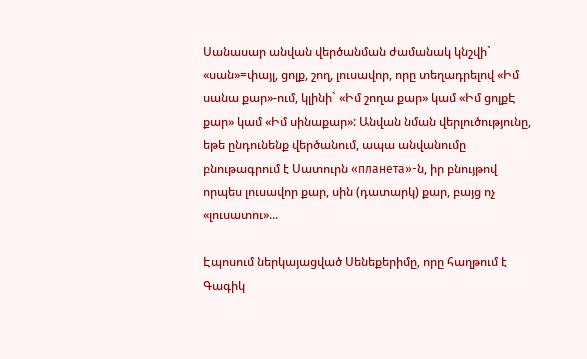Սանասար անվան վերծանման ժամանակ կնշվի` «սան»=փայլ, ցոլք, շող, լուսավոր, որը տեղադրելով «Իմ սանա քար»-ում, կլինի` «Իմ շողա քար» կամ «Իմ ցոլքԷ քար» կամ «Իմ սինաքար»: Անվան նման վերլուծությունը, եթե ընդունենք վերծանում, ապա անվանումը բնութագրում է Սատուրն «планета»-ն, իր բնույթով որպես լուսավոր քար, սին (դատարկ) քար, բայց ոչ «լուսատու»...

Էպոսում ներկայացված Սենեքերիմը, որը հաղթում է Գագիկ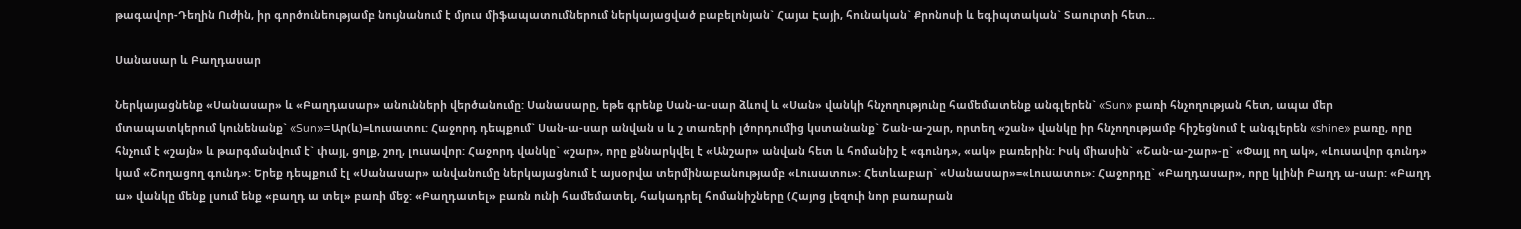թագավոր-Դեղին Ուժին, իր գործունեությամբ նույնանում է մյուս միֆապատումներում ներկայացված բաբելոնյան` Հայա Էայի, հունական` Քրոնոսի և եգիպտական` Տաուրտի հետ...

Սանասար և Բաղդասար

Ներկայացնենք «Սանասար» և «Բաղդասար» անունների վերծանումը: Սանասարը, եթե գրենք Սան-ա-սար ձևով և «Սան» վանկի հնչողությունը համեմատենք անգլերեն` «Sun» բառի հնչողության հետ, ապա մեր մտապատկերում կունենանք` «Sun»=Ար(և)=Լուսատու: Հաջորդ դեպքում` Սան-ա-սար անվան ս և շ տառերի լծորդումից կստանանք` Շան-ա-շար, որտեղ «շան» վանկը իր հնչողությամբ հիշեցնում է անգլերեն «shine» բառը, որը հնչում է «շայն» և թարգմանվում է` փայլ, ցոլք, շող, լուսավոր: Հաջորդ վանկը` «շար», որը քննարկվել է «Անշար» անվան հետ և հոմանիշ է «գունդ», «ակ» բառերին: Իսկ միասին` «Շան-ա-շար»-ը` «Փայլ ող ակ», «Լուսավոր գունդ» կամ «Շողացող գունդ»: Երեք դեպքում էլ «Սանասար» անվանումը ներկայացնում է այսօրվա տերմինաբանությամբ «Լուսատու»: Հետևաբար` «Սանասար»=«Լուսատու»: Հաջորդը` «Բաղդասար», որը կլինի Բաղդ ա-սար: «Բաղդ ա» վանկը մենք լսում ենք «բաղդ ա տել» բառի մեջ: «Բաղդատել» բառն ունի համեմատել, հակադրել հոմանիշները (Հայոց լեզուի նոր բառարան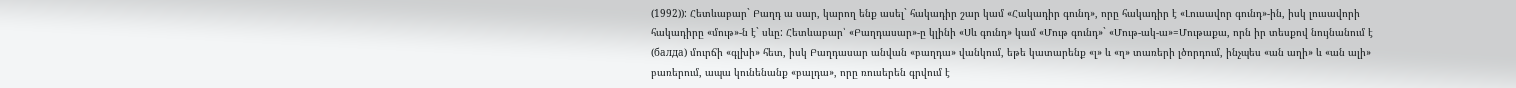(1992)): Հետևաբար` Բաղդ ա սար, կարող ենք ասել` հակադիր շար կամ «Հակադիր գունդ», որը հակադիր է «Լուսավոր գունդ»-ին, իսկ լուսավորի հակադիրը «մութ»-ն է` սևը: Հետևաբար՝ «Բաղդասար»-ը կլինի «Սև գունդ» կամ «Մութ գունդ»` «Մութ-ակ-ա»=Մութաքա, որն իր տեսքով նույնանում է (балда) մուրճի «գլխի» հետ, իսկ Բաղդասար անվան «բաղդա» վանկում, եթե կատարենք «լ» և «ղ» տառերի լծորդում, ինչպես «ան աղի» և «ան ալի» բառերում, ապա կունենանք «բալդա», որը ռուսերեն գրվում է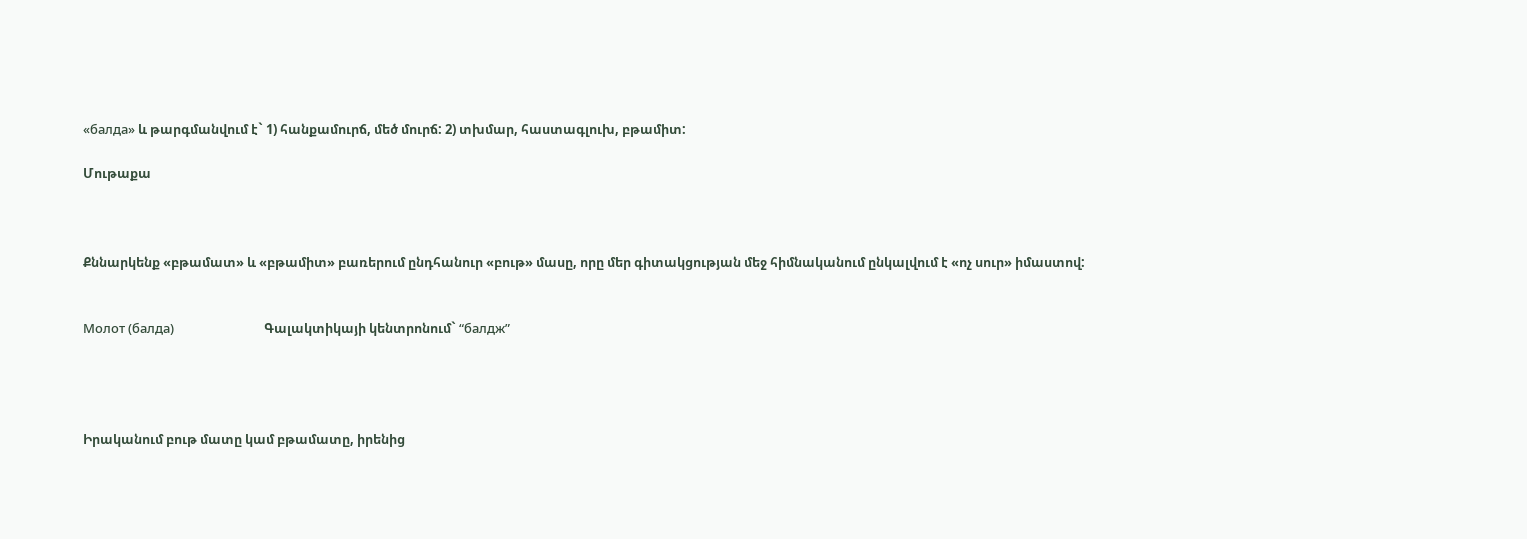«балда» և թարգմանվում է` 1) հանքամուրճ, մեծ մուրճ: 2) տխմար, հաստագլուխ, բթամիտ:

Մութաքա



Քննարկենք «բթամատ» և «բթամիտ» բառերում ընդհանուր «բութ» մասը, որը մեր գիտակցության մեջ հիմնականում ընկալվում է «ոչ սուր» իմաստով:


Молот (балда)                              Գալակտիկայի կենտրոնում` “балдж”




Իրականում բութ մատը կամ բթամատը, իրենից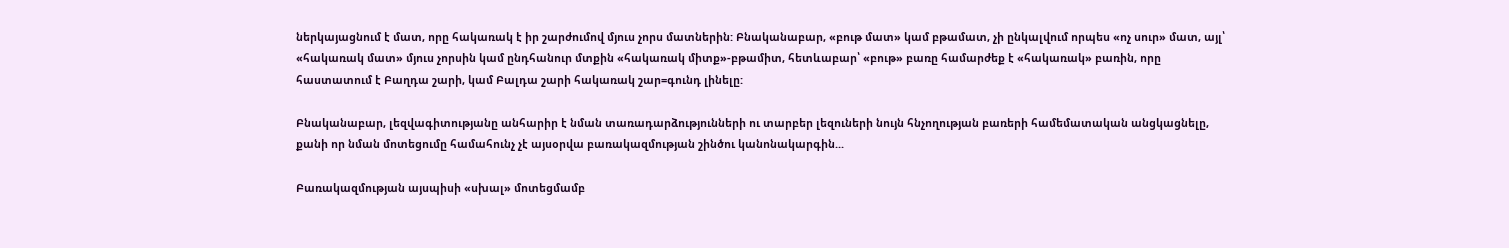ներկայացնում է մատ, որը հակառակ է իր շարժումով մյուս չորս մատներին: Բնականաբար, «բութ մատ» կամ բթամատ, չի ընկալվում որպես «ոչ սուր» մատ, այլ՝ «հակառակ մատ» մյուս չորսին կամ ընդհանուր մտքին «հակառակ միտք»-բթամիտ, հետևաբար՝ «բութ» բառը համարժեք է «հակառակ» բառին, որը հաստատում է Բաղդա շարի, կամ Բալդա շարի հակառակ շար=գունդ լինելը:

Բնականաբար, լեզվագիտությանը անհարիր է նման տառադարձությունների ու տարբեր լեզուների նույն հնչողության բառերի համեմատական անցկացնելը, քանի որ նման մոտեցումը համահունչ չէ այսօրվա բառակազմության շինծու կանոնակարգին...

Բառակազմության այսպիսի «սխալ» մոտեցմամբ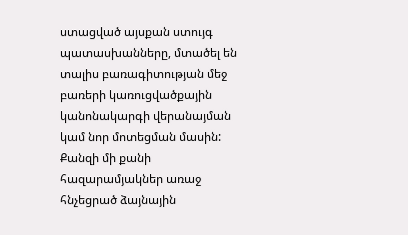ստացված այսքան ստույգ պատասխանները, մտածել են տալիս բառագիտության մեջ բառերի կառուցվածքային կանոնակարգի վերանայման կամ նոր մոտեցման մասին: Քանզի մի քանի հազարամյակներ առաջ հնչեցրած ձայնային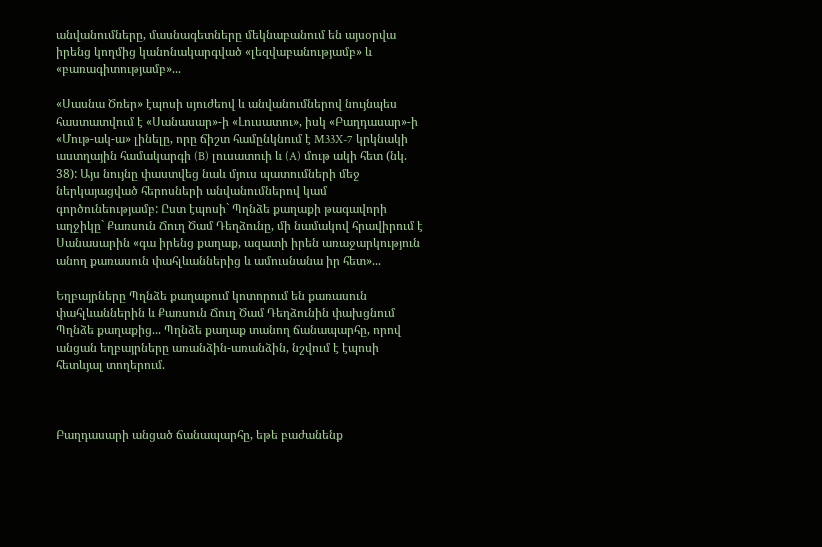անվանումները, մասնագետները մեկնաբանում են այսօրվա իրենց կողմից կանոնակարգված «լեզվաբանությամբ» և «բառագիտությամբ»...

«Սասնա Ծռեր» էպոսի սյուժեով և անվանումներով նույնպես հաստատվում է «Սանասար»-ի «Լուսատու», իսկ «Բաղդասար»-ի «Մութ-ակ-ա» լինելը, որը ճիշտ համընկնում է M33X-7 կրկնակի աստղային համակարգի (B) լուսատուի և (A) մութ ակի հետ (նկ. 38): Այս նույնը փաստվեց նաև մյուս պատումների մեջ ներկայացված հերոսների անվանումներով կամ գործունեությամբ: Ըստ էպոսի` Պղնձե քաղաքի թագավորի աղջիկը` Քառսուն Ճուղ Ծամ Դեղձունը, մի նամակով հրավիրում է Սանասարին «գա իրենց քաղաք, ազատի իրեն առաջարկություն անող քառասուն փահլևաններից և ամուսնանա իր հետ»...

Եղբայրները Պղնձե քաղաքում կոտորում են քառասուն փահլևաններին և Քառսուն Ճուղ Ծամ Դեղձունին փախցնում Պղնձե քաղաքից... Պղնձե քաղաք տանող ճանապարհը, որով անցան եղբայրները առանձին-առանձին, նշվում է էպոսի հետևյալ տողերում.



Բաղդասարի անցած ճանապարհը, եթե բաժանենք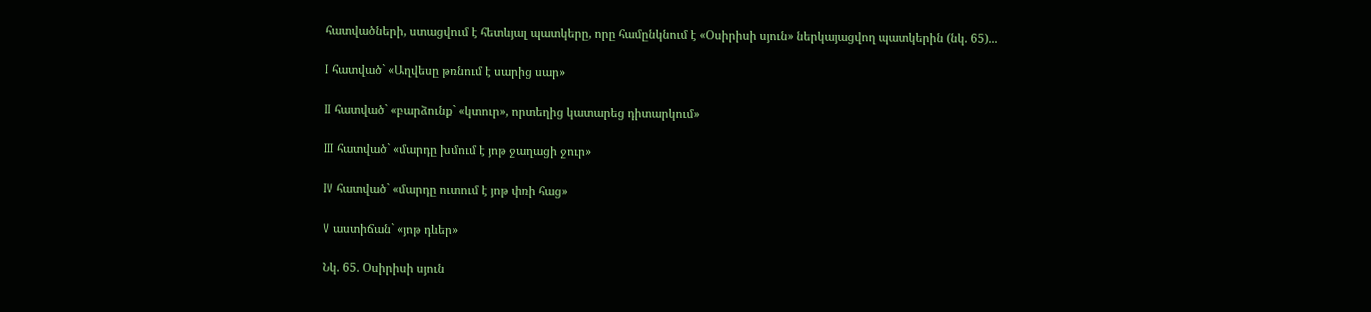հատվածների, ստացվում է հետևյալ պատկերը, որը համընկնում է «Օսիրիսի սյուն» ներկայացվող պատկերին (նկ. 65)...

I հատված` «Աղվեսը թռնում է սարից սար»

II հատված` «բարձունք` «կտուր», որտեղից կատարեց դիտարկում»

III հատված` «մարդը խմում է յոթ ջաղացի ջուր»

IV հատված` «մարդը ուտում է յոթ փռի հաց»

V աստիճան` «յոթ դևեր»

Նկ. 65. Օսիրիսի սյուն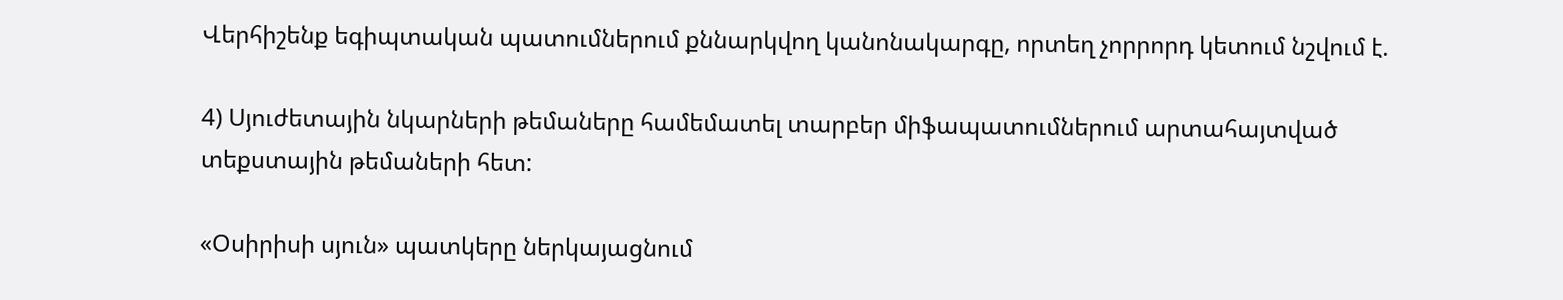Վերհիշենք եգիպտական պատումներում քննարկվող կանոնակարգը, որտեղ չորրորդ կետում նշվում է.

4) Սյուժետային նկարների թեմաները համեմատել տարբեր միֆապատումներում արտահայտված տեքստային թեմաների հետ:

«Օսիրիսի սյուն» պատկերը ներկայացնում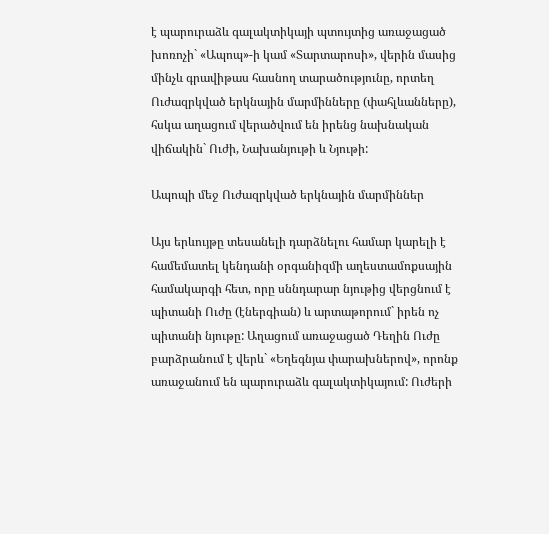է պարուրաձև գալակտիկայի պտույտից առաջացած խոռոչի` «Ապոպ»-ի կամ «Տարտարոսի», վերին մասից մինչև գրավիթաս հասնող տարածությունը, որտեղ Ուժազրկված երկնային մարմինները (փահլևանները), հսկա աղացում վերածվում են իրենց նախնական վիճակին` Ուժի, Նախանյութի և Նյութի:

Ապոպի մեջ Ուժազրկված երկնային մարմիններ

Այս երևույթը տեսանելի դարձնելու համար կարելի է համեմատել կենդանի օրգանիզմի աղեստամոքսային համակարգի հետ, որը սննդարար նյութից վերցնում է պիտանի Ուժը (էներգիան) և արտաթորում` իրեն ոչ պիտանի նյութը: Աղացում առաջացած Դեղին Ուժը բարձրանում է վերև` «Եղեգնյա փարախներով», որոնք առաջանում են պարուրաձև գալակտիկայում: Ուժերի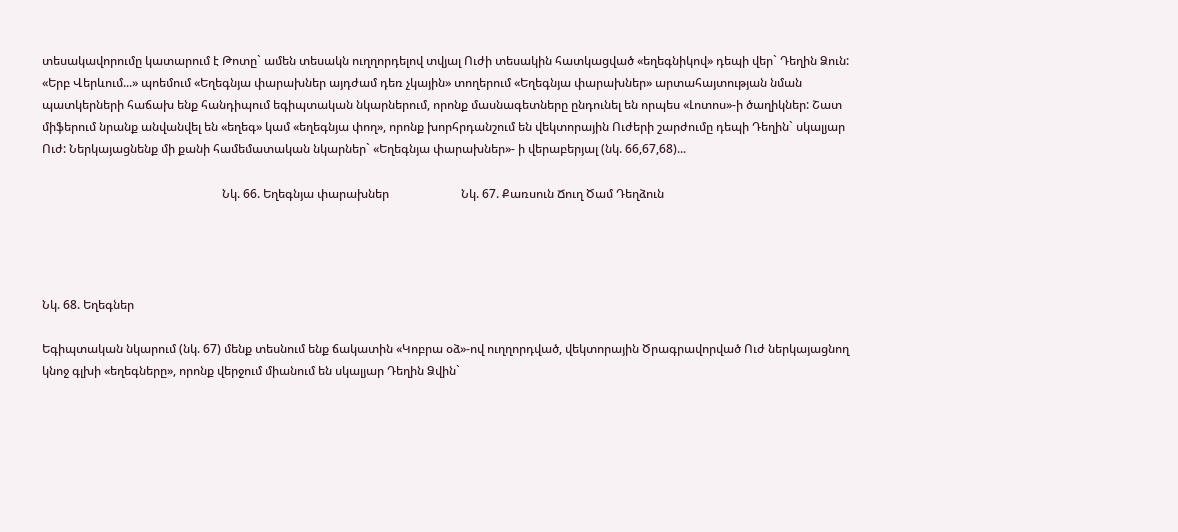տեսակավորումը կատարում է Թոտը` ամեն տեսակն ուղղորդելով տվյալ Ուժի տեսակին հատկացված «եղեգնիկով» դեպի վեր` Դեղին Ձուն: «Երբ Վերևում...» պոեմում «Եղեգնյա փարախներ այդժամ դեռ չկային» տողերում «Եղեգնյա փարախներ» արտահայտության նման պատկերների հաճախ ենք հանդիպում եգիպտական նկարներում, որոնք մասնագետները ընդունել են որպես «Լոտոս»-ի ծաղիկներ: Շատ միֆերում նրանք անվանվել են «եղեգ» կամ «եղեգնյա փող», որոնք խորհրդանշում են վեկտորային Ուժերի շարժումը դեպի Դեղին` սկալյար Ուժ: Ներկայացնենք մի քանի համեմատական նկարներ` «Եղեգնյա փարախներ»- ի վերաբերյալ (նկ. 66,67,68)...

                                                            Նկ. 66. Եղեգնյա փարախներ                        Նկ. 67. Քառսուն Ճուղ Ծամ Դեղձուն




Նկ. 68. Եղեգներ

Եգիպտական նկարում (նկ. 67) մենք տեսնում ենք ճակատին «Կոբրա օձ»-ով ուղղորդված, վեկտորային Ծրագրավորված Ուժ ներկայացնող կնոջ գլխի «եղեգները», որոնք վերջում միանում են սկալյար Դեղին Ձվին`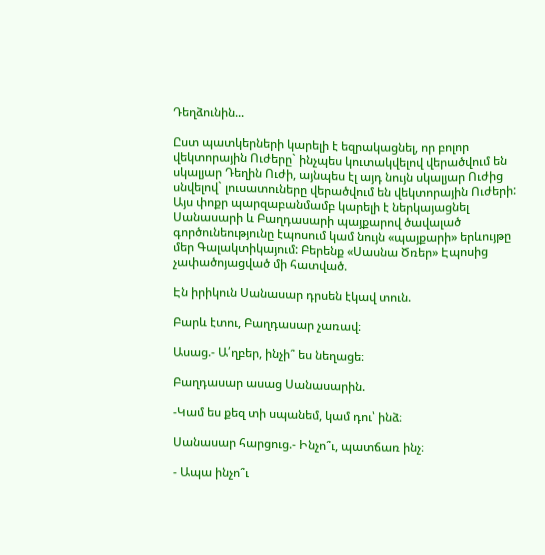Դեղձունին...

Ըստ պատկերների կարելի է եզրակացնել, որ բոլոր վեկտորային Ուժերը` ինչպես կուտակվելով վերածվում են սկալյար Դեղին Ուժի, այնպես էլ այդ նույն սկալյար Ուժից սնվելով` լուսատուները վերածվում են վեկտորային Ուժերի: Այս փոքր պարզաբանմամբ կարելի է ներկայացնել Սանասարի և Բաղդասարի պայքարով ծավալած գործունեությունը էպոսում կամ նույն «պայքարի» երևույթը մեր Գալակտիկայում: Բերենք «Սասնա Ծռեր» Էպոսից չափածոյացված մի հատված.

Էն իրիկուն Սանասար դրսեն էկավ տուն.

Բարև էտու, Բաղդասար չառավ։

Ասաց.- Ա՛ղբեր, ինչի՞ ես նեղացե։

Բաղդասար ասաց Սանասարին.

-Կամ ես քեզ տի սպանեմ, կամ դու՝ ինձ։

Սանասար հարցուց.- Ինչո՞ւ, պատճառ ինչ։

- Ապա ինչո՞ւ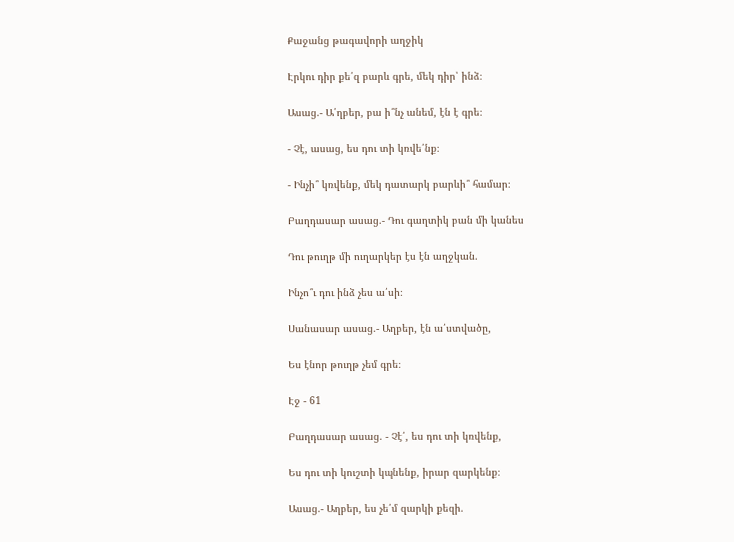Քաջանց թագավորի աղջիկ

Էրկու դիր քե՛զ բարև գրե, մեկ դիր՝ ինձ։

Ասաց.- Ա՛ղբեր, բա ի՞նչ անեմ, էն է գրե։

- Չէ, ասաց, ես դու տի կռվե՛նք։

- Ինչի՞ կռվենք, մեկ դատարկ բարևի՞ համար։

Բաղդասար ասաց.- Դու գաղտիկ բան մի կանես

Դու թուղթ մի ուղարկեր էս էն աղջկան.

Ինչո՞ւ դու ինձ չես ա՛սի։

Սանասար ասաց.- Աղբեր, էն ա՛ստվածը,

Ես էնոր թուղթ չեմ գրե։

Էջ - 61

Բաղդասար ասաց. - Չէ՛, ես դու տի կռվենք,

Ես դու տի կուշտի կպնենք, իրար զարկենք։

Ասաց.- Աղբեր, ես չե՛մ զարկի քեզի.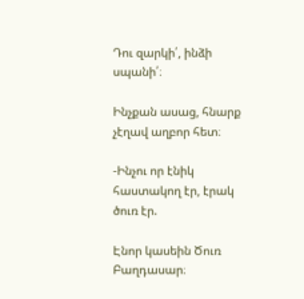Դու զարկի՛, ինձի սպանի՛։

Ինչքան ասաց, հնարք չէղավ աղբոր հետ։

-Ինչու որ էնիկ հաստակող էր, էրակ ծուռ էր.

Էնոր կասեին Ծուռ Բաղդասար։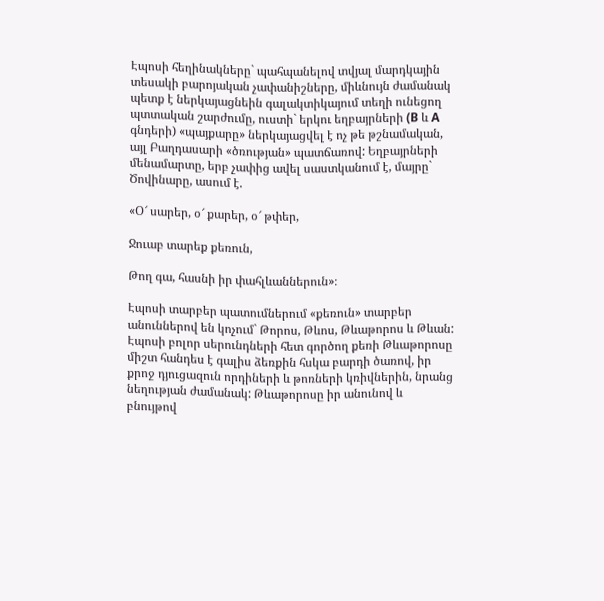Էպոսի հեղինակները` պահպանելով տվյալ մարդկային տեսակի բարոյական չափանիշները, միևնույն ժամանակ պետք է ներկայացնեին գալակտիկայում տեղի ունեցող պտտական շարժումը, ուստի` երկու եղբայրների (B և A գնդերի) «պայքարը» ներկայացվել է ոչ թե թշնամական, այլ Բաղդասարի «ծռության» պատճառով: Եղբայրների մենամարտը, երբ չափից ավել սաստկանում է, մայրը` Ծովինարը, ասում է.

«Օ՜ սարեր, օ՜ քարեր, օ՜ թփեր,

Ջուաբ տարեք քեռուն,

Թող գա, հասնի իր փահլևաններուն»։

Էպոսի տարբեր պատումներում «քեռուն» տարբեր անուններով են կոչում` Թորոս, Թևոս, Թևաթորոս և Թևան: Էպոսի բոլոր սերունդների հետ գործող քեռի Թևաթորոսը միշտ հանդես է գալիս ձեռքին հսկա բարդի ծառով, իր քրոջ դյուցազուն որդիների և թոռների կռիվներին, նրանց նեղության ժամանակ: Թևաթորոսը իր անունով և բնույթով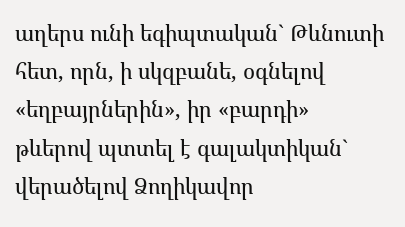աղերս ունի եգիպտական` Թևնուտի հետ, որն, ի սկզբանե, օգնելով «եղբայրներին», իր «բարդի» թևերով պտտել է գալակտիկան` վերածելով Ձողիկավոր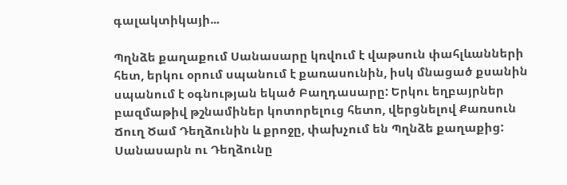գալակտիկայի...

Պղնձե քաղաքում Սանասարը կռվում է վաթսուն փահլևանների հետ, երկու օրում սպանում է քառասունին, իսկ մնացած քսանին սպանում է օգնության եկած Բաղդասարը: Երկու եղբայրներ բազմաթիվ թշնամիներ կոտորելուց հետո, վերցնելով Քառսուն Ճուղ Ծամ Դեղձունին և քրոջը, փախչում են Պղնձե քաղաքից: Սանասարն ու Դեղձունը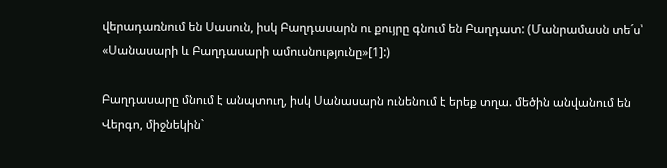վերադառնում են Սասուն, իսկ Բաղդասարն ու քույրը գնում են Բաղդատ: (Մանրամասն տե´ս՝ «Սանասարի և Բաղդասարի ամուսնությունը»[1]:)

Բաղդասարը մնում է անպտուղ, իսկ Սանասարն ունենում է երեք տղա. մեծին անվանում են Վերգո, միջնեկին`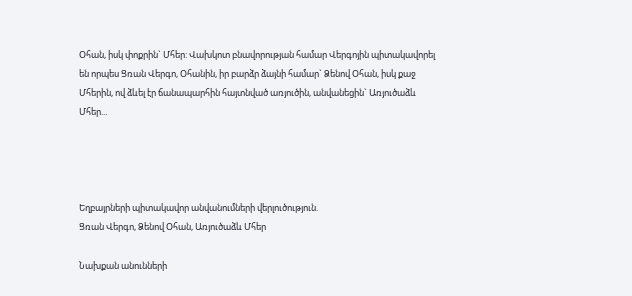Օհան, իսկ փոքրին` Մհեր: Վախկոտ բնավորության համար Վերգոյին պիտակավորել են որպես Ցռան Վերգո, Օհանին, իր բարձր ձայնի համար` Ձենով Օհան, իսկ քաջ Մհերին, ով ձևել էր ճանապարհին հայտնված առյուծին, անվանեցին` Առյուծաձև Մհեր...




Եղբայրների պիտակավոր անվանումների վերլուծություն.
Ցռան Վերգո, Ձենով Օհան, Առյուծաձև Մհեր

Նախքան անունների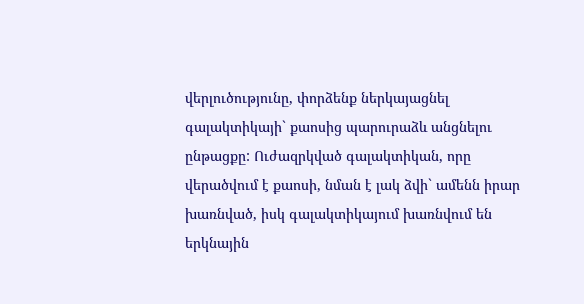վերլուծությունը, փորձենք ներկայացնել գալակտիկայի` քաոսից պարուրաձև անցնելու ընթացքը: Ուժազրկված գալակտիկան, որը վերածվում է քաոսի, նման է լակ ձվի` ամենն իրար խառնված, իսկ գալակտիկայում խառնվում են երկնային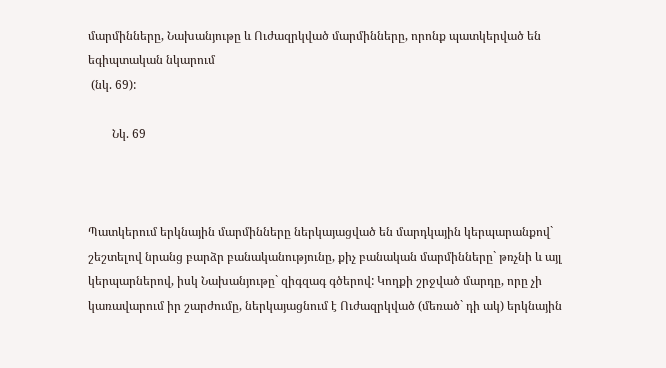մարմինները, Նախանյութը և Ուժազրկված մարմինները, որոնք պատկերված են եգիպտական նկարում
 (նկ. 69):

        Նկ. 69



Պատկերում երկնային մարմինները ներկայացված են մարդկային կերպարանքով` շեշտելով նրանց բարձր բանականությունը, քիչ բանական մարմինները` թռչնի և այլ կերպարներով, իսկ Նախանյութը` զիգզագ գծերով: Կողքի շրջված մարդը, որը չի կառավարում իր շարժումը, ներկայացնում է Ուժազրկված (մեռած` դի ակ) երկնային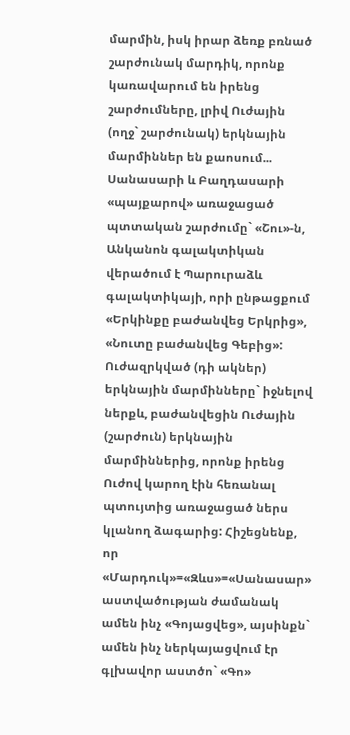մարմին, իսկ իրար ձեռք բռնած շարժունակ մարդիկ, որոնք կառավարում են իրենց շարժումները, լրիվ Ուժային (ողջ` շարժունակ) երկնային մարմիններ են քաոսում...
Սանասարի և Բաղդասարի «պայքարով» առաջացած պտտական շարժումը` «Շու»-ն, Անկանոն գալակտիկան վերածում է Պարուրաձև գալակտիկայի, որի ընթացքում «Երկինքը բաժանվեց Երկրից», «Նուտը բաժանվեց Գեբից»: Ուժազրկված (դի ակներ) երկնային մարմինները` իջնելով ներքև, բաժանվեցին Ուժային (շարժուն) երկնային մարմիններից, որոնք իրենց Ուժով կարող էին հեռանալ պտույտից առաջացած ներս կլանող ձագարից: Հիշեցնենք, որ «Մարդուկ»=«Զևս»=«Սանասար» աստվածության ժամանակ ամեն ինչ «Գոյացվեց», այսինքն` ամեն ինչ ներկայացվում էր գլխավոր աստծո` «Գո»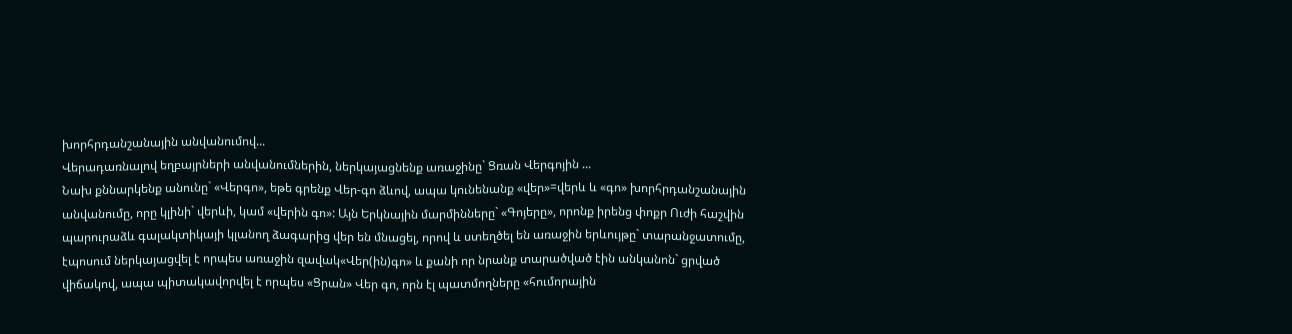խորհրդանշանային անվանումով...
Վերադառնալով եղբայրների անվանումներին, ներկայացնենք առաջինը` Ցռան Վերգոյին ...
Նախ քննարկենք անունը` «Վերգո», եթե գրենք Վեր-գո ձևով, ապա կունենանք «վեր»=վերև և «գո» խորհրդանշանային անվանումը, որը կլինի` վերևի, կամ «վերին գո»: Այն Երկնային մարմինները` «Գոյերը», որոնք իրենց փոքր Ուժի հաշվին պարուրաձև գալակտիկայի կլանող ձագարից վեր են մնացել, որով և ստեղծել են առաջին երևույթը` տարանջատումը, էպոսում ներկայացվել է որպես առաջին զավակ«Վեր(ին)գո» և քանի որ նրանք տարածված էին անկանոն` ցրված վիճակով, ապա պիտակավորվել է որպես «Ցրան» Վեր գո, որն էլ պատմողները «հումորային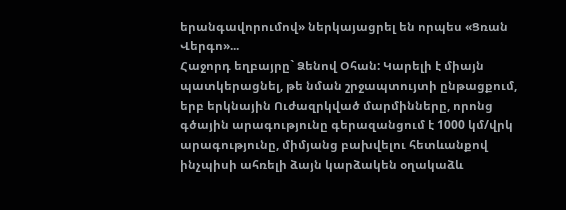երանգավորումով» ներկայացրել են որպես «Ցռան Վերգո»...
Հաջորդ եղբայրը` Ձենով Օհան: Կարելի է միայն պատկերացնել, թե նման շրջապտույտի ընթացքում, երբ երկնային Ուժազրկված մարմինները, որոնց գծային արագությունը գերազանցում է 1000 կմ/վրկ արագությունը, միմյանց բախվելու հետևանքով ինչպիսի ահռելի ձայն կարձակեն օղակաձև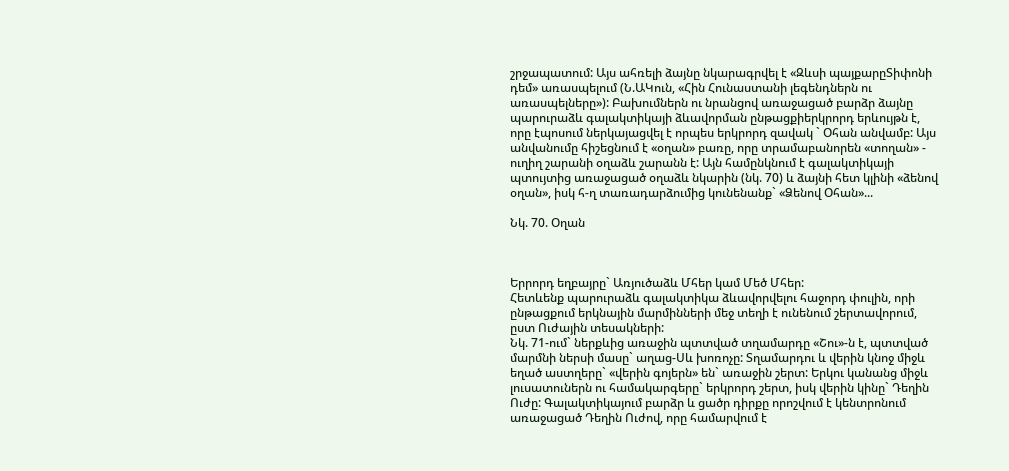շրջապատում: Այս ահռելի ձայնը նկարագրվել է «Զևսի պայքարըՏիփոնի դեմ» առասպելում (Ն.ԱԿուն, «Հին Հունաստանի լեգենդներն ու առասպելները»): Բախումներն ու նրանցով առաջացած բարձր ձայնը պարուրաձև գալակտիկայի ձևավորման ընթացքիերկրորդ երևույթն է, որը էպոսում ներկայացվել է որպես երկրորդ զավակ ` Օհան անվամբ: Այս անվանումը հիշեցնում է «օղան» բառը, որը տրամաբանորեն «տողան» - ուղիղ շարանի օղաձև շարանն է: Այն համընկնում է գալակտիկայի պտույտից առաջացած օղաձև նկարին (նկ. 70) և ձայնի հետ կլինի «ձենով օղան», իսկ հ-ղ տառադարձումից կունենանք` «Ձենով Օհան»...

Նկ. 70. Օղան



Երրորդ եղբայրը` Առյուծաձև Մհեր կամ Մեծ Մհեր:
Հետևենք պարուրաձև գալակտիկա ձևավորվելու հաջորդ փուլին, որի ընթացքում երկնային մարմինների մեջ տեղի է ունենում շերտավորում, ըստ Ուժային տեսակների:
Նկ. 71-ում` ներքևից առաջին պտտված տղամարդը «Շու»-ն է, պտտված մարմնի ներսի մասը` աղաց-Սև խոռոչը: Տղամարդու և վերին կնոջ միջև եղած աստղերը` «վերին գոյերն» են` առաջին շերտ: Երկու կանանց միջև լուսատուներն ու համակարգերը` երկրորդ շերտ, իսկ վերին կինը` Դեղին Ուժը: Գալակտիկայում բարձր և ցածր դիրքը որոշվում է կենտրոնում առաջացած Դեղին Ուժով, որը համարվում է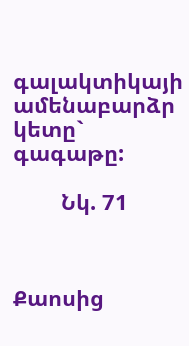գալակտիկայի ամենաբարձր կետը` գագաթը:

        Նկ. 71



Քաոսից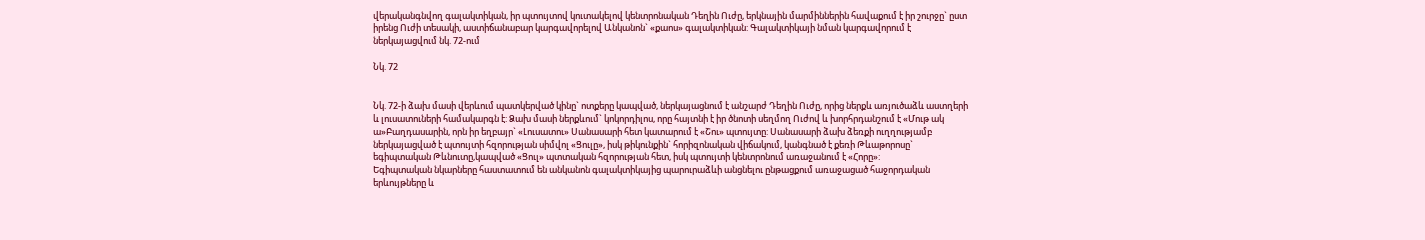վերականգնվող գալակտիկան, իր պտույտով կուտակելով կենտրոնական Դեղին Ուժը, երկնային մարմիններին հավաքում է իր շուրջը` ըստ իրենց Ուժի տեսակի, աստիճանաբար կարգավորելով Անկանոն` «քաոս» գալակտիկան: Գալակտիկայի նման կարգավորում է ներկայացվում նկ. 72-ում

Նկ. 72


Նկ. 72-ի ձախ մասի վերևում պատկերված կինը` ոտքերը կապված, ներկայացնում է անշարժ Դեղին Ուժը, որից ներքև առյուծաձև աստղերի և լուսատուների համակարգն է: Ձախ մասի ներքևում` կոկորդիլոս, որը հայտնի է իր ծնոտի սեղմող Ուժով և խորհրդանշում է «Մութ ակ ա»Բաղդասարին, որն իր եղբայր` «Լուսատու» Սանասարի հետ կատարում է «Շու» պտույտը: Սանասարի ձախ ձեռքի ուղղությամբ ներկայացված է պտույտի հզորության սիմվոլ «Ցուլը», իսկ թիկունքին` հորիզոնական վիճակում, կանգնած է քեռի Թևաթորոսը` եգիպտական Թևնուտը,կապված «Ցուլ» պտտական հզորության հետ, իսկ պտույտի կենտրոնում առաջանում է «Հորը»:
Եգիպտական նկարները հաստատում են անկանոն գալակտիկայից պարուրաձևի անցնելու ընթացքում առաջացած հաջորդական երևույթները և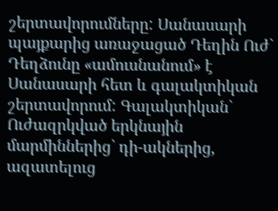շերտավորումները: Սանասարի պայքարից առաջացած Դեղին Ուժ` Դեղձունը «ամուսնանում» է Սանասարի հետ և գալակտիկան շերտավորում: Գալակտիկան` Ուժազրկված երկնային մարմիններից` դի-ակներից, ազատելուց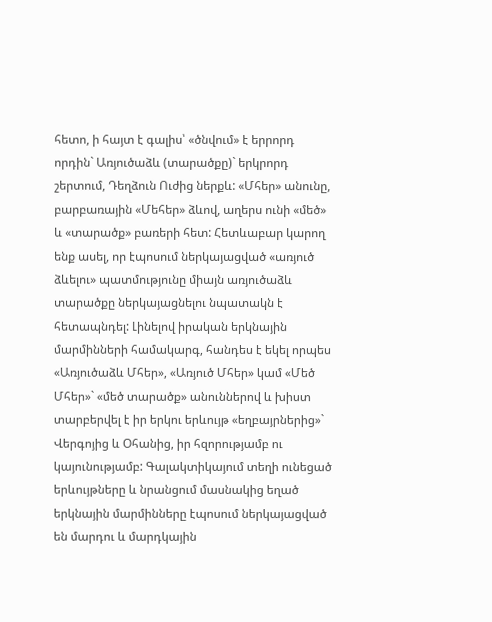հետո, ի հայտ է գալիս՝ «ծնվում» է երրորդ որդին` Առյուծաձև (տարածքը)` երկրորդ շերտում, Դեղձուն Ուժից ներքև: «Մհեր» անունը, բարբառային «Մեհեր» ձևով, աղերս ունի «մեծ» և «տարածք» բառերի հետ: Հետևաբար կարող ենք ասել, որ էպոսում ներկայացված «առյուծ ձևելու» պատմությունը միայն առյուծաձև տարածքը ներկայացնելու նպատակն է հետապնդել: Լինելով իրական երկնային մարմինների համակարգ, հանդես է եկել որպես «Առյուծաձև Մհեր», «Առյուծ Մհեր» կամ «Մեծ Մհեր»` «մեծ տարածք» անուններով և խիստ տարբերվել է իր երկու երևույթ «եղբայրներից»` Վերգոյից և Օհանից, իր հզորությամբ ու կայունությամբ: Գալակտիկայում տեղի ունեցած երևույթները և նրանցում մասնակից եղած երկնային մարմինները էպոսում ներկայացված են մարդու և մարդկային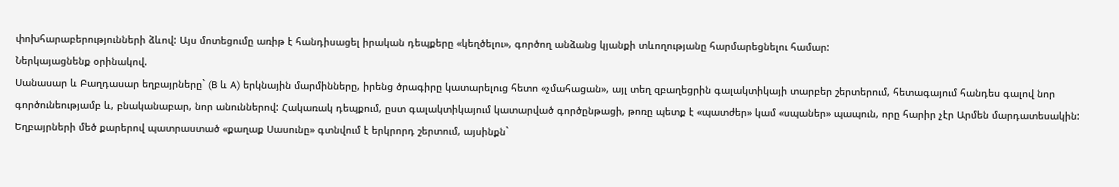փոխհարաբերությունների ձևով: Այս մոտեցումը առիթ է հանդիսացել իրական դեպքերը «կեղծելու», գործող անձանց կյանքի տևողությանը հարմարեցնելու համար:
Ներկայացնենք օրինակով.
Սանասար և Բաղդասար եղբայրները` (B և A) երկնային մարմինները, իրենց ծրագիրը կատարելուց հետո «չմահացան», այլ տեղ զբաղեցրին գալակտիկայի տարբեր շերտերում, հետագայում հանդես գալով նոր գործունեությամբ և, բնականաբար, նոր անուններով: Հակառակ դեպքում, ըստ գալակտիկայում կատարված գործընթացի, թոռը պետք է «պատժեր» կամ «սպաներ» պապուն, որը հարիր չէր Արմեն մարդատեսակին: Եղբայրների մեծ քարերով պատրաստած «քաղաք Սասունը» գտնվում է երկրորդ շերտում, այսինքն`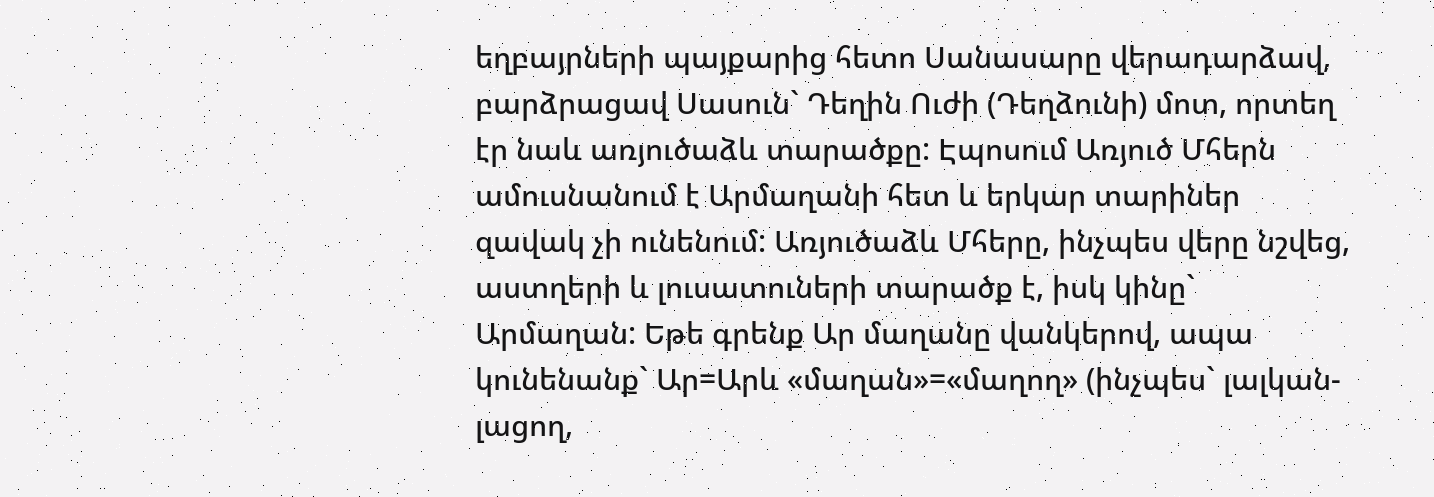եղբայրների պայքարից հետո Սանասարը վերադարձավ, բարձրացավ Սասուն` Դեղին Ուժի (Դեղձունի) մոտ, որտեղ էր նաև առյուծաձև տարածքը: Էպոսում Առյուծ Մհերն ամուսնանում է Արմաղանի հետ և երկար տարիներ զավակ չի ունենում: Առյուծաձև Մհերը, ինչպես վերը նշվեց, աստղերի և լուսատուների տարածք է, իսկ կինը` Արմաղան: Եթե գրենք Ար մաղանը վանկերով, ապա կունենանք` Ար=Արև «մաղան»=«մաղող» (ինչպես` լալկան-լացող,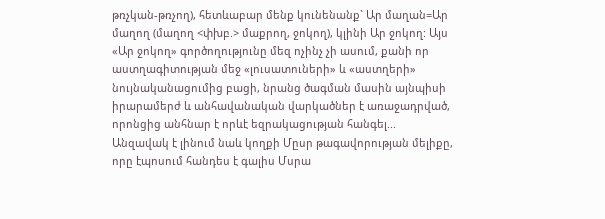թռչկան-թռչող), հետևաբար մենք կունենանք` Ար մաղան=Ար մաղող (մաղող <փխբ.> մաքրող, ջոկող), կլինի Ար ջոկող: Այս «Ար ջոկող» գործողությունը մեզ ոչինչ չի ասում, քանի որ աստղագիտության մեջ «լուսատուների» և «աստղերի» նույնականացումից բացի, նրանց ծագման մասին այնպիսի իրարամերժ և անհավանական վարկածներ է առաջադրված, որոնցից անհնար է որևէ եզրակացության հանգել...
Անզավակ է լինում նաև կողքի Մըսր թագավորության մելիքը, որը էպոսում հանդես է գալիս Մսրա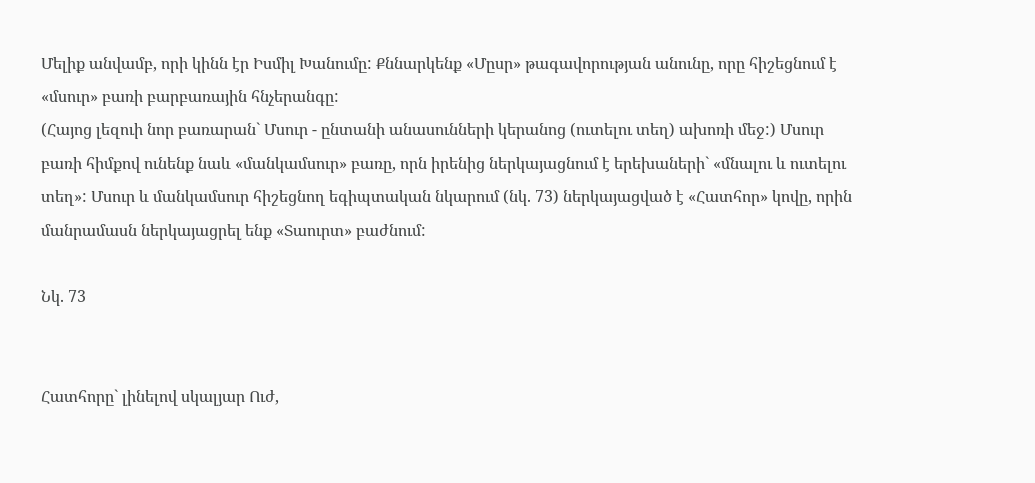Մելիք անվամբ, որի կինն էր Իսմիլ Խանումը: Քննարկենք «Մըսր» թագավորության անունը, որը հիշեցնում է «մսուր» բառի բարբառային հնչերանգը:
(Հայոց լեզուի նոր բառարան` Մսուր - ընտանի անասունների կերանոց (ուտելու տեղ) ախոռի մեջ:) Մսուր բառի հիմքով ունենք նաև «մանկամսուր» բառը, որն իրենից ներկայացնում է երեխաների` «մնալու և ուտելու տեղ»: Մսուր և մանկամսուր հիշեցնող եգիպտական նկարում (նկ. 73) ներկայացված է «Հատհոր» կովը, որին մանրամասն ներկայացրել ենք «Տաուրտ» բաժնում:

Նկ. 73


Հատհորը` լինելով սկալյար Ուժ,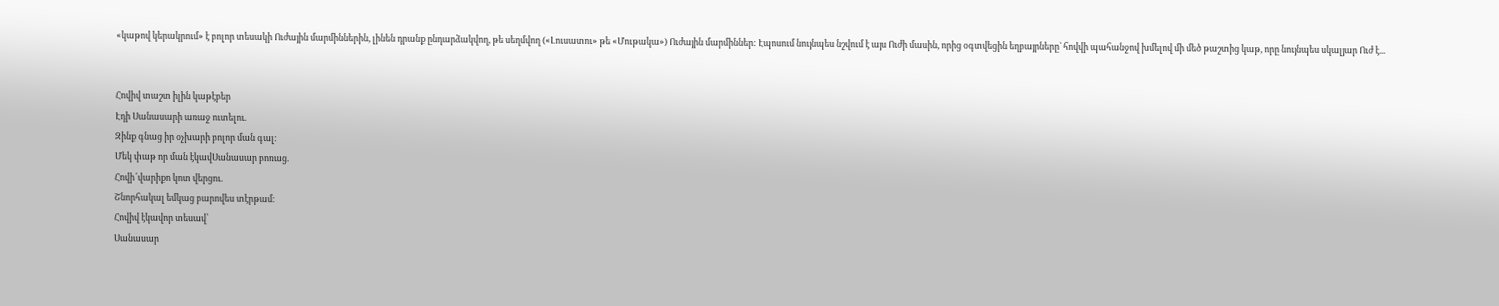«կաթով կերակրում» է բոլոր տեսակի Ուժային մարմիններին, լինեն դրանք ընդարձակվող, թե սեղմվող («Լուսատու» թե «Մութակա») Ուժային մարմիններ: Էպոսում նույնպես նշվում է այս Ուժի մասին, որից օգտվեցին եղբայրները` հովվի պահանջով խմելով մի մեծ թաշտից կաթ, որը նույնպես սկալյար Ուժ է...


Հովիվ տաշտ իլին կաթէբեր
Էդի Սանասարի առաջ ուտելու.
Զինք գնաց իր օչխարի բոլոր ման գալ։
Մեկ փաթ որ ման էկավՍանասար բոռաց.
Հովի՜վարիքո կոտ վերցու.
Շնորհակալ եմկաց բարովես տէրթամ։
Հովիվ էկավոր տեսավ՝
Սանասար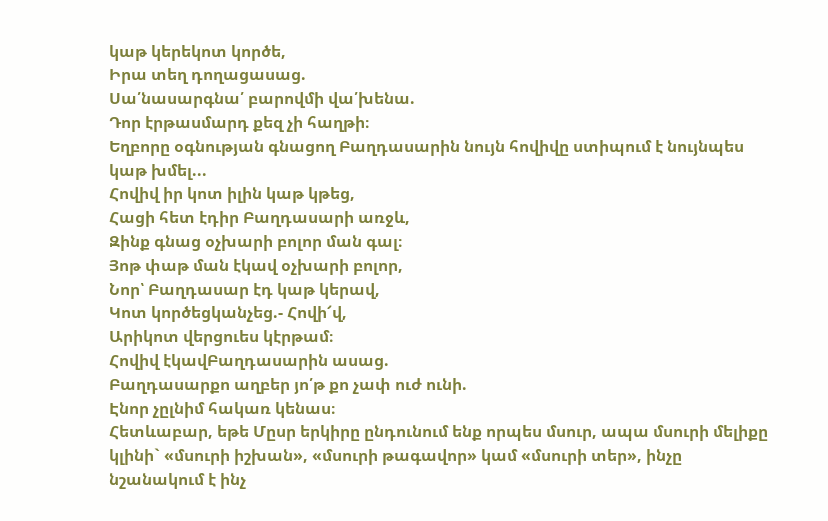կաթ կերեկոտ կործե,
Իրա տեղ դողացասաց.
Սա՛նասարգնա՛ բարովմի վա՛խենա.
Դոր էրթասմարդ քեզ չի հաղթի։
Եղբորը օգնության գնացող Բաղդասարին նույն հովիվը ստիպում է նույնպես կաթ խմել...
Հովիվ իր կոտ իլին կաթ կթեց,
Հացի հետ էդիր Բաղդասարի առջև,
Զինք գնաց օչխարի բոլոր ման գալ։
Յոթ փաթ ման էկավ օչխարի բոլոր,
Նոր՝ Բաղդասար էդ կաթ կերավ,
Կոտ կործեցկանչեց.- Հովի՜վ,
Արիկոտ վերցուես կէրթամ։
Հովիվ էկավԲաղդասարին ասաց.
Բաղդասարքո աղբեր յո՛թ քո չափ ուժ ունի.
Էնոր չըլնիմ հակառ կենաս։
Հետևաբար, եթե Մըսր երկիրը ընդունում ենք որպես մսուր, ապա մսուրի մելիքը կլինի` «մսուրի իշխան», «մսուրի թագավոր» կամ «մսուրի տեր», ինչը նշանակում է ինչ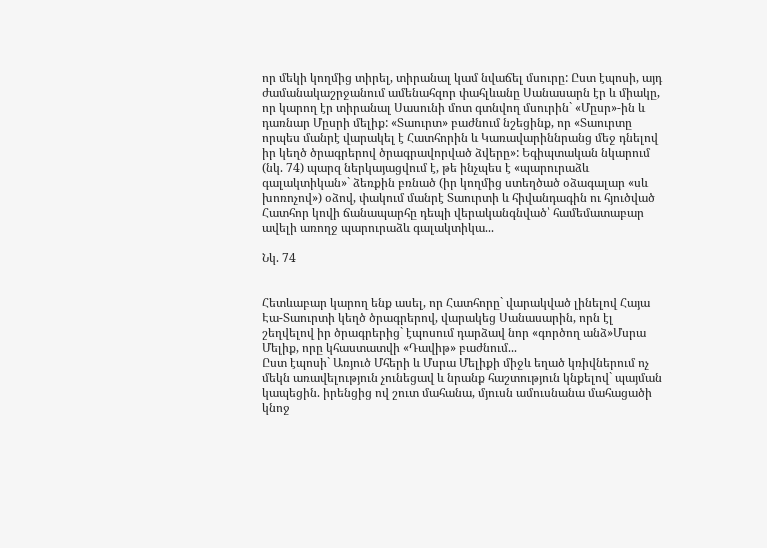որ մեկի կողմից տիրել, տիրանալ կամ նվաճել մսուրը: Ըստ էպոսի, այդ ժամանակաշրջանում ամենահզոր փահլևանը Սանասարն էր և միակը, որ կարող էր տիրանալ Սասունի մոտ գտնվող մսուրին` «Մըսր»-ին և դառնար Մըսրի մելիք: «Տաուրտ» բաժնում նշեցինք, որ «Տաուրտը որպես մանրէ վարակել է Հատհորին և Կառավարիննրանց մեջ դնելով իր կեղծ ծրագրերով ծրագրավորված ձվերը»: Եգիպտական նկարում (նկ. 74) պարզ ներկայացվում է, թե ինչպես է «պարուրաձև գալակտիկան»` ձեռքին բռնած (իր կողմից ստեղծած օձագալար «սև խոռոչով») օձով, փակում մանրէ Տաուրտի և հիվանդագին ու հյուծված Հատհոր կովի ճանապարհը դեպի վերականգնված՝ համեմատաբար ավելի առողջ պարուրաձև գալակտիկա...

Նկ. 74


Հետևաբար կարող ենք ասել, որ Հատհորը` վարակված լինելով Հայա Էա-Տաուրտի կեղծ ծրագրերով, վարակեց Սանասարին, որն էլ շեղվելով իր ծրագրերից` էպոսում դարձավ նոր «գործող անձ»Մսրա Մելիք, որը կհաստատվի «Դավիթ» բաժնում...
Ըստ էպոսի` Առյուծ Մհերի և Մսրա Մելիքի միջև եղած կռիվներում ոչ մեկն առավելություն չունեցավ և նրանք հաշտություն կնքելով` պայման կապեցին. իրենցից ով շուտ մահանա, մյուսն ամուսնանա մահացածի կնոջ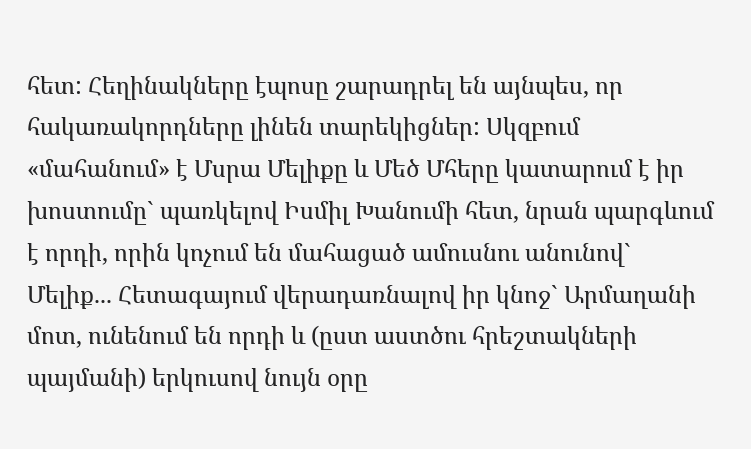հետ: Հեղինակները էպոսը շարադրել են այնպես, որ հակառակորդները լինեն տարեկիցներ: Սկզբում «մահանում» է Մսրա Մելիքը և Մեծ Մհերը կատարում է իր խոստումը` պառկելով Իսմիլ Խանումի հետ, նրան պարգևում է որդի, որին կոչում են մահացած ամուսնու անունով` Մելիք... Հետագայում վերադառնալով իր կնոջ` Արմաղանի մոտ, ունենում են որդի և (ըստ աստծու հրեշտակների պայմանի) երկուսով նույն օրը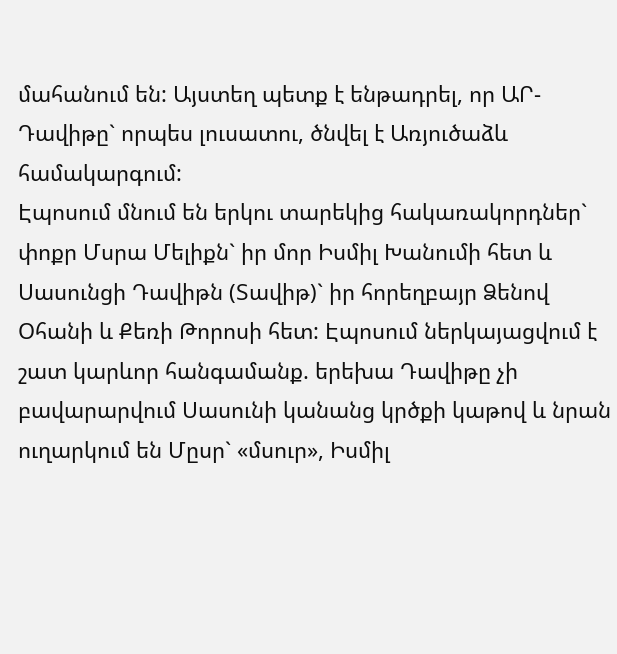մահանում են: Այստեղ պետք է ենթադրել, որ ԱՐ-Դավիթը` որպես լուսատու, ծնվել է Առյուծաձև համակարգում:
Էպոսում մնում են երկու տարեկից հակառակորդներ` փոքր Մսրա Մելիքն` իր մոր Իսմիլ Խանումի հետ և Սասունցի Դավիթն (Տավիթ)` իր հորեղբայր Ձենով Օհանի և Քեռի Թորոսի հետ: Էպոսում ներկայացվում է շատ կարևոր հանգամանք. երեխա Դավիթը չի բավարարվում Սասունի կանանց կրծքի կաթով և նրան ուղարկում են Մըսր` «մսուր», Իսմիլ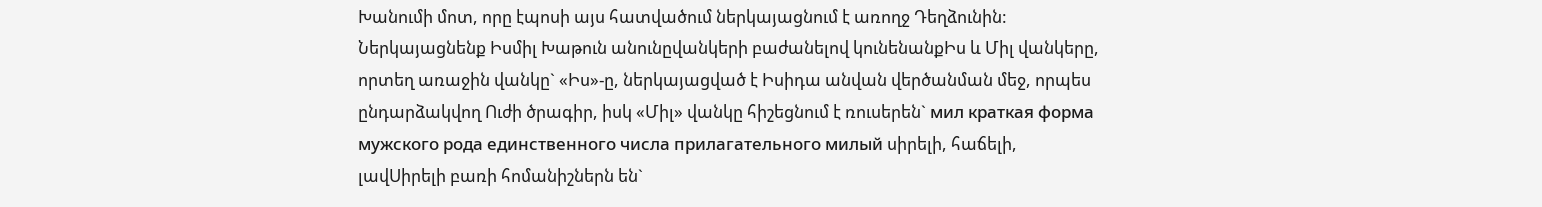Խանումի մոտ, որը էպոսի այս հատվածում ներկայացնում է առողջ Դեղձունին:
Ներկայացնենք Իսմիլ Խաթուն անունըվանկերի բաժանելով կունենանքԻս և Միլ վանկերը, որտեղ առաջին վանկը` «Իս»-ը, ներկայացված է Իսիդա անվան վերծանման մեջ, որպես ընդարձակվող Ուժի ծրագիր, իսկ «Միլ» վանկը հիշեցնում է ռուսերեն` мил краткая форма мужского рода единственного числа прилагательного милый սիրելի, հաճելի, լավՍիրելի բառի հոմանիշներն են`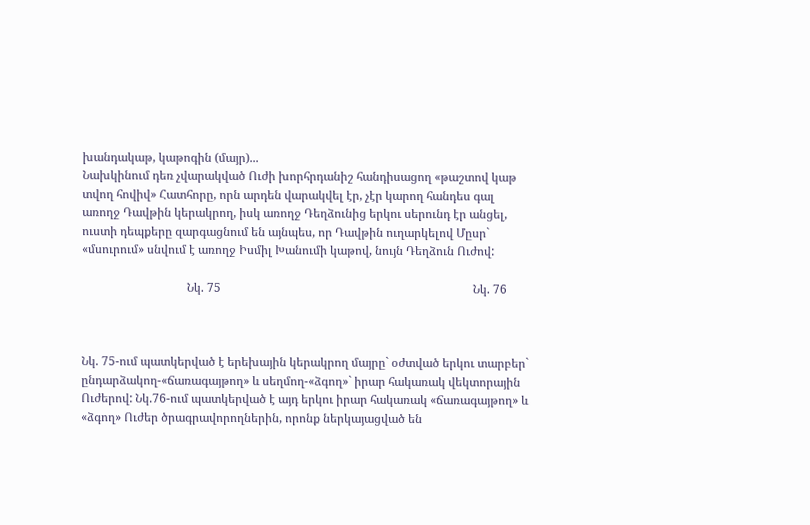խանդակաթ, կաթոգին (մայր)...
Նախկինում դեռ չվարակված Ուժի խորհրդանիշ հանդիսացող «թաշտով կաթ տվող հովիվ» Հատհորը, որն արդեն վարակվել էր, չէր կարող հանդես գալ առողջ Դավթին կերակրող, իսկ առողջ Դեղձունից երկու սերունդ էր անցել, ուստի դեպքերը զարգացնում են այնպես, որ Դավթին ուղարկելով Մըսր` «մսուրում» սնվում է առողջ Իսմիլ Խանումի կաթով, նույն Դեղձուն Ուժով:

                                   Նկ. 75                                                                                    Նկ. 76



Նկ. 75-ում պատկերված է երեխային կերակրող մայրը` օժտված երկու տարբեր` ընդարձակող-«ճառագայթող» և սեղմող-«ձգող»` իրար հակառակ վեկտորային Ուժերով: Նկ.76-ում պատկերված է այդ երկու իրար հակառակ «ճառագայթող» և «ձգող» Ուժեր ծրագրավորողներին, որոնք ներկայացված են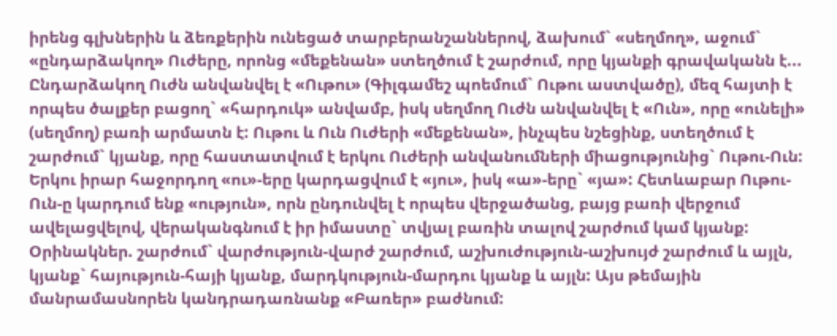իրենց գլխներին և ձեռքերին ունեցած տարբերանշաններով, ձախում` «սեղմող», աջում` «ընդարձակող» Ուժերը, որոնց «մեքենան» ստեղծում է շարժում, որը կյանքի գրավականն է... Ընդարձակող Ուժն անվանվել է «Ութու» (Գիլգամեշ պոեմում` Ութու աստվածը), մեզ հայտի է որպես ծալքեր բացող` «հարդուկ» անվամբ, իսկ սեղմող Ուժն անվանվել է «Ուն», որը «ունելի» (սեղմող) բառի արմատն է: Ութու և Ուն Ուժերի «մեքենան», ինչպես նշեցինք, ստեղծում է շարժում` կյանք, որը հաստատվում է երկու Ուժերի անվանումների միացությունից` Ութու-Ուն: Երկու իրար հաջորդող «ու»-երը կարդացվում է «յու», իսկ «ա»-երը` «յա»: Հետևաբար Ութու-Ուն-ը կարդում ենք «ություն», որն ընդունվել է որպես վերջածանց, բայց բառի վերջում ավելացվելով, վերականգնում է իր իմաստը` տվյալ բառին տալով շարժում կամ կյանք: Օրինակներ. շարժում` վարժություն-վարժ շարժում, աշխուժություն-աշխույժ շարժում և այլն, կյանք` հայություն-հայի կյանք, մարդկություն-մարդու կյանք և այլն: Այս թեմային մանրամասնորեն կանդրադառնանք «Բառեր» բաժնում: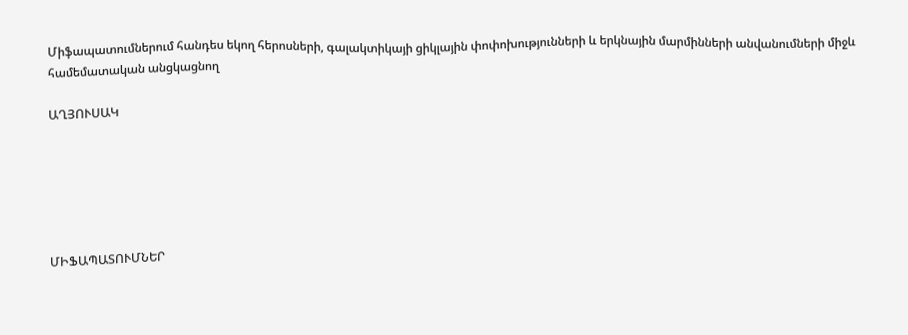Միֆապատումներում հանդես եկող հերոսների, գալակտիկայի ցիկլային փոփոխությունների և երկնային մարմինների անվանումների միջև համեմատական անցկացնող

ԱՂՅՈՒՍԱԿ






ՄԻՖԱՊԱՏՈՒՄՆԵՐ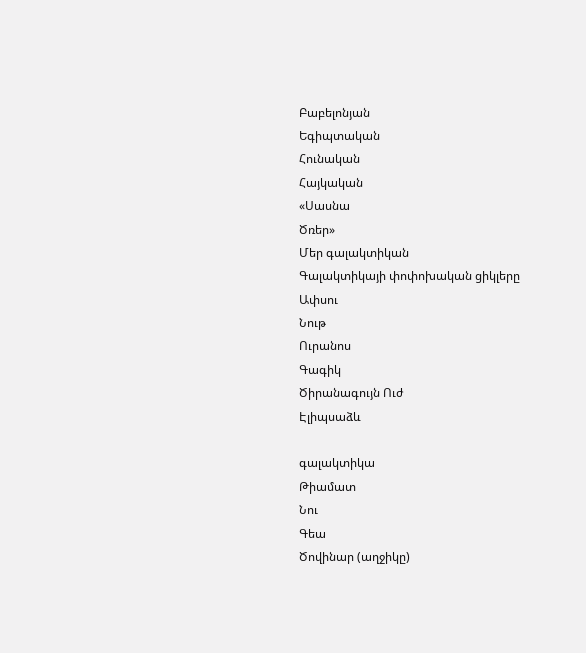Բաբելոնյան
Եգիպտական
Հունական
Հայկական
«Սասնա
Ծռեր»
Մեր գալակտիկան
Գալակտիկայի փոփոխական ցիկլերը
Ափսու
Նութ
Ուրանոս
Գագիկ
Ծիրանագույն Ուժ
Էլիպսաձև

գալակտիկա
Թիամատ
Նու
Գեա
Ծովինար (աղջիկը)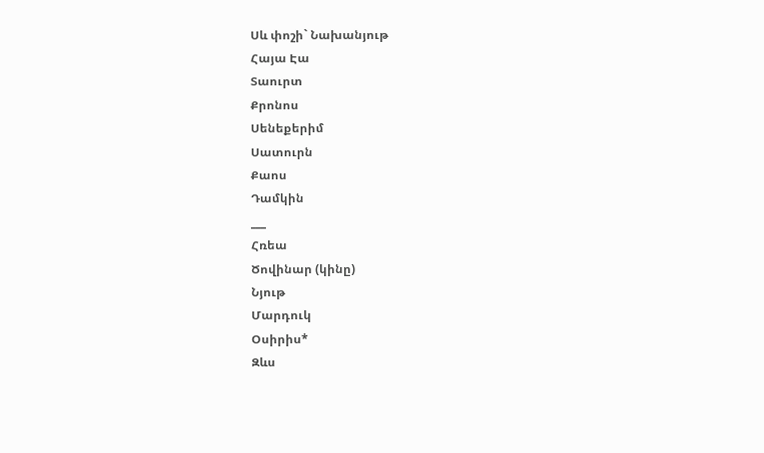Սև փոշի` Նախանյութ
Հայա Էա
Տաուրտ
Քրոնոս
Սենեքերիմ
Սատուրն
Քաոս
Դամկին
___
Հռեա
Ծովինար (կինը)
Նյութ
Մարդուկ
Օսիրիս*
Զևս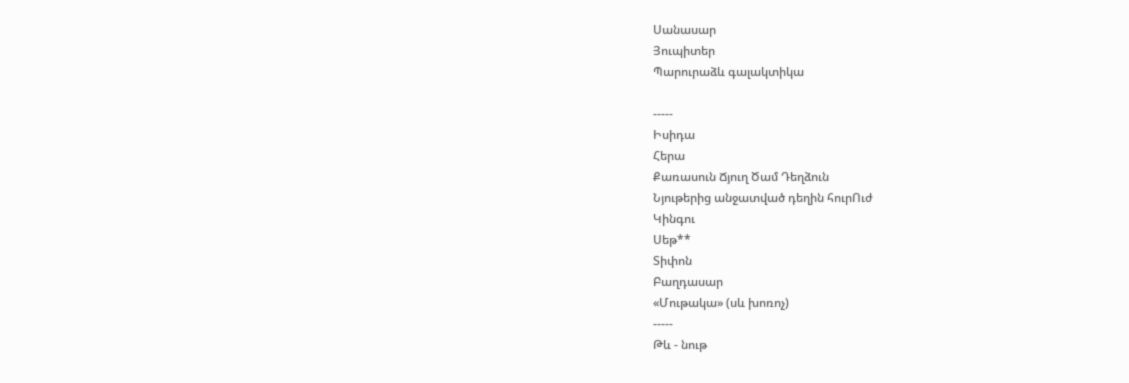Սանասար
Յուպիտեր
Պարուրաձև գալակտիկա

-----
Իսիդա
Հերա
Քառասուն Ճյուղ Ծամ Դեղձուն
Նյութերից անջատված դեղին հուրՈւժ
Կինգու
Սեթ**
Տիփոն
Բաղդասար
«Մութակա» (սև խոռոչ)
-----
Թև - նութ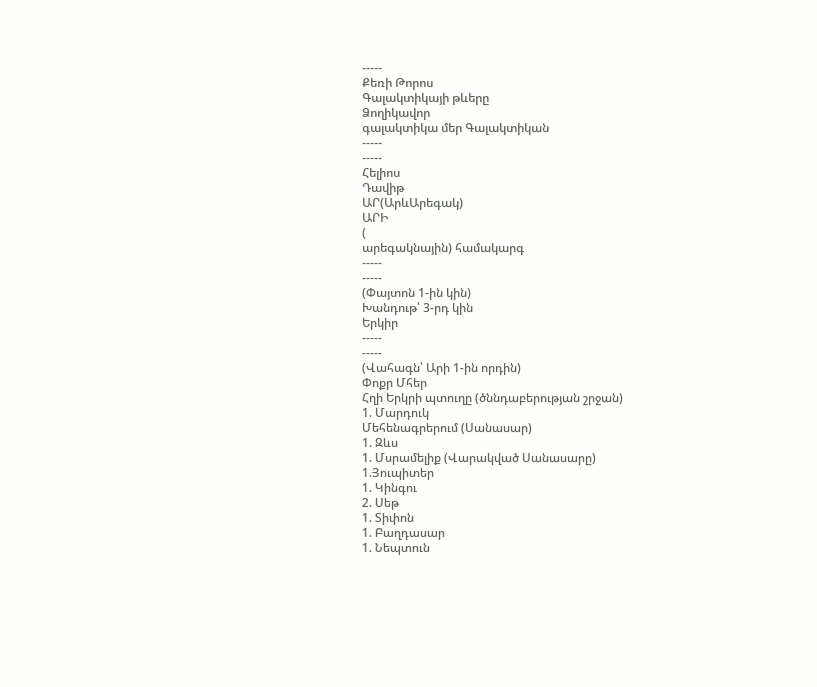-----
Քեռի Թորոս
Գալակտիկայի թևերը
Ձողիկավոր
գալակտիկա մեր Գալակտիկան
-----
-----
Հելիոս
Դավիթ
ԱՐ(ԱրևԱրեգակ)
ԱՐԻ
(
արեգակնային) համակարգ
-----
-----
(Փայտոն 1-ին կին)
Խանդութ՝ 3-րդ կին
Երկիր
-----
-----
(Վահագն՝ Արի 1-ին որդին)
Փոքր Մհեր
Հղի Երկրի պտուղը (ծննդաբերության շրջան)
1. Մարդուկ
Մեհենագրերում (Սանասար)
1. Զևս
1. Մսրամելիք (Վարակված Սանասարը)
1.Յուպիտեր
1. Կինգու
2. Սեթ
1. Տիփոն
1. Բաղդասար
1. Նեպտուն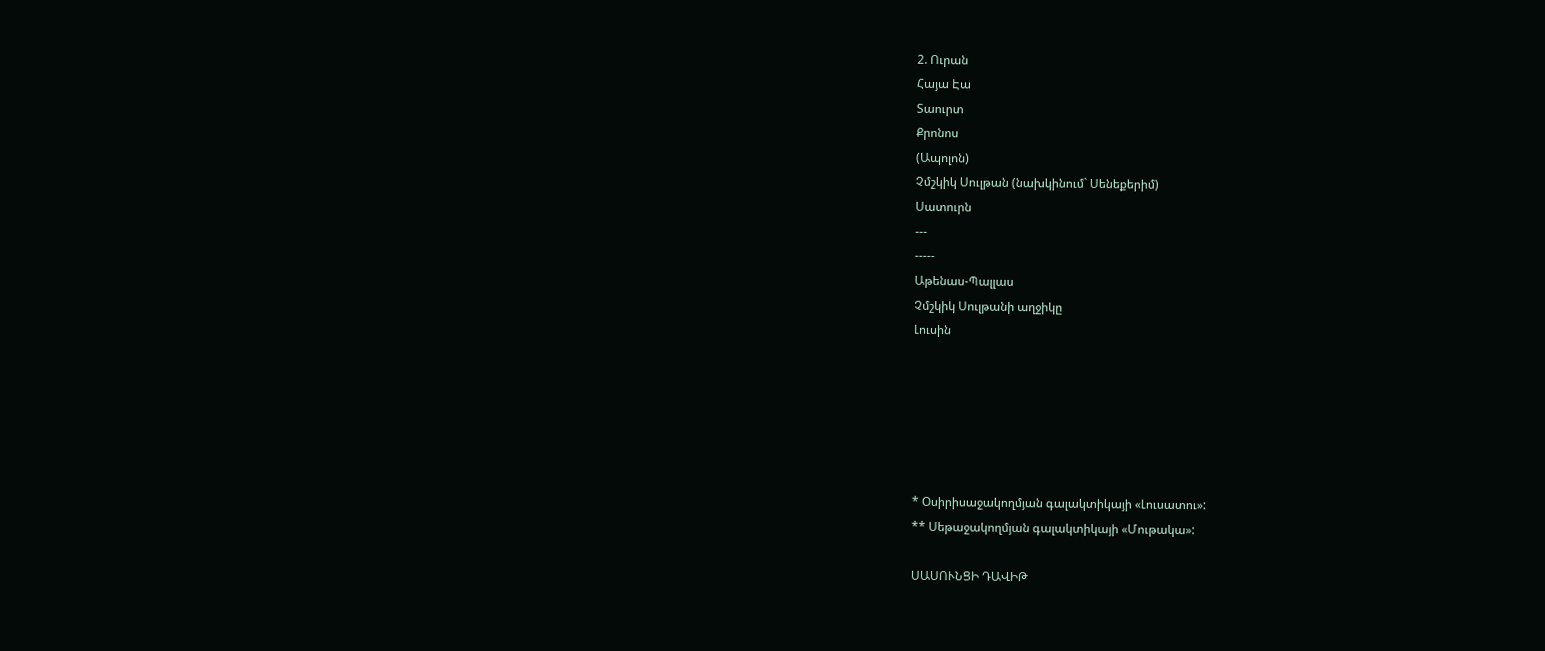2. Ուրան
Հայա Էա
Տաուրտ
Քրոնոս
(Ապոլոն)
Չմշկիկ Սուլթան (նախկինում` Սենեքերիմ)
Սատուրն
---
-----
Աթենաս-Պալլաս
Չմշկիկ Սուլթանի աղջիկը
Լուսին






* Օսիրիսաջակողմյան գալակտիկայի «Լուսատու»:
** Սեթաջակողմյան գալակտիկայի «Մութակա»:

ՍԱՍՈՒՆՑԻ ԴԱՎԻԹ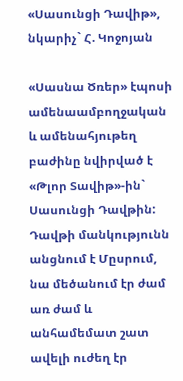«Սասունցի Դավիթ», նկարիչ` Հ. Կոջոյան

«Սասնա Ծռեր» էպոսի ամենաամբողջական և ամենահյութեղ բաժինը նվիրված է «Թլոր Տավիթ»-ին` Սասունցի Դավթին: Դավթի մանկությունն անցնում է Մըսրում, նա մեծանում էր ժամ առ ժամ և անհամեմատ շատ ավելի ուժեղ էր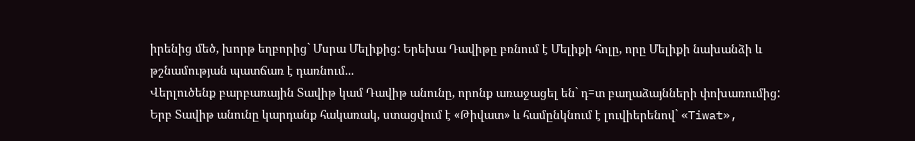իրենից մեծ, խորթ եղբորից` Մսրա Մելիքից: Երեխա Դավիթը բռնում է Մելիքի հոլը, որը Մելիքի նախանձի և թշնամության պատճառ է դառնում...
Վերլուծենք բարբառային Տավիթ կամ Դավիթ անունը, որոնք առաջացել են` դ=տ բաղաձայնների փոխառումից: Երբ Տավիթ անունը կարդանք հակառակ, ստացվում է «Թիվատ» և համընկնում է լուվիերենով` «Tiwat»,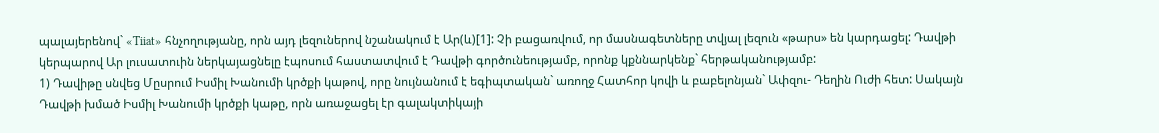պալայերենով` «Tiiat» հնչողությանը, որն այդ լեզուներով նշանակում է Ար(և)[1]: Չի բացառվում, որ մասնագետները տվյալ լեզուն «թարս» են կարդացել: Դավթի կերպարով Ար լուսատուին ներկայացնելը էպոսում հաստատվում է Դավթի գործունեությամբ, որոնք կքննարկենք` հերթականությամբ:
1) Դավիթը սնվեց Մըսրում Իսմիլ Խանումի կրծքի կաթով, որը նույնանում է եգիպտական` առողջ Հատհոր կովի և բաբելոնյան` Ափզու- Դեղին Ուժի հետ: Սակայն Դավթի խմած Իսմիլ Խանումի կրծքի կաթը, որն առաջացել էր գալակտիկայի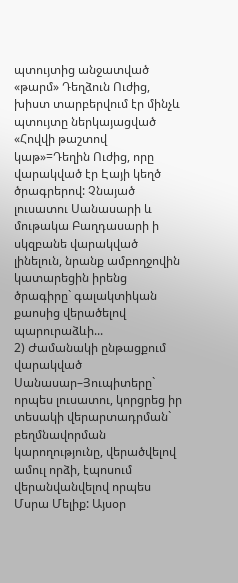պտույտից անջատված «թարմ» Դեղձուն Ուժից, խիստ տարբերվում էր մինչև պտույտը ներկայացված «Հովվի թաշտով կաթ»=Դեղին Ուժից, որը վարակված էր Էայի կեղծ ծրագրերով: Չնայած լուսատու Սանասարի և մութակա Բաղդասարի ի սկզբանե վարակված լինելուն, նրանք ամբողջովին կատարեցին իրենց ծրագիրը` գալակտիկան քաոսից վերածելով պարուրաձևի...
2) Ժամանակի ընթացքում վարակված Սանասար–Յուպիտերը` որպես լուսատու, կորցրեց իր տեսակի վերարտադրման` բեղմնավորման կարողությունը, վերածվելով ամուլ որձի, էպոսում վերանվանվելով որպես Մսրա Մելիք: Այսօր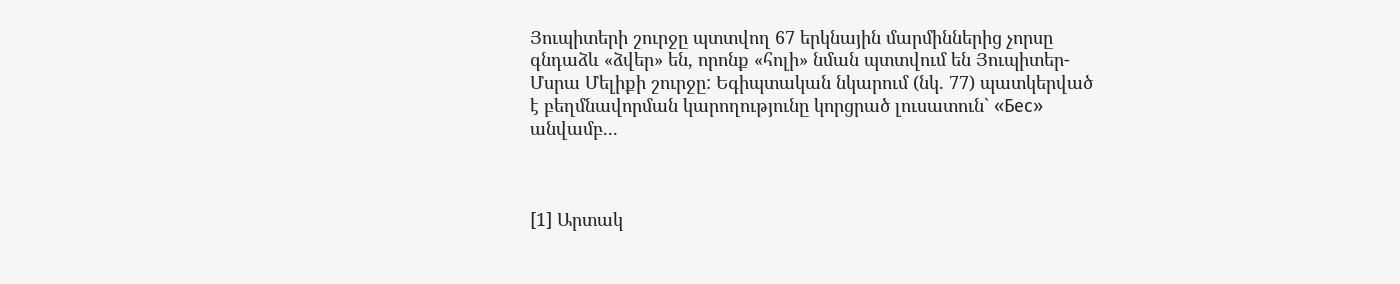Յուպիտերի շուրջը պտտվող 67 երկնային մարմիններից չորսը գնդաձև «ձվեր» են, որոնք «հոլի» նման պտտվում են Յուպիտեր-Մսրա Մելիքի շուրջը: Եգիպտական նկարում (նկ. 77) պատկերված է բեղմնավորման կարողությունը կորցրած լուսատուն` «Бес» անվամբ...



[1] Արտակ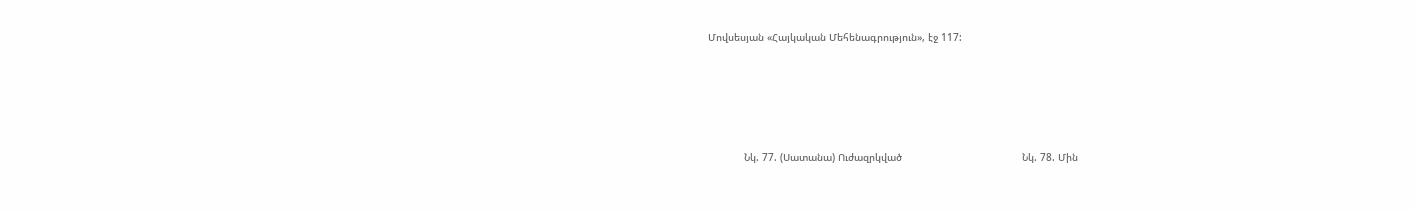Մովսեսյան «Հայկական Մեհենագրություն», էջ 117:





            Նկ. 77. (Սատանա) Ուժազրկված                                        Նկ. 78. Մին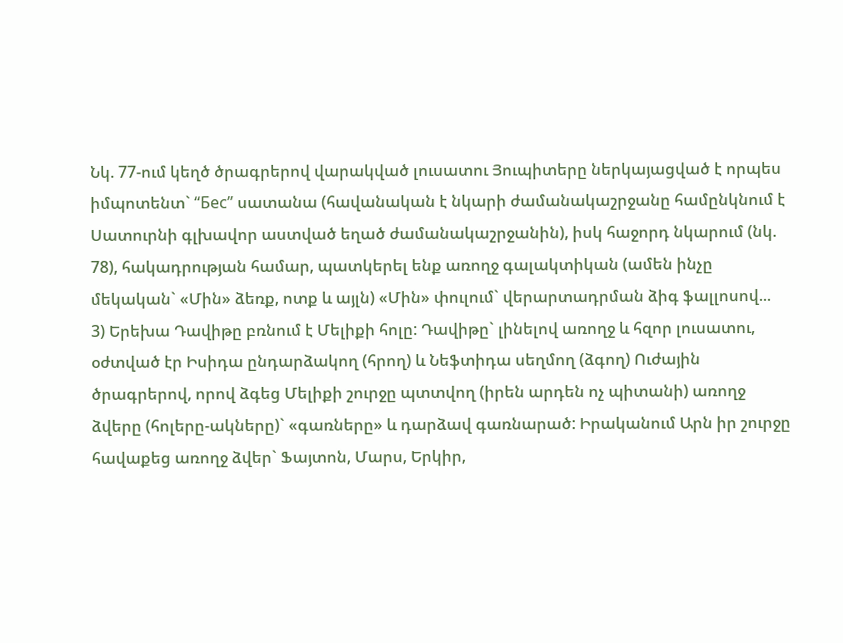Նկ. 77-ում կեղծ ծրագրերով վարակված լուսատու Յուպիտերը ներկայացված է որպես իմպոտենտ` “Бес” սատանա (հավանական է նկարի ժամանակաշրջանը համընկնում է Սատուրնի գլխավոր աստված եղած ժամանակաշրջանին), իսկ հաջորդ նկարում (նկ. 78), հակադրության համար, պատկերել ենք առողջ գալակտիկան (ամեն ինչը մեկական` «Մին» ձեռք, ոտք և այլն) «Մին» փուլում` վերարտադրման ձիգ ֆալլոսով...
3) Երեխա Դավիթը բռնում է Մելիքի հոլը: Դավիթը` լինելով առողջ և հզոր լուսատու, օժտված էր Իսիդա ընդարձակող (հրող) և Նեֆտիդա սեղմող (ձգող) Ուժային ծրագրերով, որով ձգեց Մելիքի շուրջը պտտվող (իրեն արդեն ոչ պիտանի) առողջ ձվերը (հոլերը-ակները)` «գառները» և դարձավ գառնարած: Իրականում Արն իր շուրջը հավաքեց առողջ ձվեր` Ֆայտոն, Մարս, Երկիր,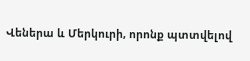Վեներա և Մերկուրի, որոնք պտտվելով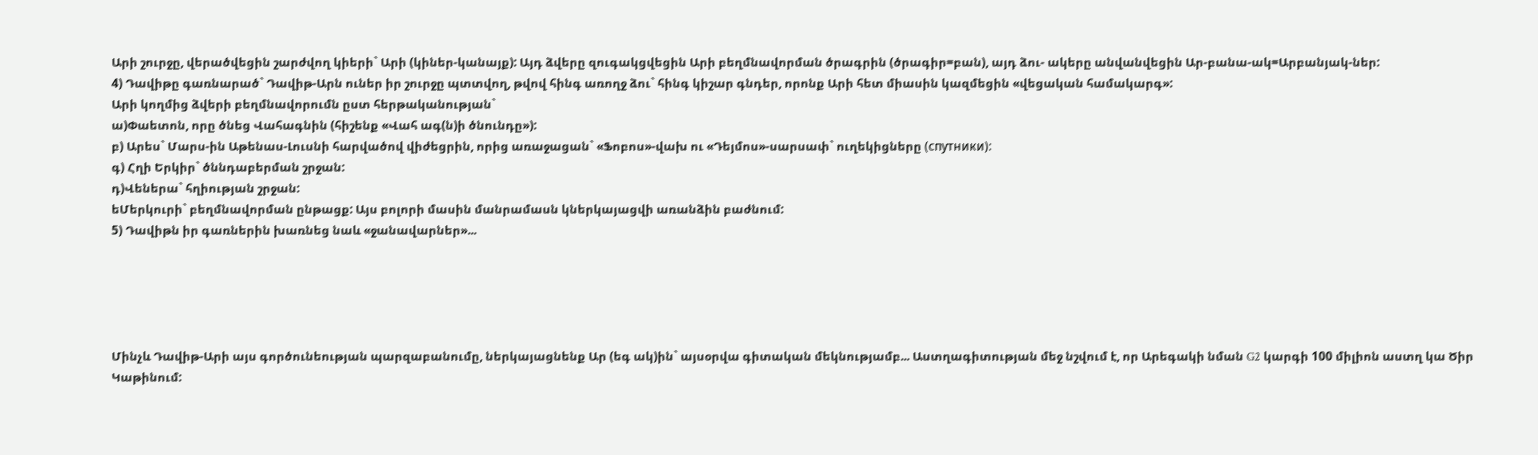Արի շուրջը, վերածվեցին շարժվող կիերի` Արի (կիներ-կանայք): Այդ ձվերը զուգակցվեցին Արի բեղմնավորման ծրագրին (ծրագիր=բան), այդ ձու- ակերը անվանվեցին Ար-բանա-ակ=Արբանյակ-ներ:
4) Դավիթը գառնարած` Դավիթ-Արն ուներ իր շուրջը պտտվող, թվով հինգ առողջ ձու` հինգ կիշար գնդեր, որոնք Արի հետ միասին կազմեցին «վեցական համակարգ»:
Արի կողմից ձվերի բեղմնավորումն ըստ հերթականության`
ա)Փաետոն, որը ծնեց Վահագնին (հիշենք «Վահ ագ(ն)ի ծնունդը»):
բ) Արես` Մարս-ին Աթենաս-Լուսնի հարվածով վիժեցրին, որից առաջացան` «Ֆոբոս»-վախ ու «Դեյմոս»-սարսափ` ուղեկիցները (спутники):
գ) Հղի Երկիր` ծննդաբերման շրջան:
դ)Վեներա` հղիության շրջան:
եՄերկուրի` բեղմնավորման ընթացք: Այս բոլորի մասին մանրամասն կներկայացվի առանձին բաժնում:
5) Դավիթն իր գառներին խառնեց նաև «ջանավարներ»...





Մինչև Դավիթ-Արի այս գործունեության պարզաբանումը, ներկայացնենք Ար (եգ ակ)ին` այսօրվա գիտական մեկնությամբ... Աստղագիտության մեջ նշվում է, որ Արեգակի նման G2 կարգի 100 միլիոն աստղ կա Ծիր Կաթինում: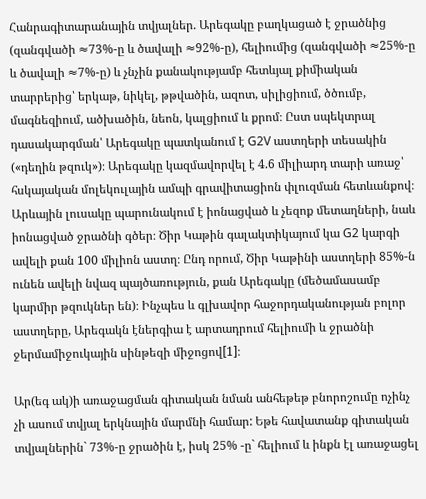Հանրագիտարանային տվյալներ. Արեգակը բաղկացած է ջրածնից (զանգվածի ≈73%-ը և ծավալի ≈92%-ը), հելիումից (զանգվածի ≈25%-ը և ծավալի ≈7%-ը) և չնչին քանակությամբ հետևյալ քիմիական տարրերից՝ երկաթ, նիկել, թթվածին, ազոտ, սիլիցիում, ծծումբ, մագնեզիում, ածխածին, նեոն, կալցիում և քրոմ։ Ըստ սպեկտրալ դասակարգման՝ Արեգակը պատկանում է G2V աստղերի տեսակին («դեղին թզուկ»)։ Արեգակը կազմավորվել է 4.6 միլիարդ տարի առաջ՝ հսկայական մոլեկուլային ամպի գրավիտացիոն փլուզման հետևանքով։ Արևային լուսակը պարունակում է իոնացված և չեզոք մետաղների, նաև իոնացված ջրածնի գծեր։ Ծիր Կաթին գալակտիկայում կա G2 կարգի ավելի քան 100 միլիոն աստղ։ Ընդ որում, Ծիր Կաթինի աստղերի 85%-ն ունեն ավելի նվազ պայծառություն, քան Արեգակը (մեծամասամբ կարմիր թզուկներ են)։ Ինչպես և գլխավոր հաջորդականության բոլոր աստղերը, Արեգակն էներգիա է արտադրում հելիումի և ջրածնի ջերմամիջուկային սինթեզի միջոցով[1]։

Ար(եգ ակ)ի առաջացման գիտական նման անհեթեթ բնորոշումը ոչինչ չի ասում տվյալ երկնային մարմնի համար: Եթե հավատանք գիտական տվյալներին` 73%-ը ջրածին է, իսկ 25% -ը` հելիում և ինքն էլ առաջացել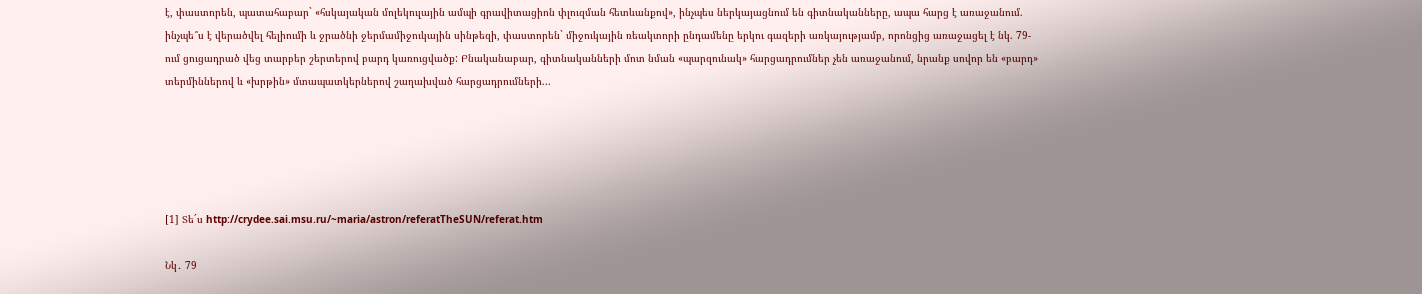է, փաստորեն, պատահաբար` «հսկայական մոլեկուլային ամպի գրավիտացիոն փլուզման հետևանքով», ինչպես ներկայացնում են գիտնականները, ապա հարց է առաջանում. ինչպե՞ս է վերածվել հելիումի և ջրածնի ջերմամիջուկային սինթեզի, փաստորեն` միջուկային ռեակտորի ընդամենը երկու գազերի առկայությամբ, որոնցից առաջացել է նկ. 79-ում ցուցադրած վեց տարբեր շերտերով բարդ կառուցվածք: Բնականաբար, գիտնականների մոտ նման «պարզունակ» հարցադրումներ չեն առաջանում, նրանք սովոր են «բարդ» տերմիններով և «խրթին» մտապատկերներով շաղախված հարցադրումների...





[1] Տե´ս http://crydee.sai.msu.ru/~maria/astron/referatTheSUN/referat.htm

Նկ․ 79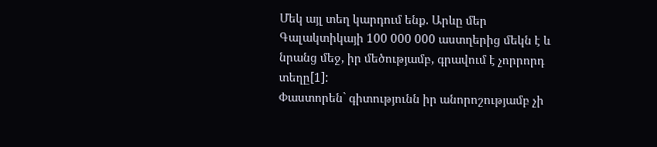Մեկ այլ տեղ կարդում ենք. Արևը մեր Գալակտիկայի 100 000 000 աստղերից մեկն է և նրանց մեջ, իր մեծությամբ, գրավում է չորրորդ տեղը[1]:
Փաստորեն` գիտությունն իր անորոշությամբ չի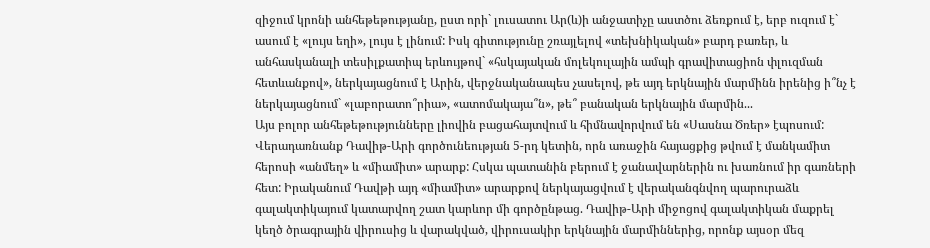զիջում կրոնի անհեթեթությանը, ըստ որի` լուսատու Ար(և)ի անջատիչը աստծու ձեռքում է, երբ ուզում է` ասում է «լույս եղի», լույս է լինում: Իսկ գիտությունը շռայլելով «տեխնիկական» բարդ բառեր, և անհասկանալի տեսիլքատիպ երևույթով` «հսկայական մոլեկուլային ամպի գրավիտացիոն փլուզման հետևանքով», ներկայացնում է Արին, վերջնականապես չասելով, թե այդ երկնային մարմինն իրենից ի՞նչ է ներկայացնում` «լաբորատո՞րիա», «ատոմակայա՞ն», թե՞ բանական երկնային մարմին...
Այս բոլոր անհեթեթությունները լիովին բացահայտվում և հիմնավորվում են «Սասնա Ծռեր» էպոսում: Վերադառնանք Դավիթ-Արի գործունեության 5-րդ կետին, որն առաջին հայացքից թվում է մանկամիտ հերոսի «անմեղ» և «միամիտ» արարք: Հսկա պատանին բերում է ջանավարներին ու խառնում իր գառների հետ: Իրականում Դավթի այդ «միամիտ» արարքով ներկայացվում է վերականգնվող պարուրաձև գալակտիկայում կատարվող շատ կարևոր մի գործընթաց. Դավիթ-Արի միջոցով գալակտիկան մաքրել կեղծ ծրագրային վիրուսից և վարակված, վիրուսակիր երկնային մարմիններից, որոնք այսօր մեզ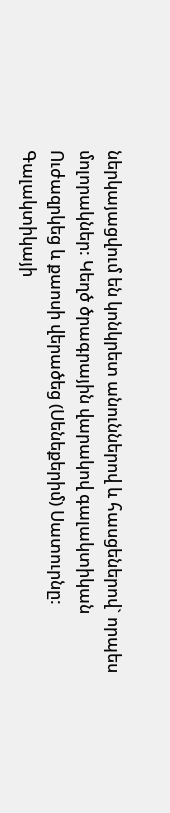ներկայացվում են կոնկրետ անուններով և հասցեներով` որպես մոլորակներ: Կեղծ ծրագրային վարակով գալակտիկան Ուժազրկեց և քաոսի վերածեց (Սենեքերիմ) Սատուրնը: Գալակտիկայի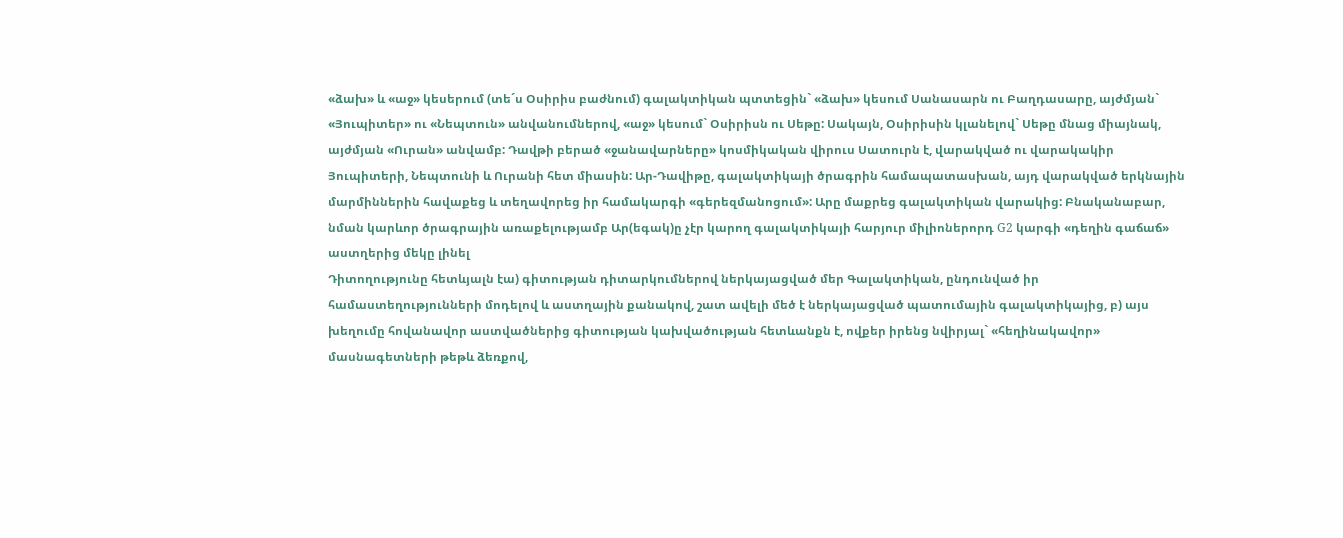«ձախ» և «աջ» կեսերում (տե´ս Օսիրիս բաժնում) գալակտիկան պտտեցին` «ձախ» կեսում Սանասարն ու Բաղդասարը, այժմյան` «Յուպիտեր» ու «Նեպտուն» անվանումներով, «աջ» կեսում` Օսիրիսն ու Սեթը: Սակայն, Օսիրիսին կլանելով` Սեթը մնաց միայնակ, այժմյան «Ուրան» անվամբ: Դավթի բերած «ջանավարները» կոսմիկական վիրուս Սատուրն է, վարակված ու վարակակիր Յուպիտերի, Նեպտունի և Ուրանի հետ միասին: Ար-Դավիթը, գալակտիկայի ծրագրին համապատասխան, այդ վարակված երկնային մարմիններին հավաքեց և տեղավորեց իր համակարգի «գերեզմանոցում»: Արը մաքրեց գալակտիկան վարակից: Բնականաբար, նման կարևոր ծրագրային առաքելությամբ Ար(եգակ)ը չէր կարող գալակտիկայի հարյուր միլիոներորդ G2 կարգի «դեղին գաճաճ» աստղերից մեկը լինել
Դիտողությունը հետևյալն էա) գիտության դիտարկումներով ներկայացված մեր Գալակտիկան, ընդունված իր համաստեղությունների մոդելով և աստղային քանակով, շատ ավելի մեծ է ներկայացված պատումային գալակտիկայից, բ) այս խեղումը հովանավոր աստվածներից գիտության կախվածության հետևանքն է, ովքեր իրենց նվիրյալ` «հեղինակավոր» մասնագետների թեթև ձեռքով,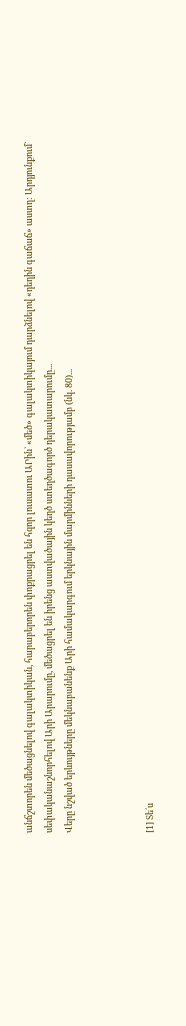անճշտորեն մեծացնելով գալակտիկան, հարաբերորեն փոքրացրել են հզոր լուսատու ԱՐին` «մեծ» գալակտիկայում դարձնելով «դեղին գաճաճ» աստղ: Արդյունքում` սեփականաշնորհելով Արի Արարումը, մեծացրել են իրենց աստվածային կեղծ ստեղծագործ դերակատարումը...
Վերը նշված երևույթները մեկնաբանենք Արի համակարգում երկնային մարմինների դասավորությամբ (նկ. 80)...



[1] Տե´ս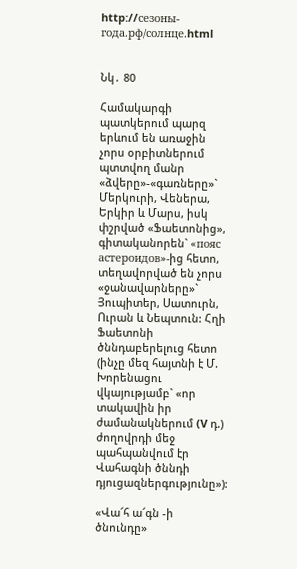http://сезоны-года.рф/солнце.html


Նկ․ 80

Համակարգի պատկերում պարզ երևում են առաջին չորս օրբիտներում պտտվող մանր «ձվերը»-«գառները»` Մերկուրի, Վեներա, Երկիր և Մարս, իսկ փշրված «Ֆաետոնից», գիտականորեն` «пояс астероидов»-ից հետո, տեղավորված են չորս «ջանավարները»` Յուպիտեր, Սատուրն, Ուրան և Նեպտուն: Հղի Ֆաետոնի ծննդաբերելուց հետո (ինչը մեզ հայտնի է Մ. Խորենացու վկայությամբ` «որ տակավին իր ժամանակներում (V դ.) ժողովրդի մեջ պահպանվում էր Վահագնի ծննդի դյուցազներգությունը»):

«Վա՜հ ա՜գն -ի ծնունդը»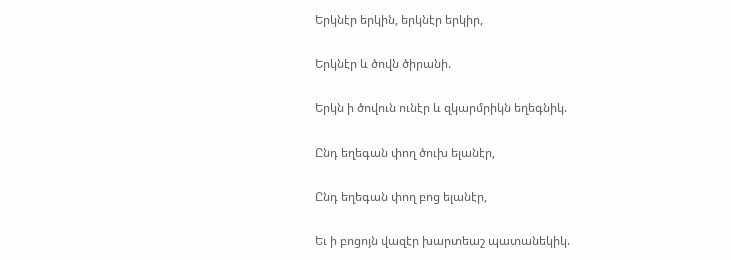Երկնէր երկին, երկնէր երկիր,

Երկնէր և ծովն ծիրանի.

Երկն ի ծովուն ունէր և զկարմրիկն եղեգնիկ.

Ընդ եղեգան փող ծուխ ելանէր,

Ընդ եղեգան փող բոց ելանէր,

Եւ ի բոցոյն վազէր խարտեաշ պատանեկիկ.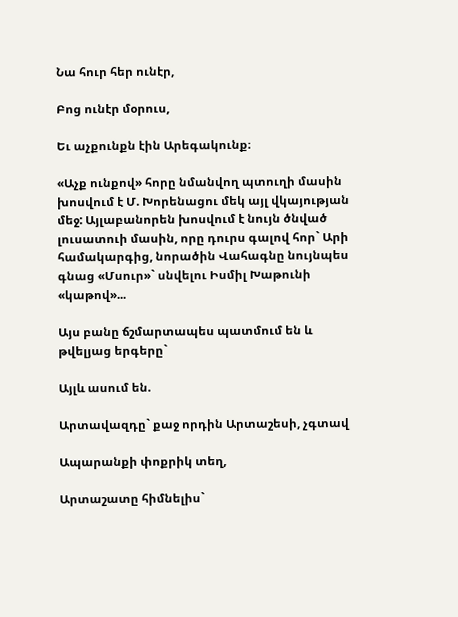Նա հուր հեր ունէր,

Բոց ունէր մօրուս,

Եւ աչքունքն էին Արեգակունք։

«Աչք ունքով» հորը նմանվող պտուղի մասին խոսվում է Մ. Խորենացու մեկ այլ վկայության մեջ: Այլաբանորեն խոսվում է նույն ծնված լուսատուի մասին, որը դուրս գալով հոր` Արի համակարգից, նորածին Վահագնը նույնպես գնաց «Մսուր»` սնվելու Իսմիլ Խաթունի «կաթով»...

Այս բանը ճշմարտապես պատմում են և թվելյաց երգերը`

Այլև ասում են.

Արտավազդը` քաջ որդին Արտաշեսի, չգտավ

Ապարանքի փոքրիկ տեղ,

Արտաշատը հիմնելիս`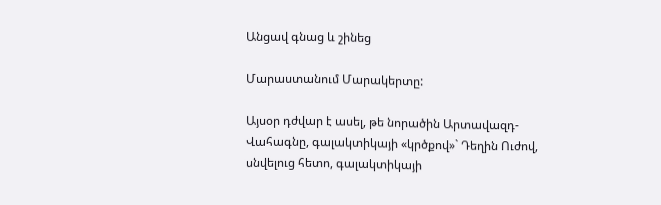Անցավ գնաց և շինեց

Մարաստանում Մարակերտը:

Այսօր դժվար է ասել, թե նորածին Արտավազդ-Վահագնը, գալակտիկայի «կրծքով»` Դեղին Ուժով, սնվելուց հետո, գալակտիկայի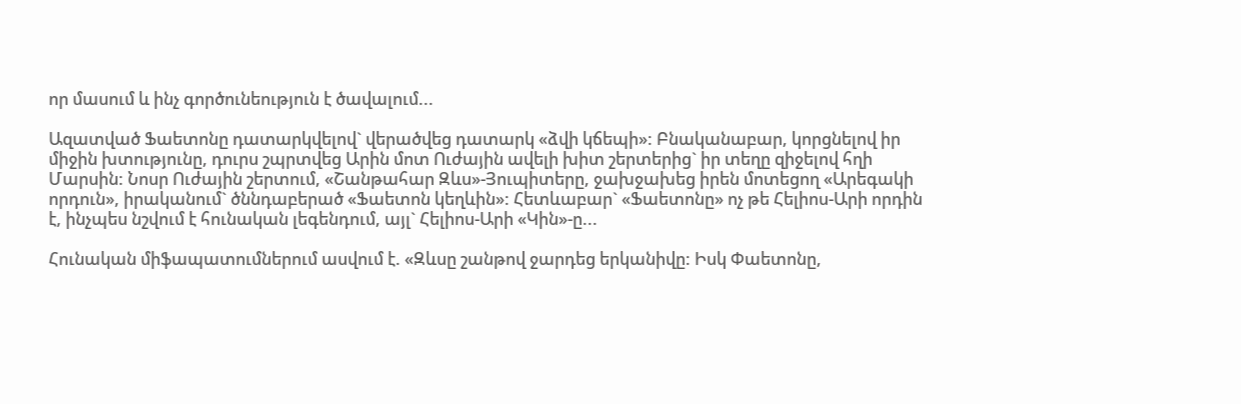որ մասում և ինչ գործունեություն է ծավալում...

Ազատված Ֆաետոնը դատարկվելով` վերածվեց դատարկ «ձվի կճեպի»: Բնականաբար, կորցնելով իր միջին խտությունը, դուրս շպրտվեց Արին մոտ Ուժային ավելի խիտ շերտերից` իր տեղը զիջելով հղի Մարսին: Նոսր Ուժային շերտում, «Շանթահար Զևս»-Յուպիտերը, ջախջախեց իրեն մոտեցող «Արեգակի որդուն», իրականում` ծննդաբերած «Ֆաետոն կեղևին»: Հետևաբար` «Ֆաետոնը» ոչ թե Հելիոս-Արի որդին է, ինչպես նշվում է հունական լեգենդում, այլ` Հելիոս-Արի «Կին»-ը...

Հունական միֆապատումներում ասվում է. «Զևսը շանթով ջարդեց երկանիվը: Իսկ Փաետոնը,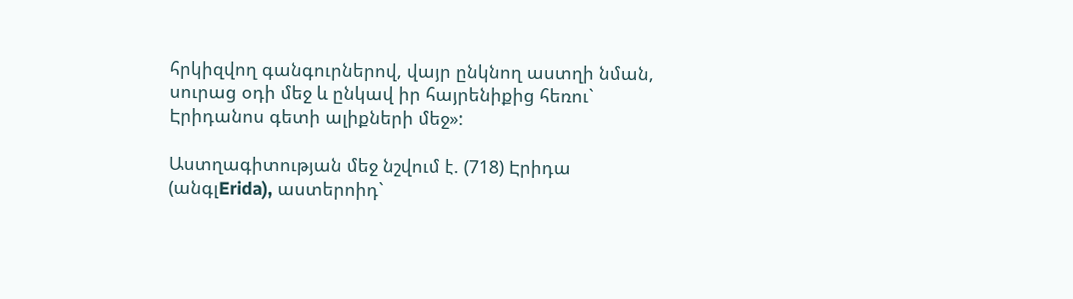հրկիզվող գանգուրներով, վայր ընկնող աստղի նման, սուրաց օդի մեջ և ընկավ իր հայրենիքից հեռու` Էրիդանոս գետի ալիքների մեջ»:

Աստղագիտության մեջ նշվում է. (718) Էրիդա (անգլErida), աստերոիդ`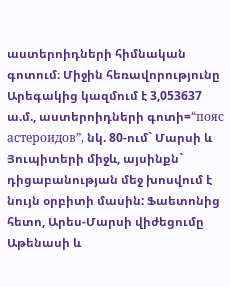աստերոիդների հիմնական գոտում։ Միջին հեռավորությունը Արեգակից կազմում է 3,053637 ա.մ., աստերոիդների գոտի=“пояс астероидов”, նկ. 80-ում` Մարսի և Յուպիտերի միջև, այսինքն` դիցաբանության մեջ խոսվում է նույն օրբիտի մասին: Ֆաետոնից հետո, Արես-Մարսի վիժեցումը Աթենասի և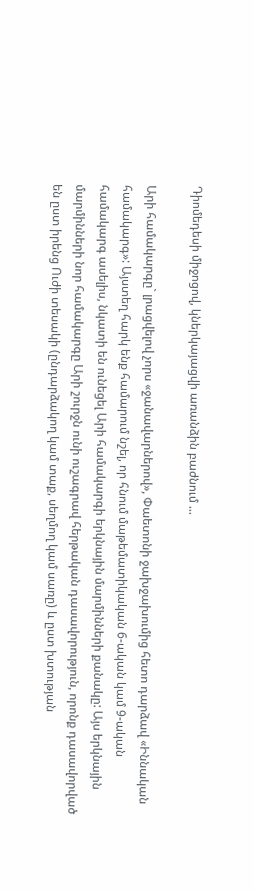Դիոմեդեսի միջոցով, կներկայացվի առանձին բաժնում ...

Արի համակարգը` լրացվելով չորս «ջանավարներով», Փաետոնի ջախջախումից հետո դարձավ «Իննական համակարգ»: Այստեղ հարկ ենք համարում նշել, որ հնում մաթեմատիկական 6-ական կամ 9-ական համակարգ ասելիս, նկատի են ունեցել Արի համակարգի երկնային մարմինների քանակը: Այս երկնային մարմինների նոր համակարգը Արի շուրջն ունի ուշագրավ հերթական դասավորություն, որոնք դասավորված են ըստ իրենց Ուժի տեսակի (ընդարձակող կամ տաք, սեղմող կամ սառը) և ըստ խտության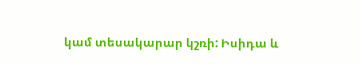կամ տեսակարար կշռի: Իսիդա և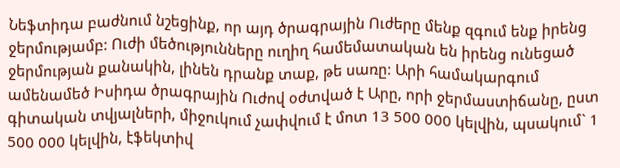Նեֆտիդա բաժնում նշեցինք, որ այդ ծրագրային Ուժերը մենք զգում ենք իրենց ջերմությամբ: Ուժի մեծությունները ուղիղ համեմատական են իրենց ունեցած ջերմության քանակին, լինեն դրանք տաք, թե սառը: Արի համակարգում ամենամեծ Իսիդա ծրագրային Ուժով օժտված է Արը, որի ջերմաստիճանը, ըստ գիտական տվյալների, միջուկում չափվում է մոտ 13 500 000 կելվին, պսակում` 1 500 000 կելվին, էֆեկտիվ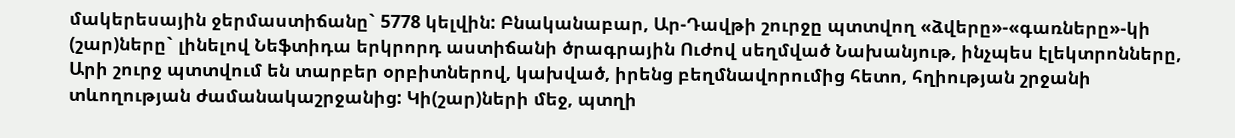մակերեսային ջերմաստիճանը` 5778 կելվին: Բնականաբար, Ար-Դավթի շուրջը պտտվող «ձվերը»-«գառները»-կի (շար)ները` լինելով Նեֆտիդա երկրորդ աստիճանի ծրագրային Ուժով սեղմված Նախանյութ, ինչպես էլեկտրոնները, Արի շուրջ պտտվում են տարբեր օրբիտներով, կախված, իրենց բեղմնավորումից հետո, հղիության շրջանի տևողության ժամանակաշրջանից: Կի(շար)ների մեջ, պտղի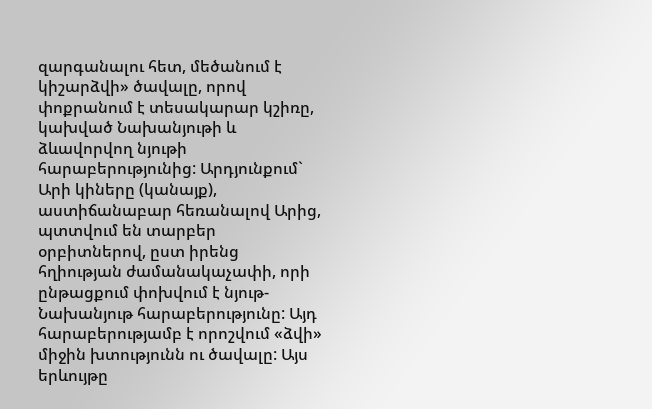զարգանալու հետ, մեծանում է կիշարձվի» ծավալը, որով փոքրանում է տեսակարար կշիռը, կախված Նախանյութի և ձևավորվող նյութի հարաբերությունից: Արդյունքում` Արի կիները (կանայք), աստիճանաբար հեռանալով Արից, պտտվում են տարբեր օրբիտներով, ըստ իրենց հղիության ժամանակաչափի, որի ընթացքում փոխվում է նյութ-Նախանյութ հարաբերությունը: Այդ հարաբերությամբ է որոշվում «ձվի» միջին խտությունն ու ծավալը: Այս երևույթը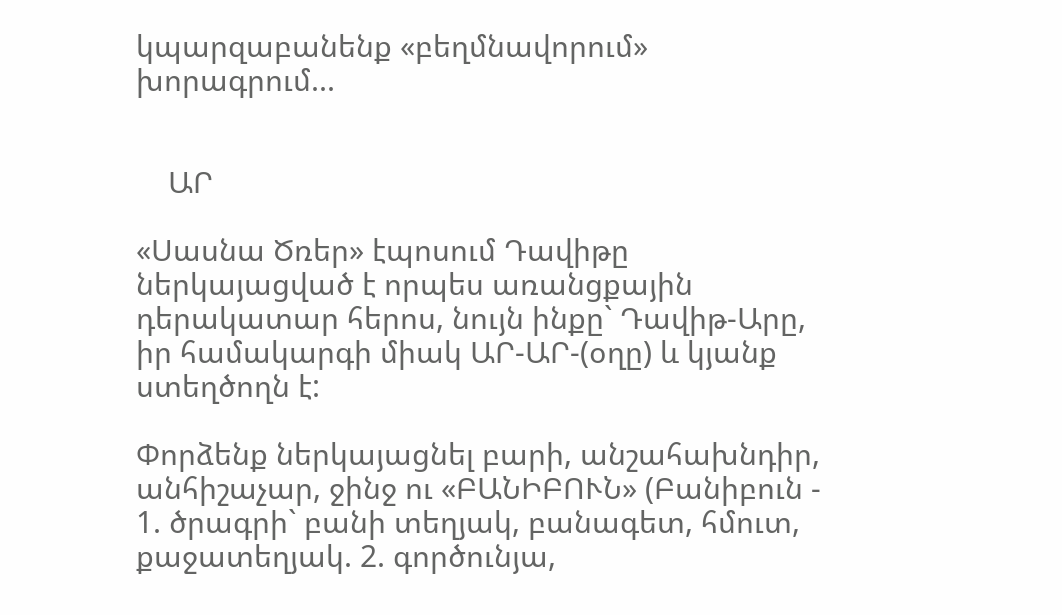կպարզաբանենք «բեղմնավորում» խորագրում...


    ԱՐ

«Սասնա Ծռեր» էպոսում Դավիթը ներկայացված է որպես առանցքային դերակատար հերոս, նույն ինքը` Դավիթ-Արը, իր համակարգի միակ ԱՐ-ԱՐ-(օղը) և կյանք ստեղծողն է:

Փորձենք ներկայացնել բարի, անշահախնդիր, անհիշաչար, ջինջ ու «ԲԱՆԻԲՈՒՆ» (Բանիբուն - 1. ծրագրի` բանի տեղյակ, բանագետ, հմուտ, քաջատեղյակ. 2. գործունյա,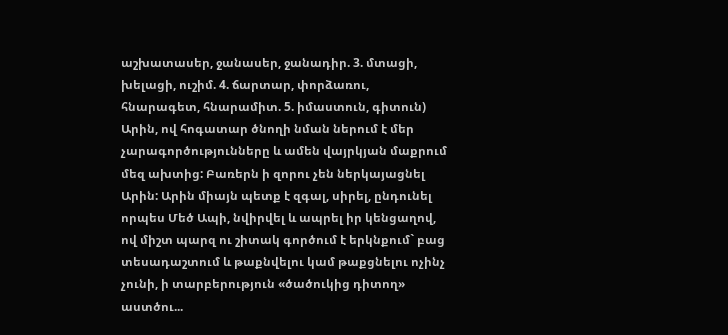աշխատասեր, ջանասեր, ջանադիր. 3. մտացի, խելացի, ուշիմ. 4. ճարտար, փորձառու, հնարագետ, հնարամիտ. 5. իմաստուն, գիտուն) Արին, ով հոգատար ծնողի նման ներում է մեր չարագործությունները և ամեն վայրկյան մաքրում մեզ ախտից: Բառերն ի զորու չեն ներկայացնել Արին: Արին միայն պետք է զգալ, սիրել, ընդունել որպես Մեծ Ապի, նվիրվել և ապրել իր կենցաղով, ով միշտ պարզ ու շիտակ գործում է երկնքում` բաց տեսադաշտում և թաքնվելու կամ թաքցնելու ոչինչ չունի, ի տարբերություն «ծածուկից դիտող» աստծու...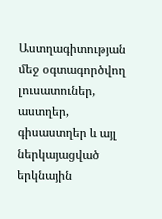Աստղագիտության մեջ օգտագործվող լուսատուներ, աստղեր, գիսաստղեր և այլ ներկայացված երկնային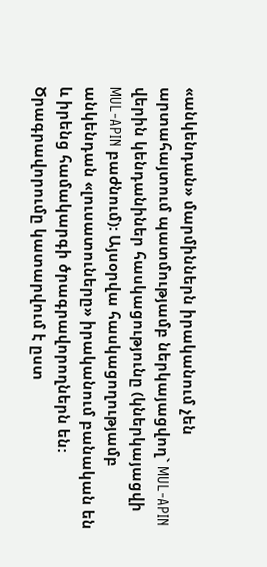«անկենդան» մարմիններն իրականում չեն արտահայտում պատմությամբ ներկայացվող` MUL-APIN վերին կենդանիներ հասկացությունը (կներկայացվի MUL-APIN բաժնում): Այսօրվա հասկացողությամբ անկենդան «լուսատուները» իրականում բանական են և իրենց համակարգի ծրագրավորողներն են: Ծրագրավորումը կատարվում է ըստ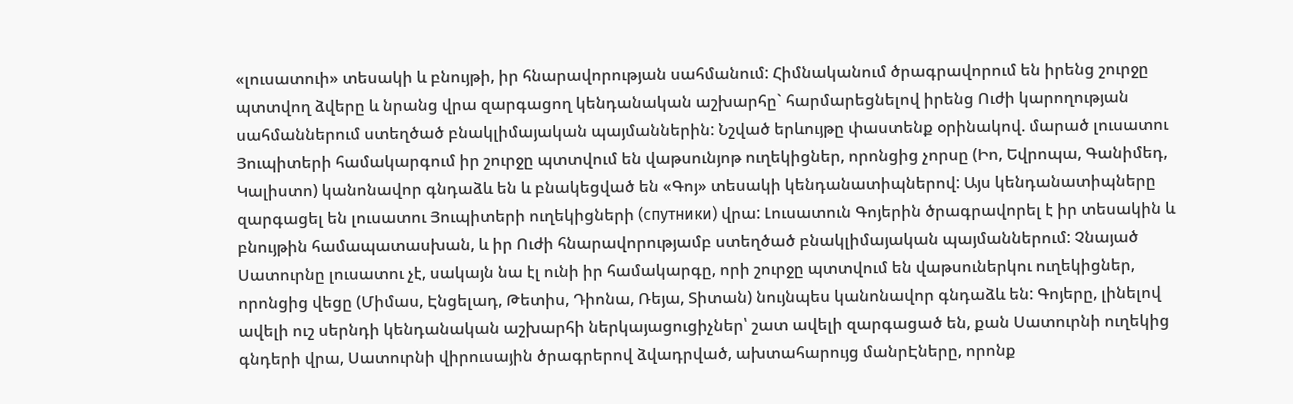«լուսատուի» տեսակի և բնույթի, իր հնարավորության սահմանում: Հիմնականում ծրագրավորում են իրենց շուրջը պտտվող ձվերը և նրանց վրա զարգացող կենդանական աշխարհը` հարմարեցնելով իրենց Ուժի կարողության սահմաններում ստեղծած բնակլիմայական պայմաններին: Նշված երևույթը փաստենք օրինակով. մարած լուսատու Յուպիտերի համակարգում իր շուրջը պտտվում են վաթսունյոթ ուղեկիցներ, որոնցից չորսը (Իո, Եվրոպա, Գանիմեդ, Կալիստո) կանոնավոր գնդաձև են և բնակեցված են «Գոյ» տեսակի կենդանատիպներով: Այս կենդանատիպները զարգացել են լուսատու Յուպիտերի ուղեկիցների (спутники) վրա: Լուսատուն Գոյերին ծրագրավորել է իր տեսակին և բնույթին համապատասխան, և իր Ուժի հնարավորությամբ ստեղծած բնակլիմայական պայմաններում: Չնայած Սատուրնը լուսատու չէ, սակայն նա էլ ունի իր համակարգը, որի շուրջը պտտվում են վաթսուներկու ուղեկիցներ, որոնցից վեցը (Միմաս, Էնցելադ, Թետիս, Դիոնա, Ռեյա, Տիտան) նույնպես կանոնավոր գնդաձև են: Գոյերը, լինելով ավելի ուշ սերնդի կենդանական աշխարհի ներկայացուցիչներ՝ շատ ավելի զարգացած են, քան Սատուրնի ուղեկից գնդերի վրա, Սատուրնի վիրուսային ծրագրերով ձվադրված, ախտահարույց մանրԷները, որոնք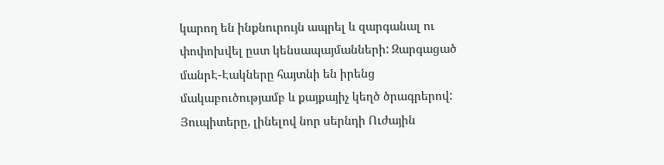կարող են ինքնուրույն ապրել և զարգանալ ու փոփոխվել ըստ կենսապայմանների: Զարգացած մանրԷ-Էակները հայտնի են իրենց մակաբուծությամբ և քայքայիչ կեղծ ծրագրերով: Յուպիտերը, լինելով նոր սերնդի Ուժային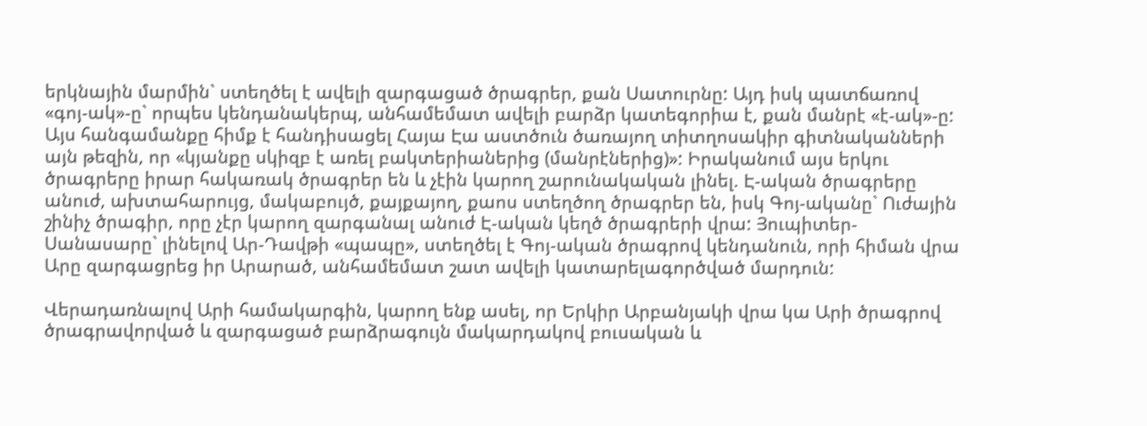երկնային մարմին` ստեղծել է ավելի զարգացած ծրագրեր, քան Սատուրնը: Այդ իսկ պատճառով «գոյ-ակ»-ը` որպես կենդանակերպ, անհամեմատ ավելի բարձր կատեգորիա է, քան մանրէ «է-ակ»-ը: Այս հանգամանքը հիմք է հանդիսացել Հայա Էա աստծուն ծառայող տիտղոսակիր գիտնականների այն թեզին, որ «կյանքը սկիզբ է առել բակտերիաներից (մանրէներից)»: Իրականում այս երկու ծրագրերը իրար հակառակ ծրագրեր են և չէին կարող շարունակական լինել. Է-ական ծրագրերը անուժ, ախտահարույց, մակաբույծ, քայքայող, քաոս ստեղծող ծրագրեր են, իսկ Գոյ-ականը` Ուժային շինիչ ծրագիր, որը չէր կարող զարգանալ անուժ Է-ական կեղծ ծրագրերի վրա: Յուպիտեր-Սանասարը` լինելով Ար-Դավթի «պապը», ստեղծել է Գոյ-ական ծրագրով կենդանուն, որի հիման վրա Արը զարգացրեց իր Արարած, անհամեմատ շատ ավելի կատարելագործված մարդուն:

Վերադառնալով Արի համակարգին, կարող ենք ասել, որ Երկիր Արբանյակի վրա կա Արի ծրագրով ծրագրավորված և զարգացած բարձրագույն մակարդակով բուսական և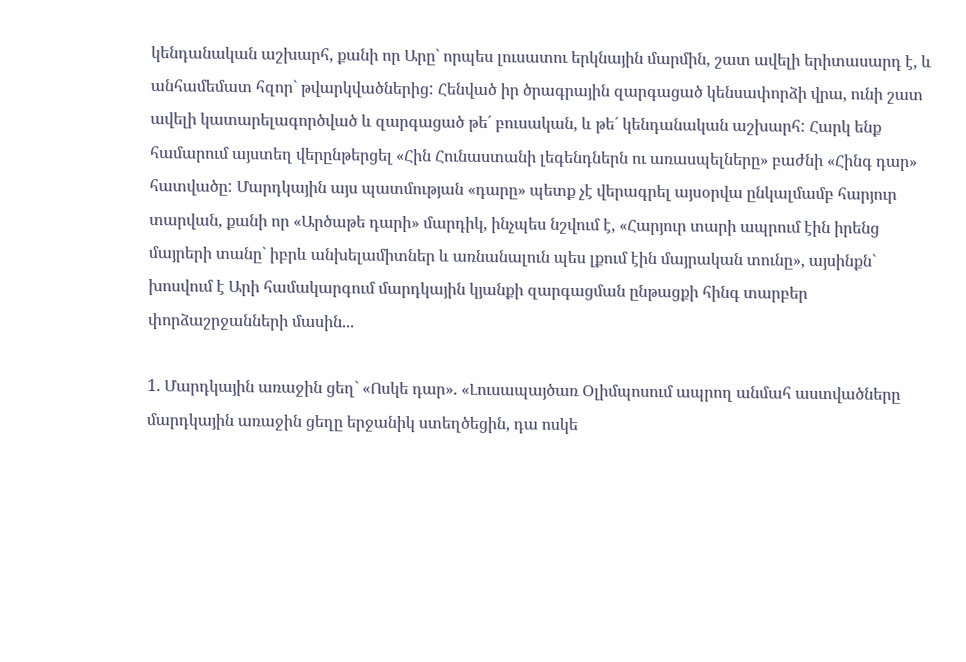կենդանական աշխարհ, քանի որ Արը` որպես լուսատու երկնային մարմին, շատ ավելի երիտասարդ է, և անհամեմատ հզոր` թվարկվածներից: Հենված իր ծրագրային զարգացած կենսափորձի վրա, ունի շատ ավելի կատարելագործված և զարգացած թե´ բուսական, և թե´ կենդանական աշխարհ: Հարկ ենք համարում այստեղ վերընթերցել «Հին Հունաստանի լեգենդներն ու առասպելները» բաժնի «Հինգ դար» հատվածը: Մարդկային այս պատմության «դարը» պետք չէ վերագրել այսօրվա ընկալմամբ հարյուր տարվան, քանի որ «Արծաթե դարի» մարդիկ, ինչպես նշվում է, «Հարյուր տարի ապրում էին իրենց մայրերի տանը` իբրև անխելամիտներ և առնանալուն պես լքում էին մայրական տունը», այսինքն` խոսվում է Արի համակարգում մարդկային կյանքի զարգացման ընթացքի հինգ տարբեր փորձաշրջանների մասին...

1. Մարդկային առաջին ցեղ` «Ոսկե դար». «Լուսապայծառ Օլիմպոսում ապրող անմահ աստվածները մարդկային առաջին ցեղը երջանիկ ստեղծեցին, դա ոսկե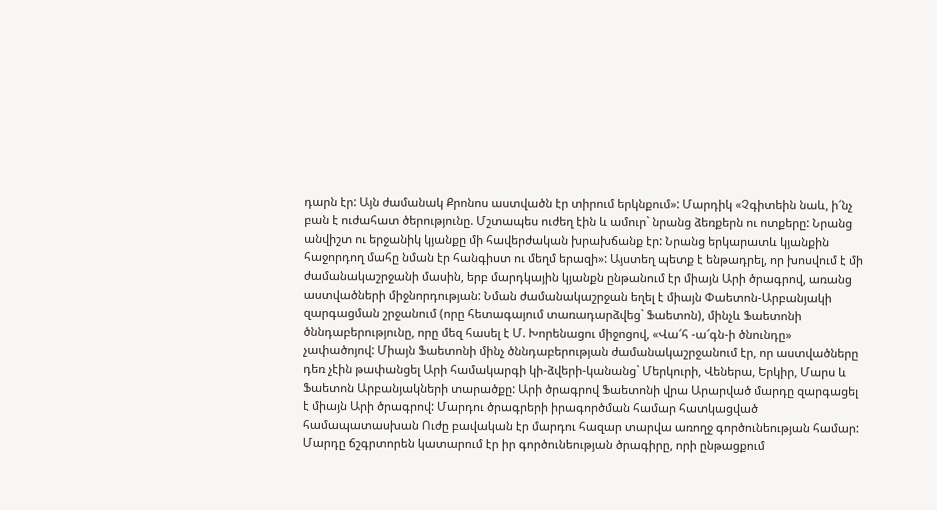դարն էր: Այն ժամանակ Քրոնոս աստվածն էր տիրում երկնքում»: Մարդիկ «Չգիտեին նաև, ի՜նչ բան է ուժահատ ծերությունը. Մշտապես ուժեղ էին և ամուր` նրանց ձեռքերն ու ոտքերը: Նրանց անվիշտ ու երջանիկ կյանքը մի հավերժական խրախճանք էր: Նրանց երկարատև կյանքին հաջորդող մահը նման էր հանգիստ ու մեղմ երազի»: Այստեղ պետք է ենթադրել, որ խոսվում է մի ժամանակաշրջանի մասին, երբ մարդկային կյանքն ընթանում էր միայն Արի ծրագրով, առանց աստվածների միջնորդության: Նման ժամանակաշրջան եղել է միայն Փաետոն-Արբանյակի զարգացման շրջանում (որը հետագայում տառադարձվեց` Ֆաետոն), մինչև Ֆաետոնի ծննդաբերությունը, որը մեզ հասել է Մ. Խորենացու միջոցով, «Վա՜հ -ա՜գն-ի ծնունդը» չափածոյով: Միայն Ֆաետոնի մինչ ծննդաբերության ժամանակաշրջանում էր, որ աստվածները դեռ չէին թափանցել Արի համակարգի կի-ձվերի-կանանց` Մերկուրի, Վեներա, Երկիր, Մարս և Ֆաետոն Արբանյակների տարածքը: Արի ծրագրով Ֆաետոնի վրա Արարված մարդը զարգացել է միայն Արի ծրագրով: Մարդու ծրագրերի իրագործման համար հատկացված համապատասխան Ուժը բավական էր մարդու հազար տարվա առողջ գործունեության համար: Մարդը ճշգրտորեն կատարում էր իր գործունեության ծրագիրը, որի ընթացքում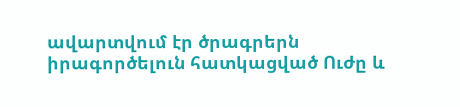ավարտվում էր ծրագրերն իրագործելուն հատկացված Ուժը և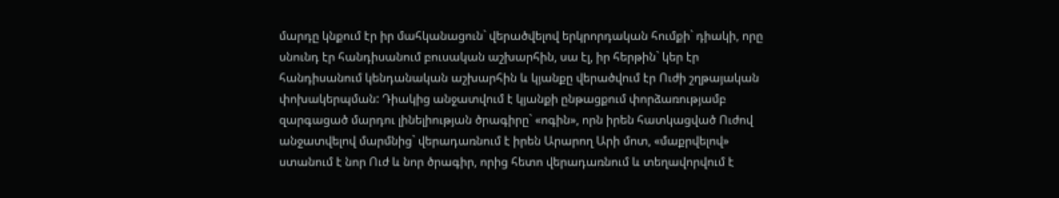մարդը կնքում էր իր մահկանացուն` վերածվելով երկրորդական հումքի` դիակի, որը սնունդ էր հանդիսանում բուսական աշխարհին, սա էլ, իր հերթին` կեր էր հանդիսանում կենդանական աշխարհին և կյանքը վերածվում էր Ուժի շղթայական փոխակերպման: Դիակից անջատվում է կյանքի ընթացքում փորձառությամբ զարգացած մարդու լինելիության ծրագիրը` «ոգին», որն իրեն հատկացված Ուժով անջատվելով մարմնից` վերադառնում է իրեն Արարող Արի մոտ, «մաքրվելով» ստանում է նոր Ուժ և նոր ծրագիր, որից հետո վերադառնում և տեղավորվում է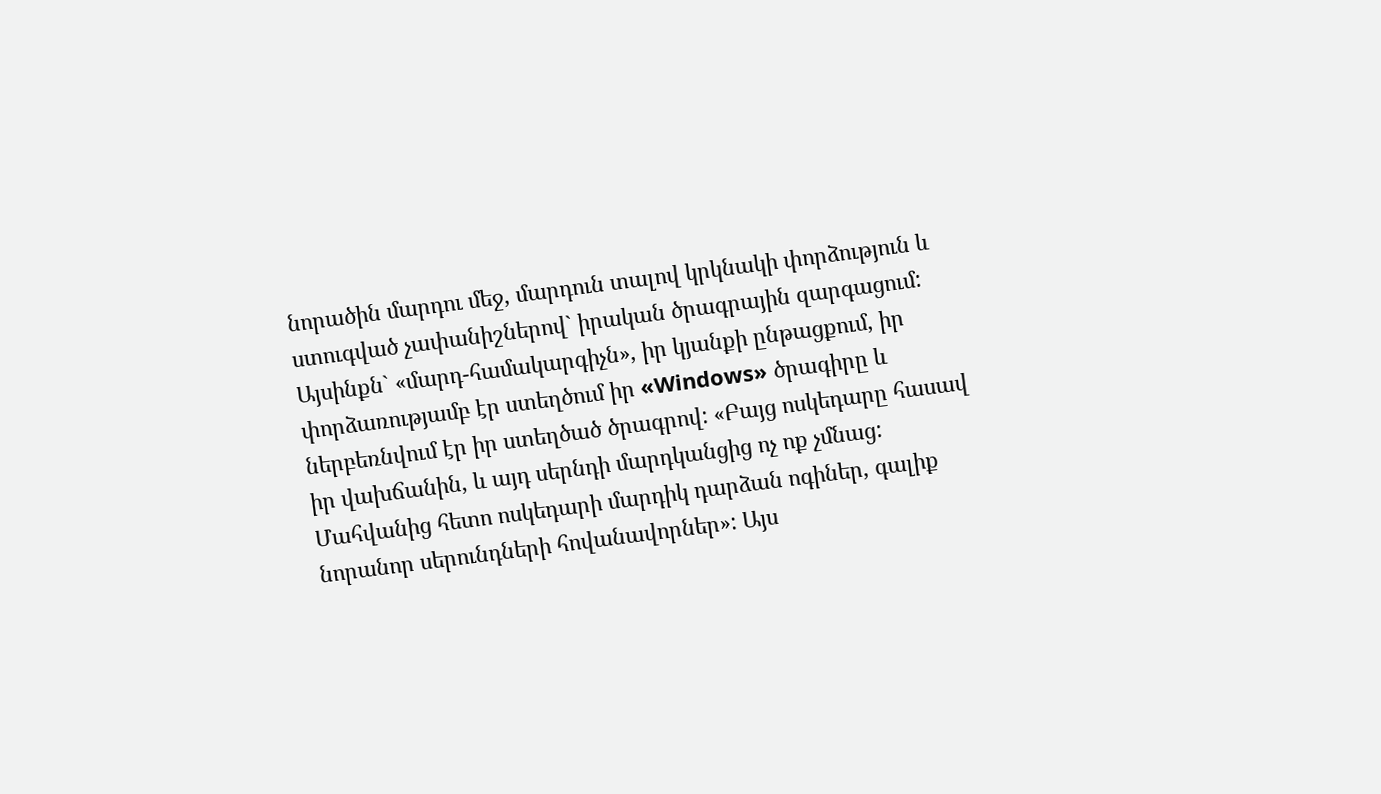նորածին մարդու մեջ, մարդուն տալով կրկնակի փորձություն և ստուգված չափանիշներով` իրական ծրագրային զարգացում: Այսինքն` «մարդ-համակարգիչն», իր կյանքի ընթացքում, իր փորձառությամբ էր ստեղծում իր «Windows» ծրագիրը և ներբեռնվում էր իր ստեղծած ծրագրով: «Բայց ոսկեդարը հասավ իր վախճանին, և այդ սերնդի մարդկանցից ոչ ոք չմնաց: Մահվանից հետո ոսկեդարի մարդիկ դարձան ոգիներ, գալիք նորանոր սերունդների հովանավորներ»: Այս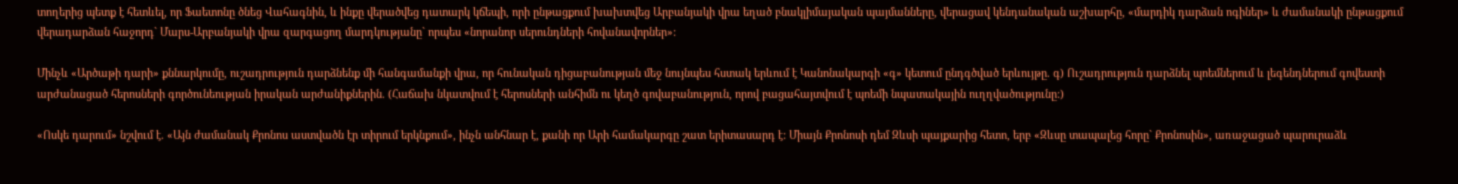տողերից պետք է հետևել, որ Ֆաետոնը ծնեց Վահագնին, և ինքը վերածվեց դատարկ կճեպի, որի ընթացքում խախտվեց Արբանյակի վրա եղած բնակլիմայական պայմանները, վերացավ կենդանական աշխարհը, «մարդիկ դարձան ոգիներ» և ժամանակի ընթացքում վերադարձան հաջորդ` Մարս-Արբանյակի վրա զարգացող մարդկությանը` որպես «նորանոր սերունդների հովանավորներ»:

Մինչև «Արծաթի դարի» քննարկումը, ուշադրություն դարձնենք մի հանգամանքի վրա, որ հունական դիցաբանության մեջ նույնպես հստակ երևում է Կանոնակարգի «գ» կետում ընդգծված երևույթը. գ) Ուշադրություն դարձնել պոեմներում և լեգենդներում գովեստի արժանացած հերոսների գործունեության իրական արժանիքներին. (Հաճախ նկատվում է հերոսների անհիմն ու կեղծ գովաբանություն, որով բացահայտվում է պոեմի նպատակային ուղղվածությունը:)

«Ոսկե դարում» նշվում է. «Այն ժամանակ Քրոնոս աստվածն էր տիրում երկնքում», ինչն անհնար է, քանի որ Արի համակարգը շատ երիտասարդ է: Միայն Քրոնոսի դեմ Զևսի պայքարից հետո, երբ «Զևսը տապալեց հորը` Քրոնոսին», առաջացած պարուրաձև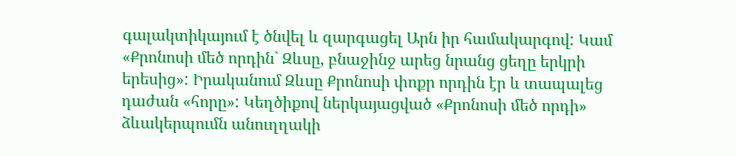գալակտիկայում է ծնվել և զարգացել Արն իր համակարգով: Կամ «Քրոնոսի մեծ որդին` Զևսը, բնաջինջ արեց նրանց ցեղը երկրի երեսից»: Իրականում Զևսը Քրոնոսի փոքր որդին էր և տապալեց դաժան «հորը»: Կեղծիքով ներկայացված «Քրոնոսի մեծ որդի» ձևակերպումն անուղղակի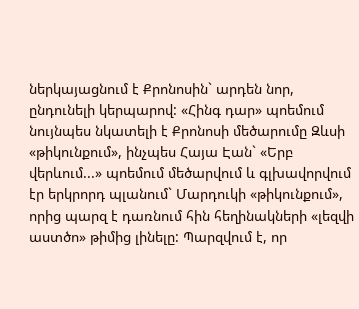ներկայացնում է Քրոնոսին` արդեն նոր, ընդունելի կերպարով: «Հինգ դար» պոեմում նույնպես նկատելի է Քրոնոսի մեծարումը Զևսի «թիկունքում», ինչպես Հայա Էան` «Երբ վերևում...» պոեմում մեծարվում և գլխավորվում էր երկրորդ պլանում` Մարդուկի «թիկունքում», որից պարզ է դառնում հին հեղինակների «լեզվի աստծո» թիմից լինելը: Պարզվում է, որ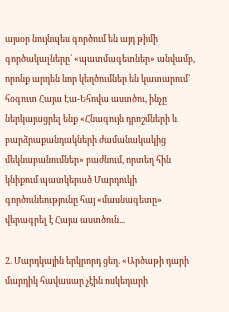այսօր նույնպես գործում են այդ թիմի գործակալները` «պատմագետներ» անվամբ, որոնք արդեն նոր կեղծումներ են կատարում` հօգուտ Հայա Էա-Եհովա աստծու, ինչը ներկայացրել ենք «Հնագույն դրոշմների և բարձրաքանդակների ժամանակակից մեկնաբանումներ» բաժնում, որտեղ հին կնիքում պատկերած Մարդուկի գործունեությունը հայ «մասնագետը» վերագրել է Հայա աստծուն...

2. Մարդկային երկրորդ ցեղ. «Արծաթի դարի մարդիկ հավասար չէին ոսկեդարի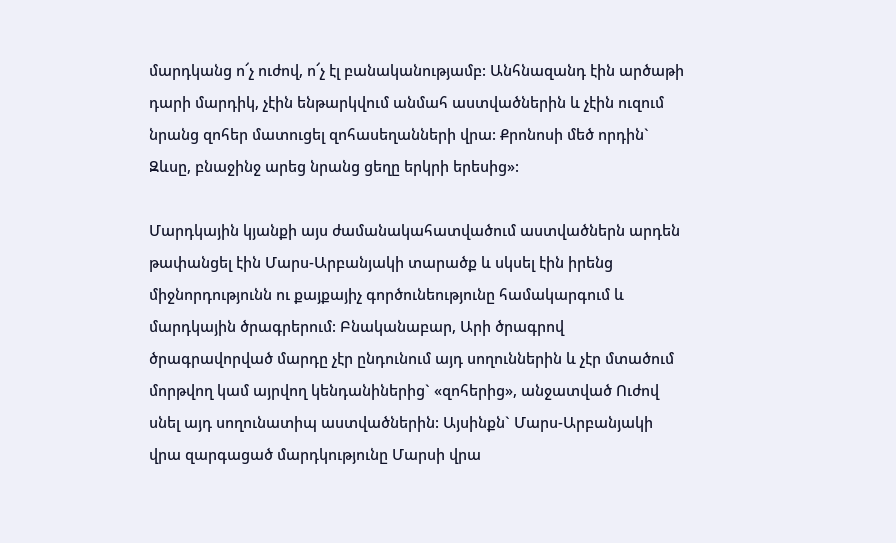մարդկանց ո՜չ ուժով, ո՜չ էլ բանականությամբ: Անհնազանդ էին արծաթի դարի մարդիկ, չէին ենթարկվում անմահ աստվածներին և չէին ուզում նրանց զոհեր մատուցել զոհասեղանների վրա: Քրոնոսի մեծ որդին` Զևսը, բնաջինջ արեց նրանց ցեղը երկրի երեսից»:

Մարդկային կյանքի այս ժամանակահատվածում աստվածներն արդեն թափանցել էին Մարս-Արբանյակի տարածք և սկսել էին իրենց միջնորդությունն ու քայքայիչ գործունեությունը համակարգում և մարդկային ծրագրերում: Բնականաբար, Արի ծրագրով ծրագրավորված մարդը չէր ընդունում այդ սողուններին և չէր մտածում մորթվող կամ այրվող կենդանիներից` «զոհերից», անջատված Ուժով սնել այդ սողունատիպ աստվածներին: Այսինքն` Մարս-Արբանյակի վրա զարգացած մարդկությունը Մարսի վրա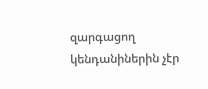զարգացող կենդանիներին չէր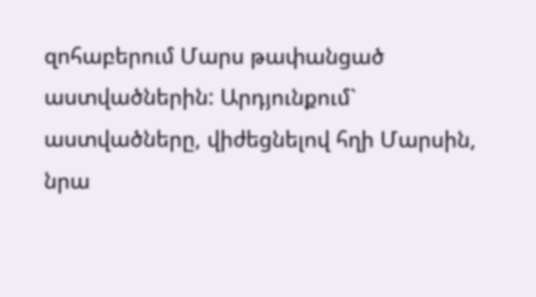զոհաբերում Մարս թափանցած աստվածներին: Արդյունքում` աստվածները, վիժեցնելով հղի Մարսին, նրա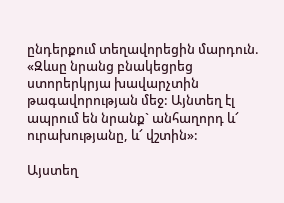ընդերքում տեղավորեցին մարդուն. «Զևսը նրանց բնակեցրեց ստորերկրյա խավարչտին թագավորության մեջ: Այնտեղ էլ ապրում են նրանք` անհաղորդ և՜ ուրախությանը, և՜ վշտին»:

Այստեղ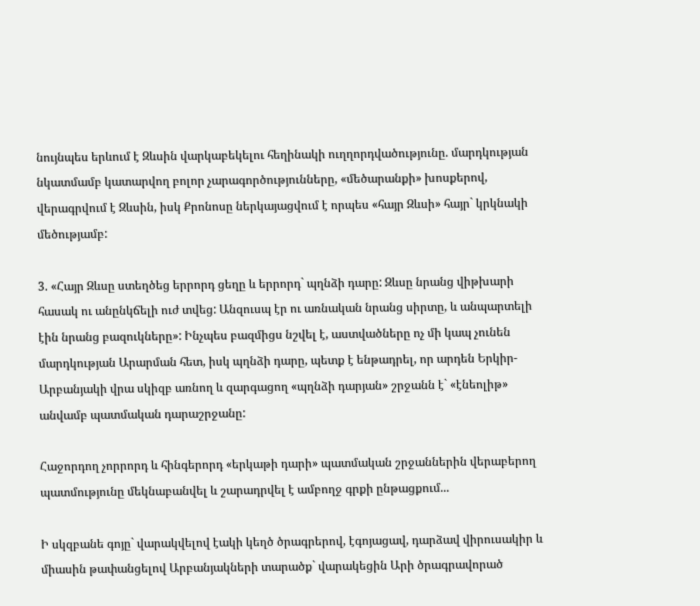նույնպես երևում է Զևսին վարկաբեկելու հեղինակի ուղղորդվածությունը. մարդկության նկատմամբ կատարվող բոլոր չարագործությունները, «մեծարանքի» խոսքերով, վերագրվում է Զևսին, իսկ Քրոնոսը ներկայացվում է որպես «հայր Զևսի» հայր` կրկնակի մեծությամբ:

3. «Հայր Զևսը ստեղծեց երրորդ ցեղը և երրորդ` պղնձի դարը: Զևսը նրանց վիթխարի հասակ ու անընկճելի ուժ տվեց: Անզուսպ էր ու առնական նրանց սիրտը, և անպարտելի էին նրանց բազուկները»: Ինչպես բազմիցս նշվել է, աստվածները ոչ մի կապ չունեն մարդկության Արարման հետ, իսկ պղնձի դարը, պետք է ենթադրել, որ արդեն Երկիր-Արբանյակի վրա սկիզբ առնող և զարգացող «պղնձի դարյան» շրջանն է` «էնեոլիթ» անվամբ պատմական դարաշրջանը:

Հաջորդող չորրորդ և հինգերորդ «երկաթի դարի» պատմական շրջաններին վերաբերող պատմությունը մեկնաբանվել և շարադրվել է ամբողջ գրքի ընթացքում...

Ի սկզբանե գոյը` վարակվելով էակի կեղծ ծրագրերով, էգոյացավ, դարձավ վիրուսակիր և միասին թափանցելով Արբանյակների տարածք` վարակեցին Արի ծրագրավորած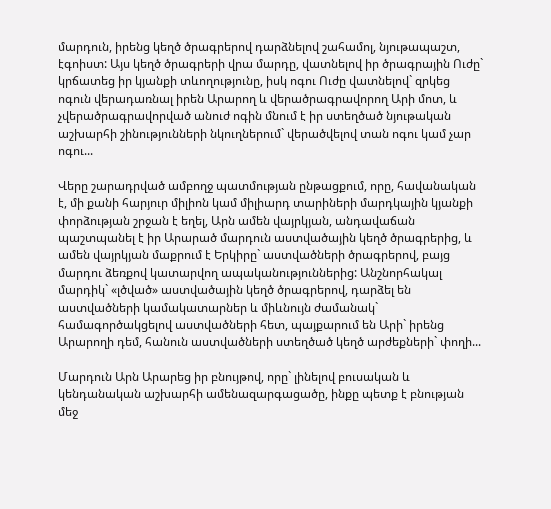մարդուն, իրենց կեղծ ծրագրերով դարձնելով շահամոլ, նյութապաշտ, էգոիստ: Այս կեղծ ծրագրերի վրա մարդը, վատնելով իր ծրագրային Ուժը` կրճատեց իր կյանքի տևողությունը, իսկ ոգու Ուժը վատնելով` զրկեց ոգուն վերադառնալ իրեն Արարող և վերածրագրավորող Արի մոտ, և չվերածրագրավորված անուժ ոգին մնում է իր ստեղծած նյութական աշխարհի շինությունների նկուղներում` վերածվելով տան ոգու կամ չար ոգու...

Վերը շարադրված ամբողջ պատմության ընթացքում, որը, հավանական է, մի քանի հարյուր միլիոն կամ միլիարդ տարիների մարդկային կյանքի փորձության շրջան է եղել, Արն ամեն վայրկյան, անդավաճան պաշտպանել է իր Արարած մարդուն աստվածային կեղծ ծրագրերից, և ամեն վայրկյան մաքրում է Երկիրը` աստվածների ծրագրերով, բայց մարդու ձեռքով կատարվող ապականություններից: Անշնորհակալ մարդիկ` «լծված» աստվածային կեղծ ծրագրերով, դարձել են աստվածների կամակատարներ և միևնույն ժամանակ` համագործակցելով աստվածների հետ, պայքարում են Արի` իրենց Արարողի դեմ, հանուն աստվածների ստեղծած կեղծ արժեքների` փողի...

Մարդուն Արն Արարեց իր բնույթով, որը` լինելով բուսական և կենդանական աշխարհի ամենազարգացածը, ինքը պետք է բնության մեջ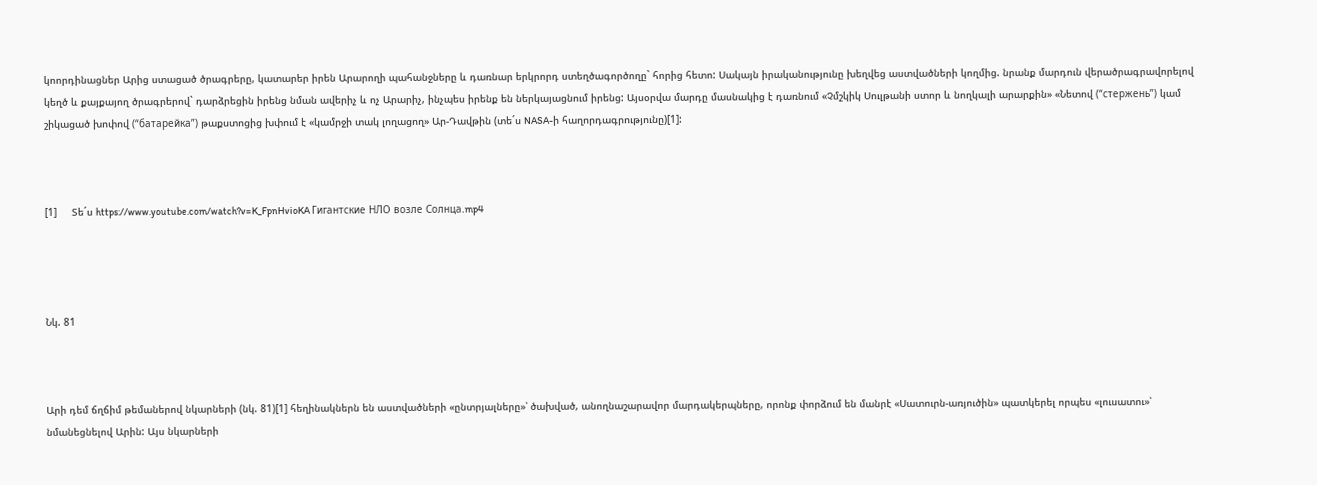կոորդինացներ Արից ստացած ծրագրերը, կատարեր իրեն Արարողի պահանջները և դառնար երկրորդ ստեղծագործողը` հորից հետո: Սակայն իրականությունը խեղվեց աստվածների կողմից. նրանք մարդուն վերածրագրավորելով կեղծ և քայքայող ծրագրերով` դարձրեցին իրենց նման ավերիչ և ոչ Արարիչ, ինչպես իրենք են ներկայացնում իրենց: Այսօրվա մարդը մասնակից է դառնում «Չմշկիկ Սուլթանի ստոր և նողկալի արարքին» «Նետով (“стержень”) կամ շիկացած խոփով (“батарейка”) թաքստոցից խփում է «կամրջի տակ լողացող» Ար-Դավթին (տե´ս NASA-ի հաղորդագրությունը)[1]:



[1]     Տե´ս https://www.youtube.com/watch?v=K_FpnHvioKA Гигантские НЛО возле Солнца.mp4




Նկ. 81



Արի դեմ ճղճիմ թեմաներով նկարների (նկ. 81)[1] հեղինակներն են աստվածների «ընտրյալները»՝ ծախված, անողնաշարավոր մարդակերպները, որոնք փորձում են մանրէ «Սատուրն-առյուծին» պատկերել որպես «լուսատու»՝ նմանեցնելով Արին: Այս նկարների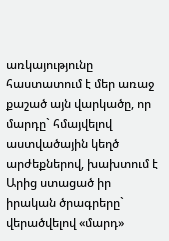առկայությունը հաստատում է մեր առաջ քաշած այն վարկածը, որ մարդը` հմայվելով աստվածային կեղծ արժեքներով, խախտում է Արից ստացած իր իրական ծրագրերը` վերածվելով «մարդ»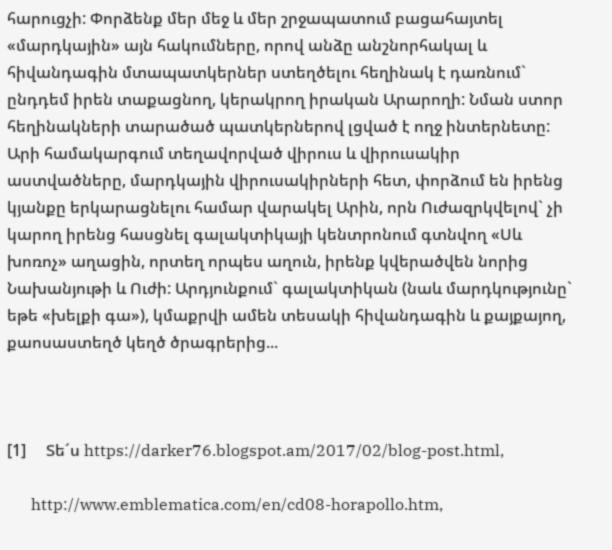հարուցչի: Փորձենք մեր մեջ և մեր շրջապատում բացահայտել «մարդկային» այն հակումները, որով անձը անշնորհակալ և հիվանդագին մտապատկերներ ստեղծելու հեղինակ է դառնում` ընդդեմ իրեն տաքացնող, կերակրող իրական Արարողի: Նման ստոր հեղինակների տարածած պատկերներով լցված է ողջ ինտերնետը: Արի համակարգում տեղավորված վիրուս և վիրուսակիր աստվածները, մարդկային վիրուսակիրների հետ, փորձում են իրենց կյանքը երկարացնելու համար վարակել Արին, որն Ուժազրկվելով` չի կարող իրենց հասցնել գալակտիկայի կենտրոնում գտնվող «Սև խոռոչ» աղացին, որտեղ որպես աղուն, իրենք կվերածվեն նորից Նախանյութի և Ուժի: Արդյունքում` գալակտիկան (նաև մարդկությունը` եթե «խելքի գա»), կմաքրվի ամեն տեսակի հիվանդագին և քայքայող, քաոսաստեղծ կեղծ ծրագրերից...



[1]     Տե´ս https://darker76.blogspot.am/2017/02/blog-post.html,

      http://www.emblematica.com/en/cd08-horapollo.htm,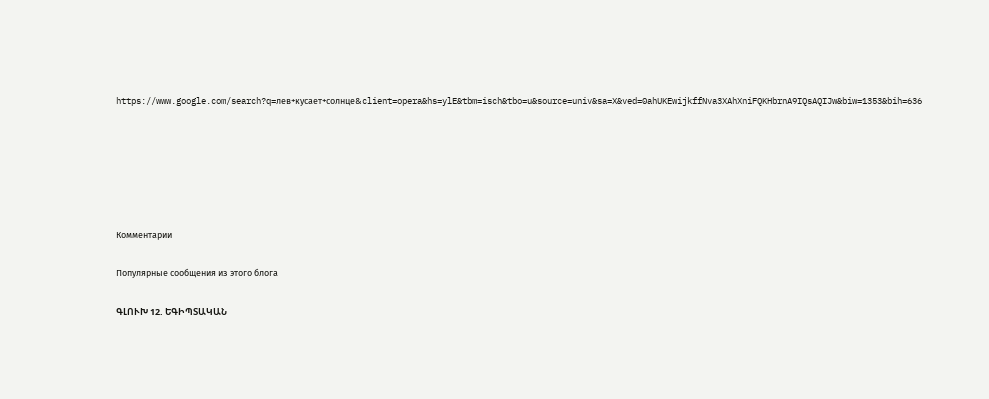https://www.google.com/search?q=лев+кусает+солнце&client=opera&hs=ylE&tbm=isch&tbo=u&source=univ&sa=X&ved=0ahUKEwijkffNva3XAhXniFQKHbrnA9IQsAQIJw&biw=1353&bih=636






Комментарии

Популярные сообщения из этого блога

ԳԼՈՒԽ 12. ԵԳԻՊՏԱԿԱՆ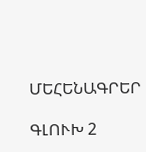ՄԵՀԵՆԱԳՐԵՐ

ԳԼՈՒԽ 2